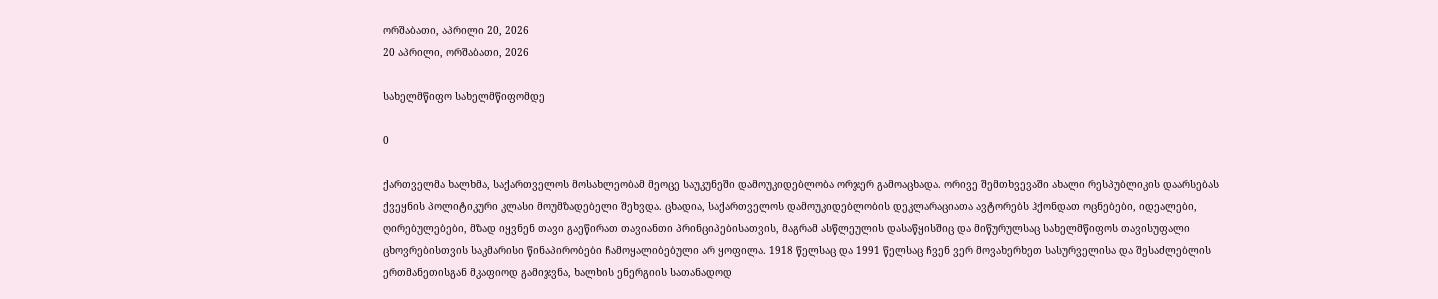ორშაბათი, აპრილი 20, 2026
20 აპრილი, ორშაბათი, 2026

სახელმწიფო სახელმწიფომდე

0

ქართველმა ხალხმა, საქართველოს მოსახლეობამ მეოცე საუკუნეში დამოუკიდებლობა ორჯერ გამოაცხადა. ორივე შემთხვევაში ახალი რესპუბლიკის დაარსებას ქვეყნის პოლიტიკური კლასი მოუმზადებელი შეხვდა. ცხადია, საქართველოს დამოუკიდებლობის დეკლარაციათა ავტორებს ჰქონდათ ოცნებები, იდეალები, ღირებულებები, მზად იყვნენ თავი გაეწირათ თავიანთი პრინციპებისათვის, მაგრამ ასწლეულის დასაწყისშიც და მიწურულსაც სახელმწიფოს თავისუფალი ცხოვრებისთვის საკმარისი წინაპირობები ჩამოყალიბებული არ ყოფილა. 1918 წელსაც და 1991 წელსაც ჩვენ ვერ მოვახერხეთ სასურველისა და შესაძლებლის ერთმანეთისგან მკაფიოდ გამიჯვნა, ხალხის ენერგიის სათანადოდ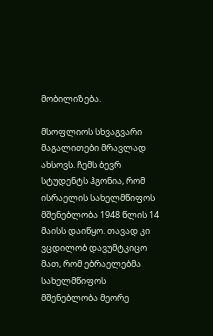მობილიზება.

მსოფლიოს სხვაგვარი მაგალითები მრავლად ახსოვს. ჩემს ბევრ სტუდენტს ჰგონია, რომ ისრაელის სახელმწიფოს მშენებლობა 1948 წლის 14 მაისს დაიწყო. თავად კი ვცდილობ დავუმტკიცო მათ, რომ ებრაელებმა სახელმწიფოს მშენებლობა მეორე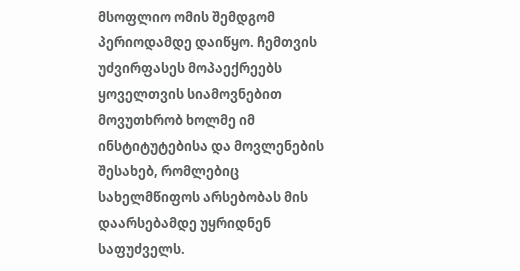მსოფლიო ომის შემდგომ პერიოდამდე დაიწყო. ჩემთვის უძვირფასეს მოპაექრეებს ყოველთვის სიამოვნებით მოვუთხრობ ხოლმე იმ ინსტიტუტებისა და მოვლენების შესახებ, რომლებიც სახელმწიფოს არსებობას მის დაარსებამდე უყრიდნენ საფუძველს.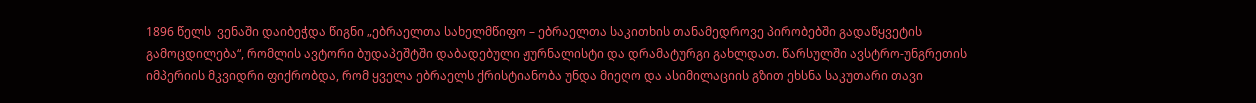1896 წელს  ვენაში დაიბეჭდა წიგნი „ებრაელთა სახელმწიფო – ებრაელთა საკითხის თანამედროვე პირობებში გადაწყვეტის გამოცდილება“, რომლის ავტორი ბუდაპეშტში დაბადებული ჟურნალისტი და დრამატურგი გახლდათ. წარსულში ავსტრო-უნგრეთის იმპერიის მკვიდრი ფიქრობდა, რომ ყველა ებრაელს ქრისტიანობა უნდა მიეღო და ასიმილაციის გზით ეხსნა საკუთარი თავი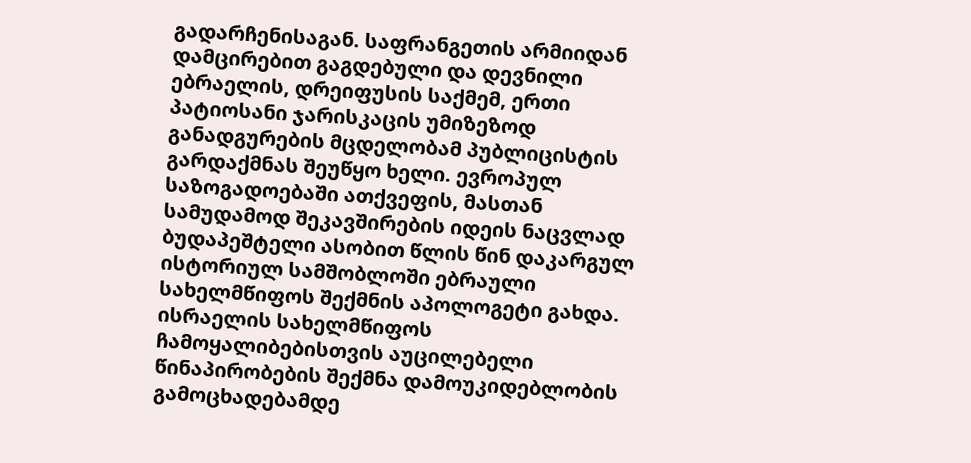გადარჩენისაგან. საფრანგეთის არმიიდან დამცირებით გაგდებული და დევნილი ებრაელის, დრეიფუსის საქმემ, ერთი პატიოსანი ჯარისკაცის უმიზეზოდ განადგურების მცდელობამ პუბლიცისტის გარდაქმნას შეუწყო ხელი. ევროპულ საზოგადოებაში ათქვეფის, მასთან სამუდამოდ შეკავშირების იდეის ნაცვლად ბუდაპეშტელი ასობით წლის წინ დაკარგულ ისტორიულ სამშობლოში ებრაული სახელმწიფოს შექმნის აპოლოგეტი გახდა. ისრაელის სახელმწიფოს ჩამოყალიბებისთვის აუცილებელი წინაპირობების შექმნა დამოუკიდებლობის გამოცხადებამდე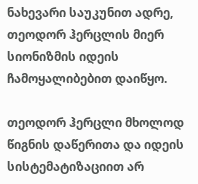ნახევარი საუკუნით ადრე, თეოდორ ჰერცლის მიერ სიონიზმის იდეის ჩამოყალიბებით დაიწყო.

თეოდორ ჰერცლი მხოლოდ წიგნის დაწერითა და იდეის სისტემატიზაციით არ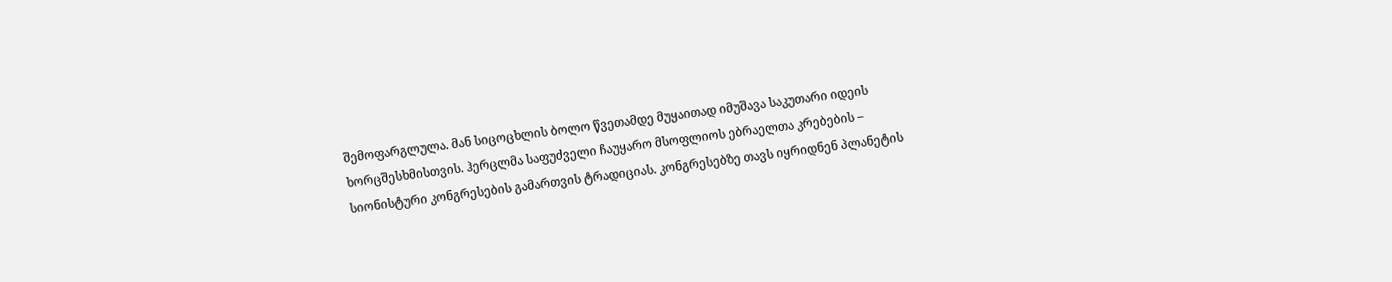შემოფარგლულა. მან სიცოცხლის ბოლო წვეთამდე მუყაითად იმუშავა საკუთარი იდეის ხორცშესხმისთვის. ჰერცლმა საფუძველი ჩაუყარო მსოფლიოს ებრაელთა კრებების – სიონისტური კონგრესების გამართვის ტრადიციას. კონგრესებზე თავს იყრიდნენ პლანეტის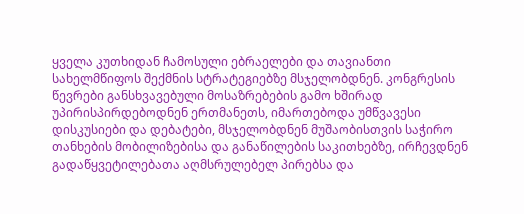ყველა კუთხიდან ჩამოსული ებრაელები და თავიანთი სახელმწიფოს შექმნის სტრატეგიებზე მსჯელობდნენ. კონგრესის წევრები განსხვავებული მოსაზრებების გამო ხშირად უპირისპირდებოდნენ ერთმანეთს, იმართებოდა უმწვავესი დისკუსიები და დებატები, მსჯელობდნენ მუშაობისთვის საჭირო თანხების მობილიზებისა და განაწილების საკითხებზე, ირჩევდნენ გადაწყვეტილებათა აღმსრულებელ პირებსა და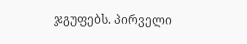ჯგუფებს. პირველი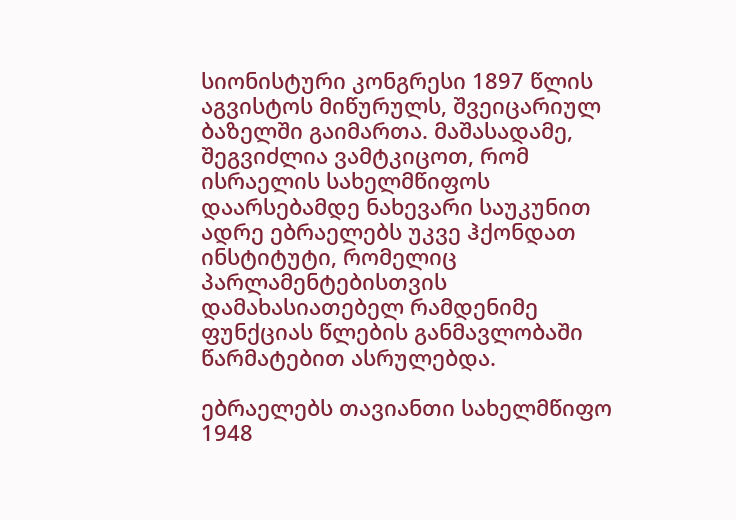სიონისტური კონგრესი 1897 წლის აგვისტოს მიწურულს, შვეიცარიულ ბაზელში გაიმართა. მაშასადამე, შეგვიძლია ვამტკიცოთ, რომ ისრაელის სახელმწიფოს დაარსებამდე ნახევარი საუკუნით ადრე ებრაელებს უკვე ჰქონდათ ინსტიტუტი, რომელიც პარლამენტებისთვის დამახასიათებელ რამდენიმე ფუნქციას წლების განმავლობაში წარმატებით ასრულებდა.

ებრაელებს თავიანთი სახელმწიფო 1948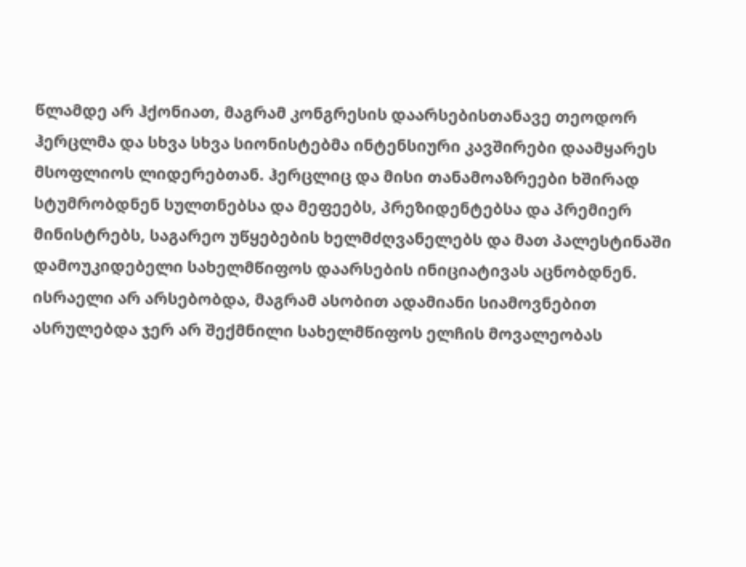წლამდე არ ჰქონიათ, მაგრამ კონგრესის დაარსებისთანავე თეოდორ ჰერცლმა და სხვა სხვა სიონისტებმა ინტენსიური კავშირები დაამყარეს მსოფლიოს ლიდერებთან. ჰერცლიც და მისი თანამოაზრეები ხშირად სტუმრობდნენ სულთნებსა და მეფეებს, პრეზიდენტებსა და პრემიერ მინისტრებს, საგარეო უწყებების ხელმძღვანელებს და მათ პალესტინაში დამოუკიდებელი სახელმწიფოს დაარსების ინიციატივას აცნობდნენ. ისრაელი არ არსებობდა, მაგრამ ასობით ადამიანი სიამოვნებით ასრულებდა ჯერ არ შექმნილი სახელმწიფოს ელჩის მოვალეობას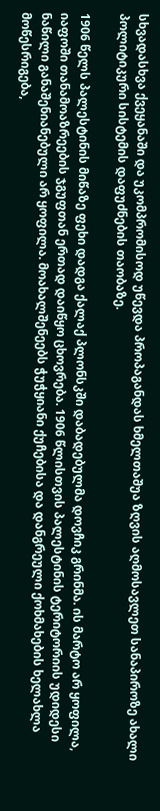სხვადასხვა ქვეყანაში და უკომპრომისოდ უწევდა პროპაგანდას ხმელთაშუა ზღვის აღმოსავლეთ სანაპიროზე ახალი პოლიტიკური სისტემის დაფუძნების თაობაზე.

1906 წელს პალესტინის მიწაზე ფეხი დადგა ქალაქ პლონსკში დაბადებულმა დოვჩიკ გრინმა. ის მარტო არ ყოფილა, იაფოში თანამოაზრეების ჯგუფთან ერთად დაიწყო ცხოვრება. 1906 წლისთვის პალესტინის ტერიტორიის უდიდესი ნაწილი განაშენიანებული არ ყოფილა. მოახალშენეებს ჭუჭყიანი ქუჩებისა და დანგრეული ქოხმახების ხელახლა მოწესრიგება,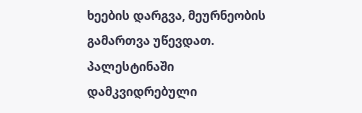ხეების დარგვა, მეურნეობის გამართვა უწევდათ. პალესტინაში დამკვიდრებული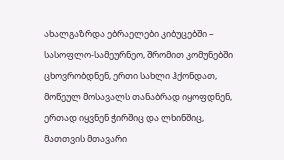ახალგაზრდა ებრაელები კიბუცებში – სასოფლო-სამეურნეო, შრომით კომუნებში ცხოვრობდნენ, ერთი სახლი ჰქონდათ, მოწეულ მოსავალს თანაბრად იყოფდნენ, ერთად იყვნენ ჭირშიც და ლხინშიც, მათთვის მთავარი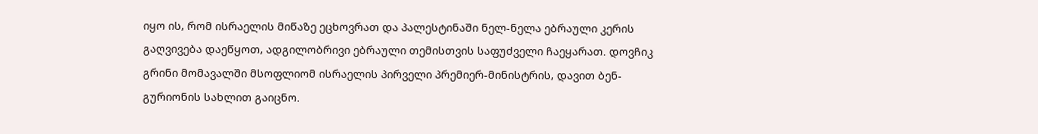იყო ის, რომ ისრაელის მიწაზე ეცხოვრათ და პალესტინაში ნელ-ნელა ებრაული კერის გაღვივება დაეწყოთ, ადგილობრივი ებრაული თემისთვის საფუძველი ჩაეყარათ. დოვჩიკ გრინი მომავალში მსოფლიომ ისრაელის პირველი პრემიერ-მინისტრის, დავით ბენ-გურიონის სახლით გაიცნო.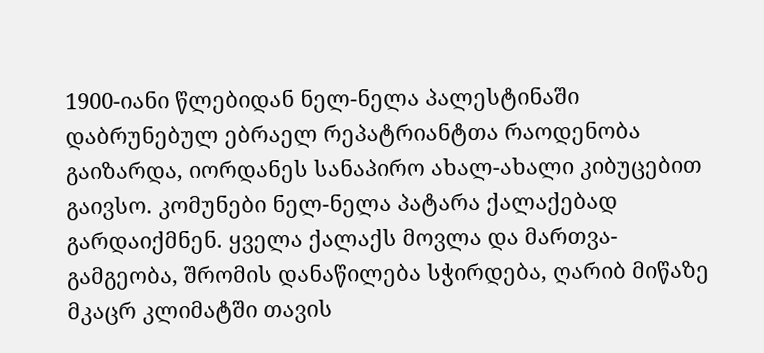1900-იანი წლებიდან ნელ-ნელა პალესტინაში დაბრუნებულ ებრაელ რეპატრიანტთა რაოდენობა გაიზარდა, იორდანეს სანაპირო ახალ-ახალი კიბუცებით გაივსო. კომუნები ნელ-ნელა პატარა ქალაქებად გარდაიქმნენ. ყველა ქალაქს მოვლა და მართვა-გამგეობა, შრომის დანაწილება სჭირდება, ღარიბ მიწაზე მკაცრ კლიმატში თავის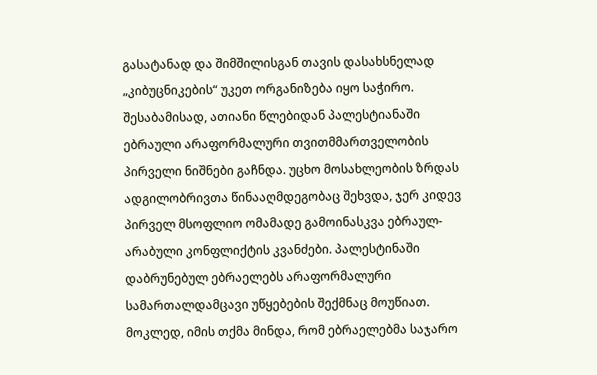გასატანად და შიმშილისგან თავის დასახსნელად „კიბუცნიკების“ უკეთ ორგანიზება იყო საჭირო. შესაბამისად, ათიანი წლებიდან პალესტიანაში ებრაული არაფორმალური თვითმმართველობის პირველი ნიშნები გაჩნდა. უცხო მოსახლეობის ზრდას ადგილობრივთა წინააღმდეგობაც შეხვდა, ჯერ კიდევ პირველ მსოფლიო ომამადე გამოინასკვა ებრაულ-არაბული კონფლიქტის კვანძები. პალესტინაში დაბრუნებულ ებრაელებს არაფორმალური სამართალდამცავი უწყებების შექმნაც მოუწიათ. მოკლედ, იმის თქმა მინდა, რომ ებრაელებმა საჯარო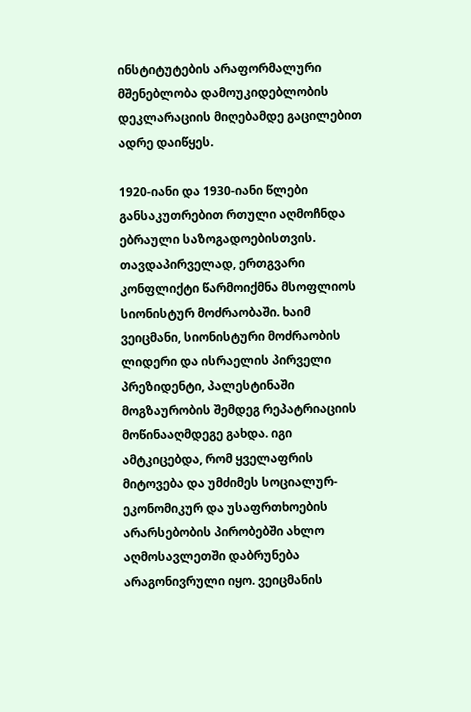ინსტიტუტების არაფორმალური მშენებლობა დამოუკიდებლობის დეკლარაციის მიღებამდე გაცილებით ადრე დაიწყეს.

1920-იანი და 1930-იანი წლები განსაკუთრებით რთული აღმოჩნდა ებრაული საზოგადოებისთვის. თავდაპირველად, ერთგვარი კონფლიქტი წარმოიქმნა მსოფლიოს სიონისტურ მოძრაობაში. ხაიმ ვეიცმანი, სიონისტური მოძრაობის ლიდერი და ისრაელის პირველი პრეზიდენტი, პალესტინაში მოგზაურობის შემდეგ რეპატრიაციის მოწინააღმდეგე გახდა. იგი ამტკიცებდა, რომ ყველაფრის მიტოვება და უმძიმეს სოციალურ-ეკონომიკურ და უსაფრთხოების არარსებობის პირობებში ახლო აღმოსავლეთში დაბრუნება არაგონივრული იყო. ვეიცმანის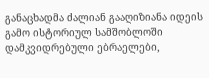განაცხადმა ძალიან გააღიზიანა იდეის გამო ისტორიულ სამშობლოში დამკვიდრებული ებრაელები,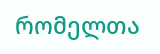რომელთა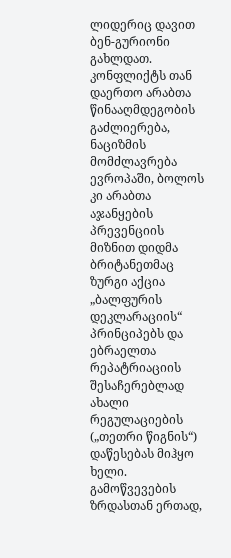ლიდერიც დავით ბენ-გურიონი გახლდათ. კონფლიქტს თან დაერთო არაბთა წინააღმდეგობის გაძლიერება, ნაციზმის მომძლავრება ევროპაში, ბოლოს კი არაბთა აჯანყების პრევენციის მიზნით დიდმა ბრიტანეთმაც ზურგი აქცია „ბალფურის დეკლარაციის“ პრინციპებს და ებრაელთა რეპატრიაციის შესაჩერებლად ახალი რეგულაციების („თეთრი წიგნის“) დაწესებას მიჰყო ხელი. გამოწვევების ზრდასთან ერთად,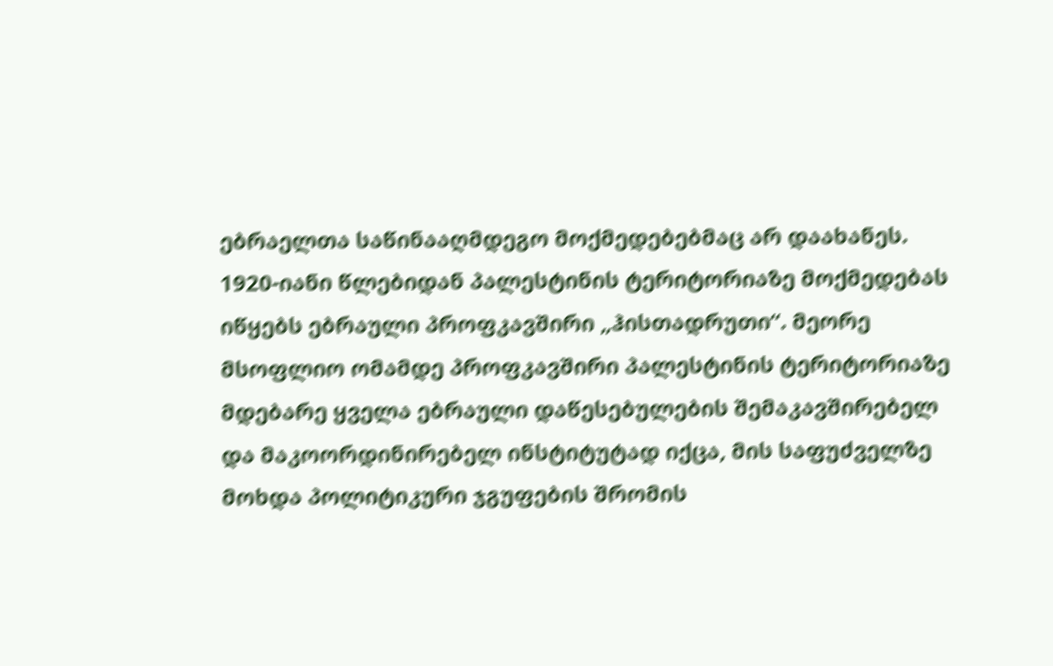ებრაელთა საწინააღმდეგო მოქმედებებმაც არ დაახანეს. 1920-იანი წლებიდან პალესტინის ტერიტორიაზე მოქმედებას იწყებს ებრაული პროფკავშირი „ჰისთადრუთი“. მეორე მსოფლიო ომამდე პროფკავშირი პალესტინის ტერიტორიაზე მდებარე ყველა ებრაული დაწესებულების შემაკავშირებელ და მაკოორდინირებელ ინსტიტუტად იქცა, მის საფუძველზე მოხდა პოლიტიკური ჯგუფების შრომის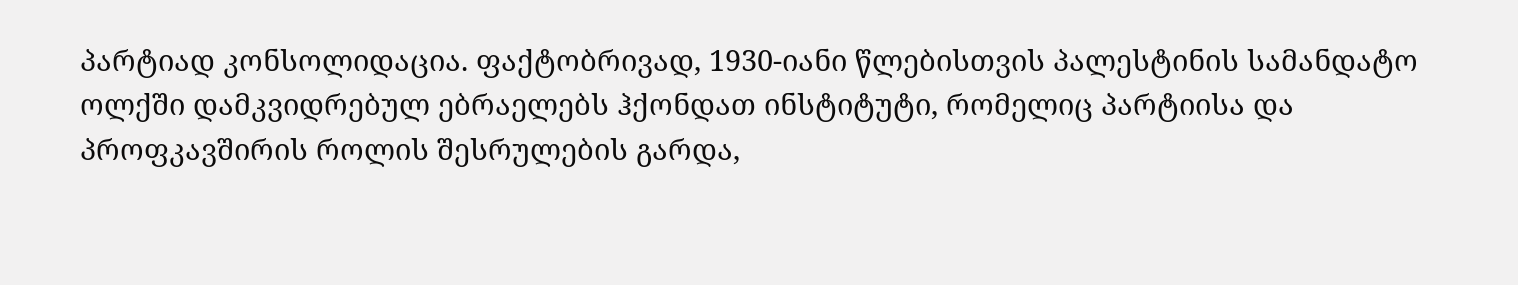პარტიად კონსოლიდაცია. ფაქტობრივად, 1930-იანი წლებისთვის პალესტინის სამანდატო ოლქში დამკვიდრებულ ებრაელებს ჰქონდათ ინსტიტუტი, რომელიც პარტიისა და პროფკავშირის როლის შესრულების გარდა,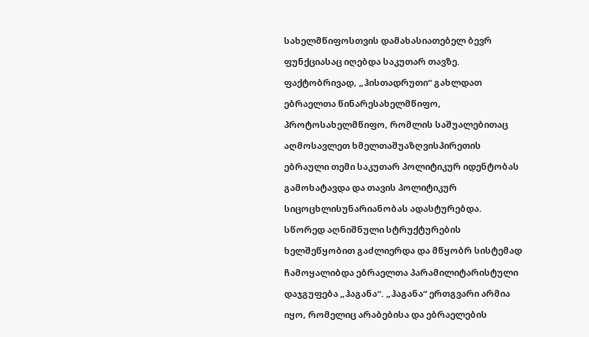სახელმწიფოსთვის დამახასიათებელ ბევრ ფუნქციასაც იღებდა საკუთარ თავზე. ფაქტობრივად, „ჰისთადრუთი“ გახლდათ ებრაელთა წინარესახელმწიფო, პროტოსახელმწიფო, რომლის საშუალებითაც აღმოსავლეთ ხმელთაშუაზღვისპირეთის ებრაული თემი საკუთარ პოლიტიკურ იდენტობას გამოხატავდა და თავის პოლიტიკურ სიცოცხლისუნარიანობას ადასტურებდა. სწორედ აღნიშნული სტრუქტურების ხელშეწყობით გაძლიერდა და მწყობრ სისტემად ჩამოყალიბდა ებრაელთა პარამილიტარისტული დაჯგუფება „ჰაგანა“. „ჰაგანა“ ერთგვარი არმია იყო, რომელიც არაბებისა და ებრაელების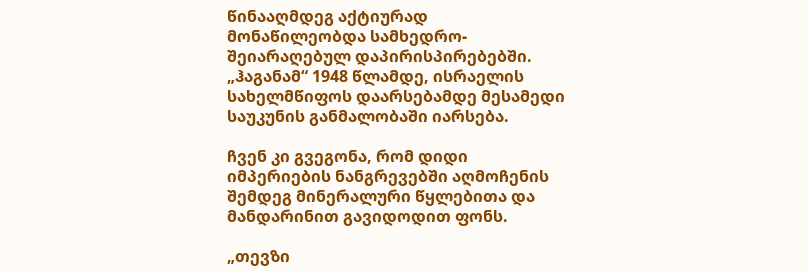წინააღმდეგ აქტიურად მონაწილეობდა სამხედრო-შეიარაღებულ დაპირისპირებებში. „ჰაგანამ“ 1948 წლამდე, ისრაელის სახელმწიფოს დაარსებამდე მესამედი საუკუნის განმალობაში იარსება.

ჩვენ კი გვეგონა, რომ დიდი იმპერიების ნანგრევებში აღმოჩენის შემდეგ მინერალური წყლებითა და მანდარინით გავიდოდით ფონს.

„თევზი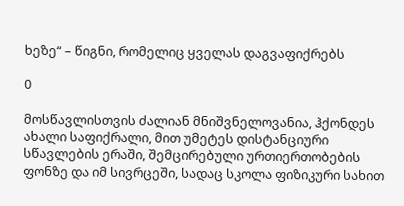ხეზე“ – წიგნი, რომელიც ყველას დაგვაფიქრებს

0

მოსწავლისთვის ძალიან მნიშვნელოვანია, ჰქონდეს ახალი საფიქრალი, მით უმეტეს დისტანციური სწავლების ერაში, შემცირებული ურთიერთობების ფონზე და იმ სივრცეში, სადაც სკოლა ფიზიკური სახით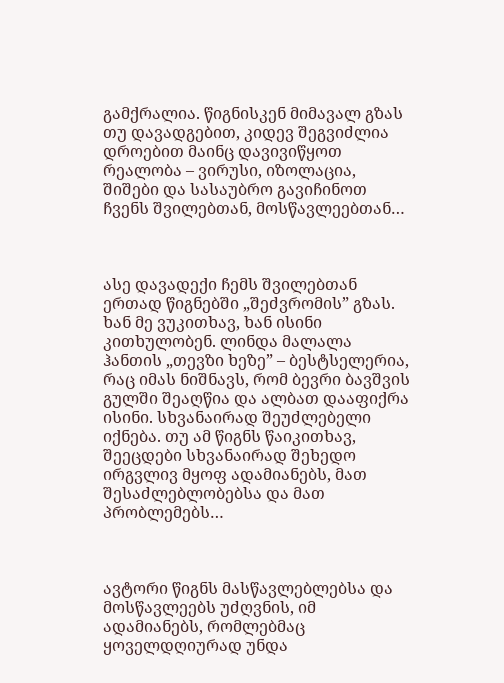გამქრალია. წიგნისკენ მიმავალ გზას თუ დავადგებით, კიდევ შეგვიძლია დროებით მაინც დავივიწყოთ რეალობა – ვირუსი, იზოლაცია, შიშები და სასაუბრო გავიჩინოთ ჩვენს შვილებთან, მოსწავლეებთან…



ასე დავადექი ჩემს შვილებთან ერთად წიგნებში „შეძვრომის” გზას. ხან მე ვუკითხავ, ხან ისინი კითხულობენ. ლინდა მალალა ჰანთის „თევზი ხეზე” – ბესტსელერია, რაც იმას ნიშნავს, რომ ბევრი ბავშვის გულში შეაღწია და ალბათ დააფიქრა ისინი. სხვანაირად შეუძლებელი იქნება. თუ ამ წიგნს წაიკითხავ, შეეცდები სხვანაირად შეხედო ირგვლივ მყოფ ადამიანებს, მათ შესაძლებლობებსა და მათ პრობლემებს…



ავტორი წიგნს მასწავლებლებსა და მოსწავლეებს უძღვნის, იმ ადამიანებს, რომლებმაც ყოველდღიურად უნდა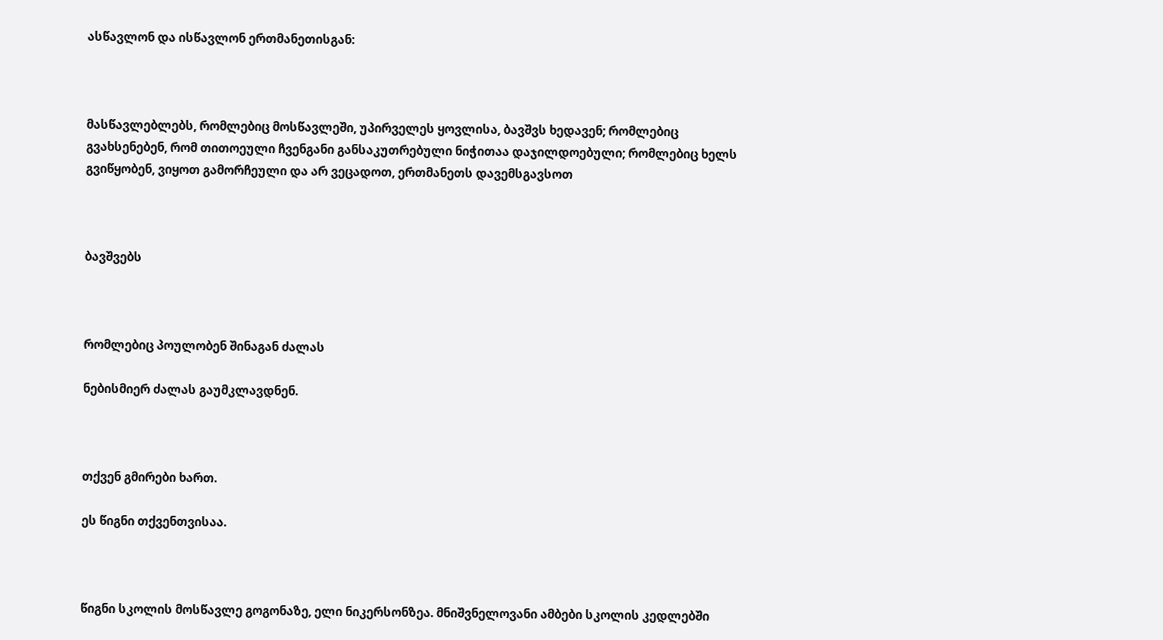ასწავლონ და ისწავლონ ერთმანეთისგან:



მასწავლებლებს, რომლებიც მოსწავლეში, უპირველეს ყოვლისა, ბავშვს ხედავენ; რომლებიც გვახსენებენ, რომ თითოეული ჩვენგანი განსაკუთრებული ნიჭითაა დაჯილდოებული; რომლებიც ხელს გვიწყობენ, ვიყოთ გამორჩეული და არ ვეცადოთ, ერთმანეთს დავემსგავსოთ



ბავშვებს



რომლებიც პოულობენ შინაგან ძალას

ნებისმიერ ძალას გაუმკლავდნენ.



თქვენ გმირები ხართ.

ეს წიგნი თქვენთვისაა.



წიგნი სკოლის მოსწავლე გოგონაზე, ელი ნიკერსონზეა. მნიშვნელოვანი ამბები სკოლის კედლებში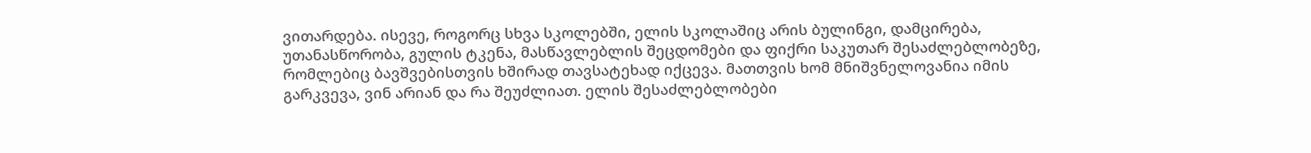ვითარდება. ისევე, როგორც სხვა სკოლებში, ელის სკოლაშიც არის ბულინგი, დამცირება, უთანასწორობა, გულის ტკენა, მასწავლებლის შეცდომები და ფიქრი საკუთარ შესაძლებლობეზე, რომლებიც ბავშვებისთვის ხშირად თავსატეხად იქცევა. მათთვის ხომ მნიშვნელოვანია იმის გარკვევა, ვინ არიან და რა შეუძლიათ. ელის შესაძლებლობები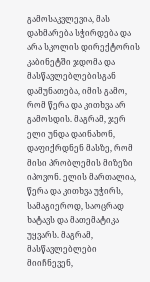გამოსაკვლევია, მას დახმარება სჭირდება და არა სკოლის დირექტორის კაბინეტში ჯდომა და მასწავლებლებისგან დამუნათება, იმის გამო, რომ წერა და კითხვა არ გამოსდის. მაგრამ, ჯერ ელი უნდა დაინახონ, დაფიქრდნენ მასზე, რომ მისი პრობლემის მიზეზი იპოვონ. ელის მართალია, წერა და კითხვა უჭირს, სამაგიეროდ, საოცრად ხატავს და მათემატიკა უყვარს. მაგრამ, მასწავლებლები მიიჩნევენ,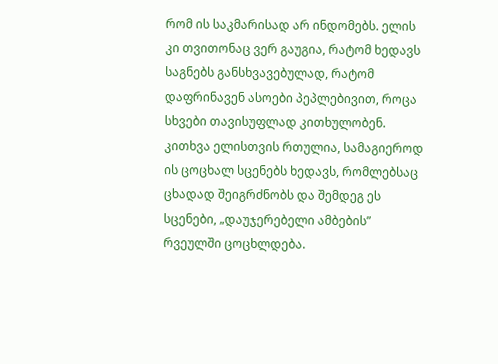რომ ის საკმარისად არ ინდომებს. ელის კი თვითონაც ვერ გაუგია, რატომ ხედავს საგნებს განსხვავებულად, რატომ დაფრინავენ ასოები პეპლებივით, როცა სხვები თავისუფლად კითხულობენ. კითხვა ელისთვის რთულია, სამაგიეროდ ის ცოცხალ სცენებს ხედავს, რომლებსაც ცხადად შეიგრძნობს და შემდეგ ეს სცენები, „დაუჯერებელი ამბების” რვეულში ცოცხლდება.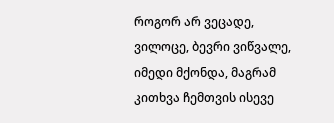როგორ არ ვეცადე, ვილოცე, ბევრი ვიწვალე, იმედი მქონდა, მაგრამ კითხვა ჩემთვის ისევე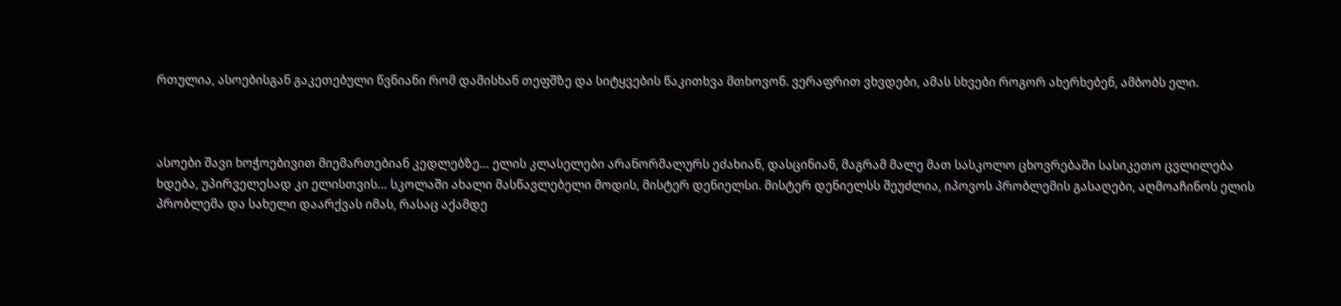რთულია, ასოებისგან გაკეთებული წვნიანი რომ დამისხან თეფშზე და სიტყვების წაკითხვა მთხოვონ. ვერაფრით ვხვდები, ამას სხვები როგორ ახერხებენ, ამბობს ელი.



ასოები შავი ხოჭოებივით მიემართებიან კედლებზე… ელის კლასელები არანორმალურს ეძახიან, დასცინიან, მაგრამ მალე მათ სასკოლო ცხოვრებაში სასიკეთო ცვლილება ხდება, უპირველესად კი ელისთვის… სკოლაში ახალი მასწავლებელი მოდის, მისტერ დენიელსი. მისტერ დენიელსს შეუძლია, იპოვოს პრობლემის გასაღები, აღმოაჩინოს ელის პრობლემა და სახელი დაარქვას იმას, რასაც აქამდე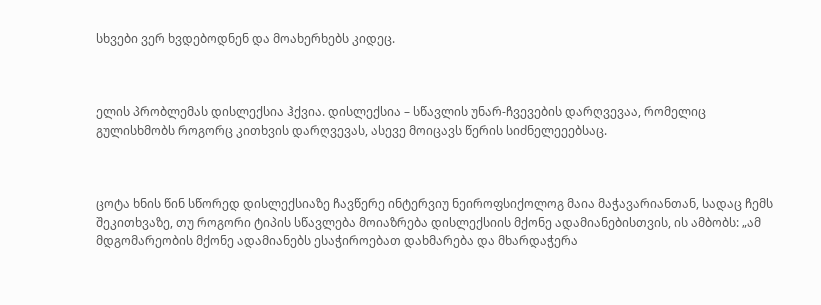სხვები ვერ ხვდებოდნენ და მოახერხებს კიდეც.



ელის პრობლემას დისლექსია ჰქვია. დისლექსია – სწავლის უნარ-ჩვევების დარღვევაა, რომელიც გულისხმობს როგორც კითხვის დარღვევას, ასევე მოიცავს წერის სიძნელეეებსაც.



ცოტა ხნის წინ სწორედ დისლექსიაზე ჩავწერე ინტერვიუ ნეიროფსიქოლოგ მაია მაჭავარიანთან, სადაც ჩემს შეკითხვაზე, თუ როგორი ტიპის სწავლება მოიაზრება დისლექსიის მქონე ადამიანებისთვის, ის ამბობს: „ამ მდგომარეობის მქონე ადამიანებს ესაჭიროებათ დახმარება და მხარდაჭერა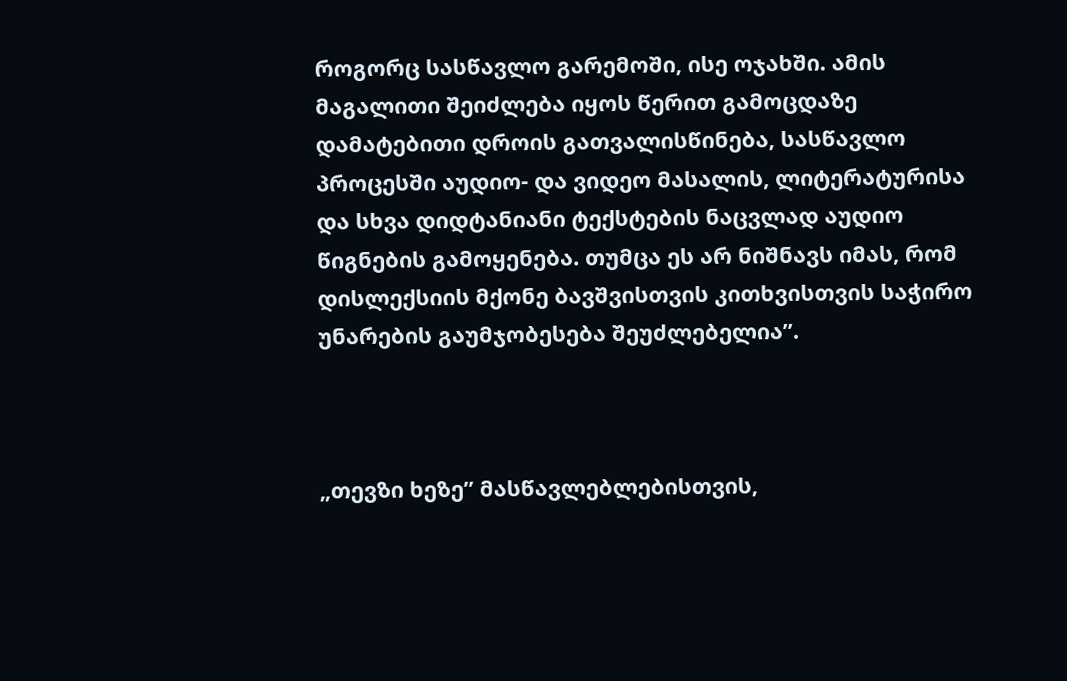როგორც სასწავლო გარემოში, ისე ოჯახში. ამის მაგალითი შეიძლება იყოს წერით გამოცდაზე დამატებითი დროის გათვალისწინება, სასწავლო პროცესში აუდიო- და ვიდეო მასალის, ლიტერატურისა და სხვა დიდტანიანი ტექსტების ნაცვლად აუდიო წიგნების გამოყენება. თუმცა ეს არ ნიშნავს იმას, რომ დისლექსიის მქონე ბავშვისთვის კითხვისთვის საჭირო უნარების გაუმჯობესება შეუძლებელია”.



„თევზი ხეზე” მასწავლებლებისთვის,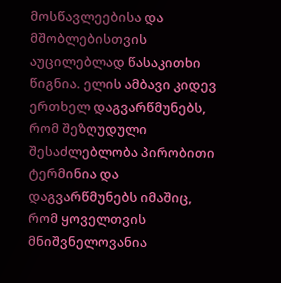მოსწავლეებისა და მშობლებისთვის აუცილებლად წასაკითხი წიგნია. ელის ამბავი კიდევ ერთხელ დაგვარწმუნებს, რომ შეზღუდული შესაძლებლობა პირობითი ტერმინია და დაგვარწმუნებს იმაშიც, რომ ყოველთვის მნიშვნელოვანია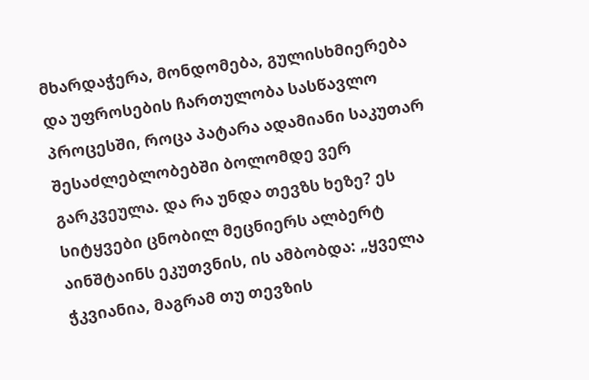მხარდაჭერა, მონდომება, გულისხმიერება და უფროსების ჩართულობა სასწავლო პროცესში, როცა პატარა ადამიანი საკუთარ შესაძლებლობებში ბოლომდე ვერ გარკვეულა. და რა უნდა თევზს ხეზე? ეს სიტყვები ცნობილ მეცნიერს ალბერტ აინშტაინს ეკუთვნის, ის ამბობდა: „ყველა ჭკვიანია, მაგრამ თუ თევზის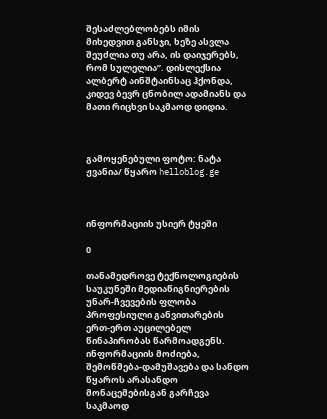შესაძლებლობებს იმის მიხედვით განსჯი, ხეზე ასვლა შეუძლია თუ არა, ის დაიჯერებს, რომ სულელია”. დისლექსია ალბერტ აინშტაინსაც ჰქონდა, კიდევ ბევრ ცნობილ ადამიანს და მათი რიცხვი საკმაოდ დიდია.



გამოყენებული ფოტო: ნატა ჟვანია/ წყარო helloblog.ge



ინფორმაციის უსიერ ტყეში

0

თანამედროვე ტექნოლოგიების საუკუნეში მედიაწიგნიერების უნარ-ჩვევების ფლობა პროფესიული განვითარების ერთ-ერთ აუცილებელ წინაპირობას წარმოადგენს. ინფორმაციის მოძიება, შემოწმება-დამუშავება და სანდო წყაროს არასანდო მონაცემებისგან გარჩევა საკმაოდ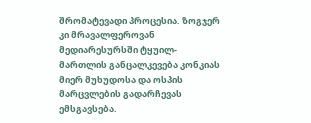შრომატევადი პროცესია. ზოგჯერ კი მრავალფეროვან მედიარესურსში ტყუილ-მართლის განცალკევება კონკიას მიერ მუხუდოსა და ოსპის მარცვლების გადარჩევას ემსგავსება.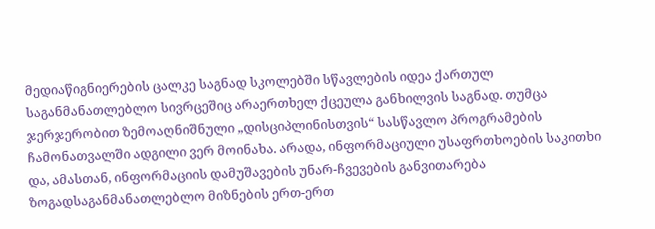მედიაწიგნიერების ცალკე საგნად სკოლებში სწავლების იდეა ქართულ საგანმანათლებლო სივრცეშიც არაერთხელ ქცეულა განხილვის საგნად. თუმცა ჯერჯერობით ზემოაღნიშნული „დისციპლინისთვის“ სასწავლო პროგრამების ჩამონათვალში ადგილი ვერ მოინახა. არადა, ინფორმაციული უსაფრთხოების საკითხი და, ამასთან, ინფორმაციის დამუშავების უნარ-ჩვევების განვითარება ზოგადსაგანმანათლებლო მიზნების ერთ-ერთ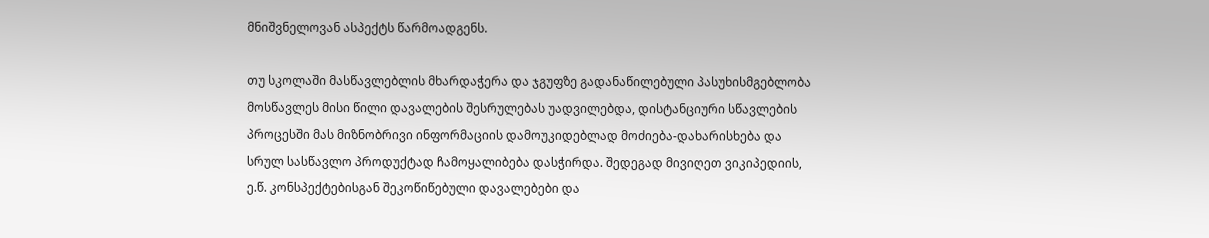მნიშვნელოვან ასპექტს წარმოადგენს.

თუ სკოლაში მასწავლებლის მხარდაჭერა და ჯგუფზე გადანაწილებული პასუხისმგებლობა მოსწავლეს მისი წილი დავალების შესრულებას უადვილებდა, დისტანციური სწავლების პროცესში მას მიზნობრივი ინფორმაციის დამოუკიდებლად მოძიება-დახარისხება და სრულ სასწავლო პროდუქტად ჩამოყალიბება დასჭირდა. შედეგად მივიღეთ ვიკიპედიის, ე.წ. კონსპექტებისგან შეკოწიწებული დავალებები და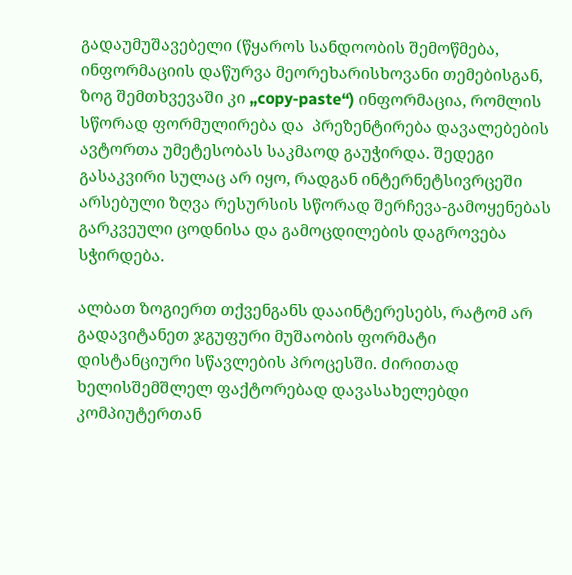გადაუმუშავებელი (წყაროს სანდოობის შემოწმება, ინფორმაციის დაწურვა მეორეხარისხოვანი თემებისგან, ზოგ შემთხვევაში კი „copy-paste“) ინფორმაცია, რომლის სწორად ფორმულირება და  პრეზენტირება დავალებების ავტორთა უმეტესობას საკმაოდ გაუჭირდა. შედეგი გასაკვირი სულაც არ იყო, რადგან ინტერნეტსივრცეში არსებული ზღვა რესურსის სწორად შერჩევა-გამოყენებას გარკვეული ცოდნისა და გამოცდილების დაგროვება სჭირდება.

ალბათ ზოგიერთ თქვენგანს დააინტერესებს, რატომ არ გადავიტანეთ ჯგუფური მუშაობის ფორმატი დისტანციური სწავლების პროცესში. ძირითად ხელისშემშლელ ფაქტორებად დავასახელებდი კომპიუტერთან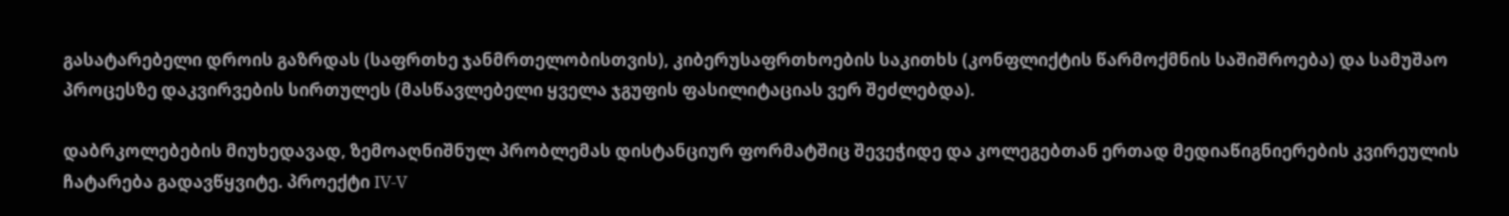გასატარებელი დროის გაზრდას (საფრთხე ჯანმრთელობისთვის), კიბერუსაფრთხოების საკითხს (კონფლიქტის წარმოქმნის საშიშროება) და სამუშაო პროცესზე დაკვირვების სირთულეს (მასწავლებელი ყველა ჯგუფის ფასილიტაციას ვერ შეძლებდა).

დაბრკოლებების მიუხედავად, ზემოაღნიშნულ პრობლემას დისტანციურ ფორმატშიც შევეჭიდე და კოლეგებთან ერთად მედიაწიგნიერების კვირეულის ჩატარება გადავწყვიტე. პროექტი IV-V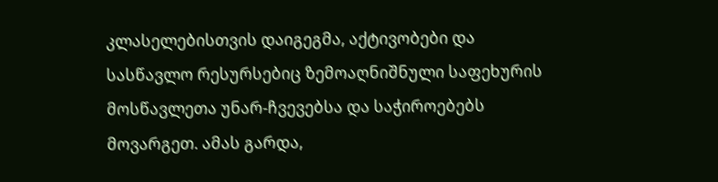კლასელებისთვის დაიგეგმა, აქტივობები და სასწავლო რესურსებიც ზემოაღნიშნული საფეხურის მოსწავლეთა უნარ-ჩვევებსა და საჭიროებებს მოვარგეთ. ამას გარდა,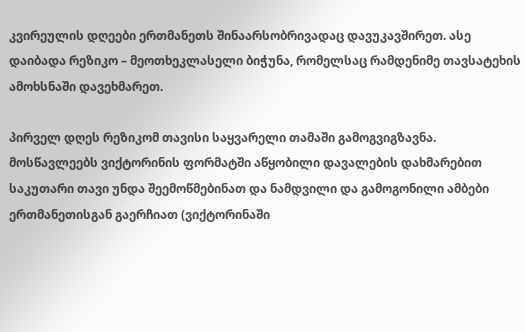კვირეულის დღეები ერთმანეთს შინაარსობრივადაც დავუკავშირეთ. ასე დაიბადა რეზიკო – მეოთხეკლასელი ბიჭუნა, რომელსაც რამდენიმე თავსატეხის ამოხსნაში დავეხმარეთ.

პირველ დღეს რეზიკომ თავისი საყვარელი თამაში გამოგვიგზავნა. მოსწავლეებს ვიქტორინის ფორმატში აწყობილი დავალების დახმარებით საკუთარი თავი უნდა შეემოწმებინათ და ნამდვილი და გამოგონილი ამბები ერთმანეთისგან გაერჩიათ (ვიქტორინაში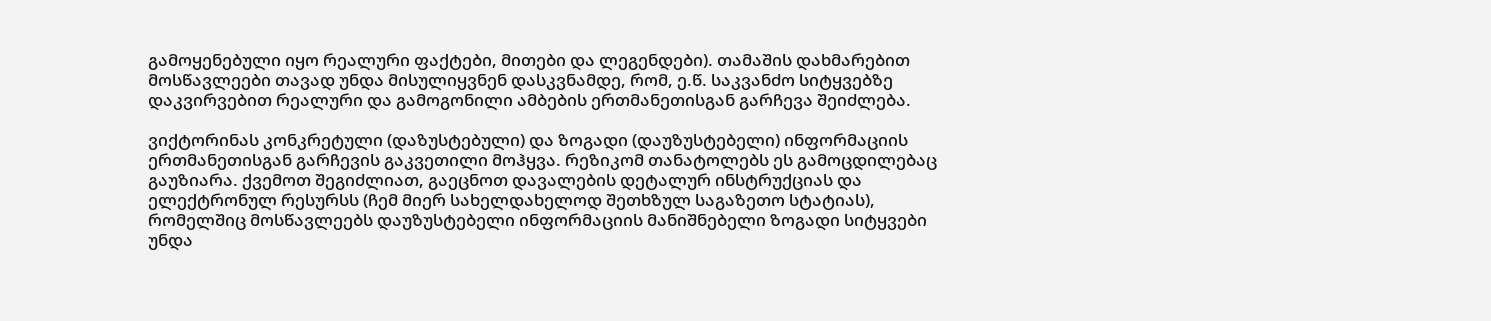გამოყენებული იყო რეალური ფაქტები, მითები და ლეგენდები). თამაშის დახმარებით მოსწავლეები თავად უნდა მისულიყვნენ დასკვნამდე, რომ, ე.წ. საკვანძო სიტყვებზე დაკვირვებით რეალური და გამოგონილი ამბების ერთმანეთისგან გარჩევა შეიძლება.

ვიქტორინას კონკრეტული (დაზუსტებული) და ზოგადი (დაუზუსტებელი) ინფორმაციის ერთმანეთისგან გარჩევის გაკვეთილი მოჰყვა. რეზიკომ თანატოლებს ეს გამოცდილებაც გაუზიარა. ქვემოთ შეგიძლიათ, გაეცნოთ დავალების დეტალურ ინსტრუქციას და ელექტრონულ რესურსს (ჩემ მიერ სახელდახელოდ შეთხზულ საგაზეთო სტატიას), რომელშიც მოსწავლეებს დაუზუსტებელი ინფორმაციის მანიშნებელი ზოგადი სიტყვები უნდა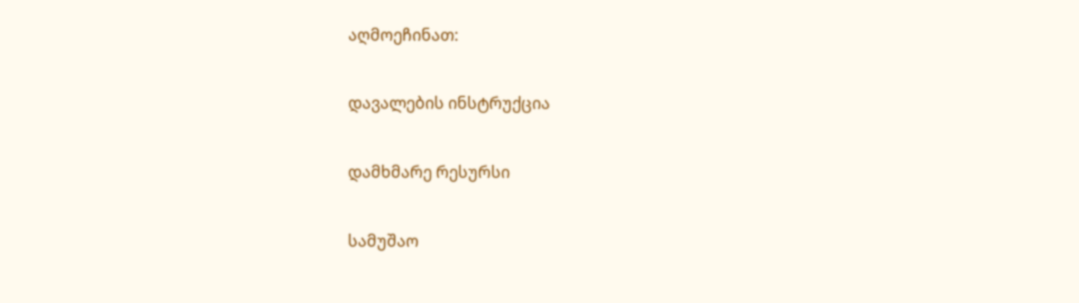აღმოეჩინათ:

დავალების ინსტრუქცია

დამხმარე რესურსი

სამუშაო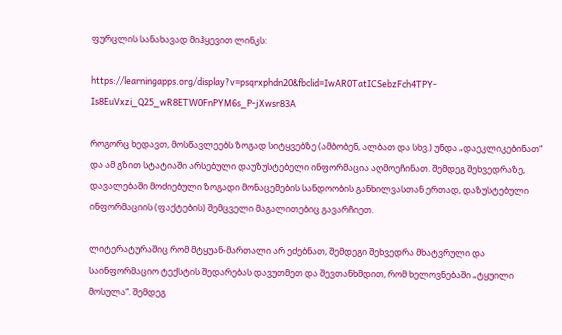ფურცლის სანახავად მიჰყევით ლინკს:

https://learningapps.org/display?v=psqrxphdn20&fbclid=IwAR0TatICSebzFch4TPY-Is8EuVxzi_Q25_wR8ETW0FnPYM6s_P-jXwsr83A

როგორც ხედავთ, მოსწავლეებს ზოგად სიტყვებზე (ამბობენ, ალბათ და სხვ.) უნდა „დაეკლიკებინათ“ და ამ გზით სტატიაში არსებული დაუზუსტებელი ინფორმაცია აღმოეჩინათ. შემდეგ შეხვედრაზე, დავალებაში მოძიებული ზოგადი მონაცემების სანდოობის განხილვასთან ერთად, დაზუსტებული ინფორმაციის (ფაქტების) შემცველი მაგალითებიც გავარჩიეთ.

ლიტერატურაშიც რომ მტყუან-მართალი არ ეძებნათ, შემდეგი შეხვედრა მხატვრული და საინფორმაციო ტექსტის შედარებას დავუთმეთ და შევთანხმდით, რომ ხელოვნებაში „ტყუილი მოსულა“. შემდეგ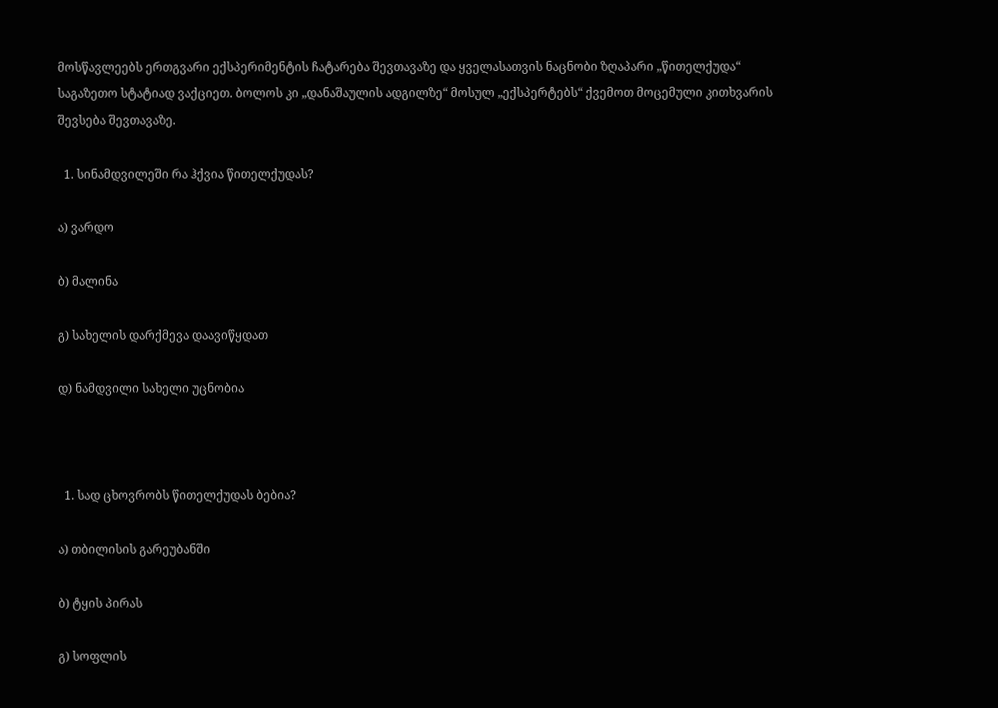მოსწავლეებს ერთგვარი ექსპერიმენტის ჩატარება შევთავაზე და ყველასათვის ნაცნობი ზღაპარი „წითელქუდა“ საგაზეთო სტატიად ვაქციეთ. ბოლოს კი „დანაშაულის ადგილზე“ მოსულ „ექსპერტებს“ ქვემოთ მოცემული კითხვარის შევსება შევთავაზე.

  1. სინამდვილეში რა ჰქვია წითელქუდას?

ა) ვარდო

ბ) მალინა

გ) სახელის დარქმევა დაავიწყდათ

დ) ნამდვილი სახელი უცნობია



  1. სად ცხოვრობს წითელქუდას ბებია?

ა) თბილისის გარეუბანში

ბ) ტყის პირას

გ) სოფლის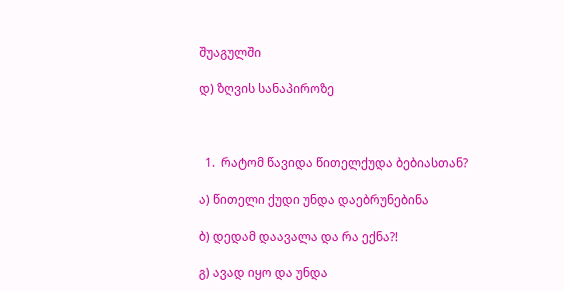შუაგულში

დ) ზღვის სანაპიროზე



  1.  რატომ წავიდა წითელქუდა ბებიასთან?

ა) წითელი ქუდი უნდა დაებრუნებინა

ბ) დედამ დაავალა და რა ექნა?!

გ) ავად იყო და უნდა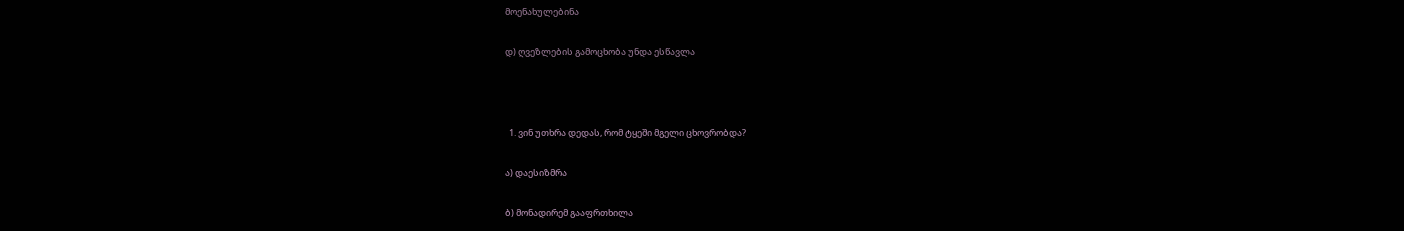მოენახულებინა

დ) ღვეზლების გამოცხობა უნდა ესწავლა



  1. ვინ უთხრა დედას, რომ ტყეში მგელი ცხოვრობდა?

ა) დაესიზმრა

ბ) მონადირემ გააფრთხილა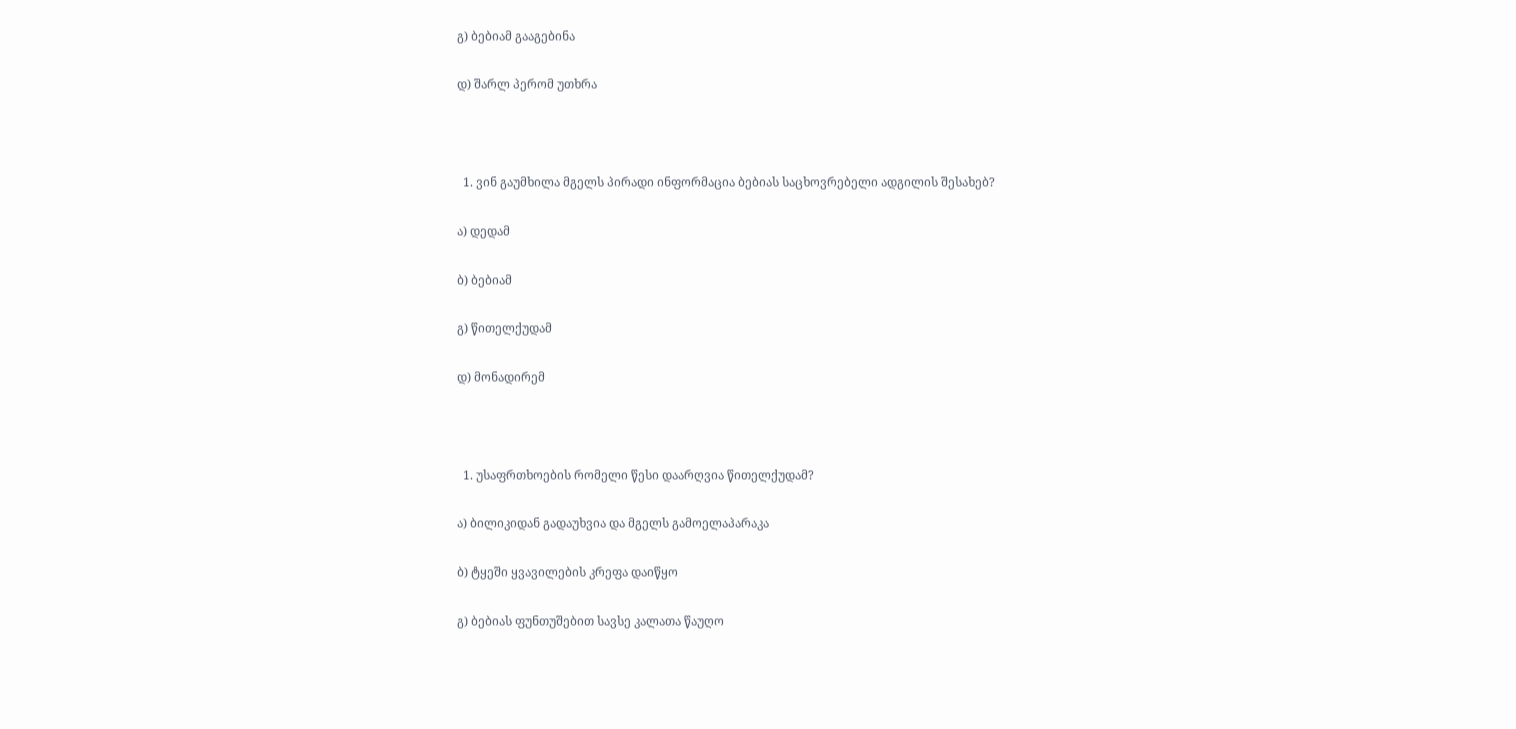გ) ბებიამ გააგებინა

დ) შარლ პერომ უთხრა



  1. ვინ გაუმხილა მგელს პირადი ინფორმაცია ბებიას საცხოვრებელი ადგილის შესახებ?

ა) დედამ

ბ) ბებიამ

გ) წითელქუდამ

დ) მონადირემ



  1. უსაფრთხოების რომელი წესი დაარღვია წითელქუდამ?

ა) ბილიკიდან გადაუხვია და მგელს გამოელაპარაკა

ბ) ტყეში ყვავილების კრეფა დაიწყო

გ) ბებიას ფუნთუშებით სავსე კალათა წაუღო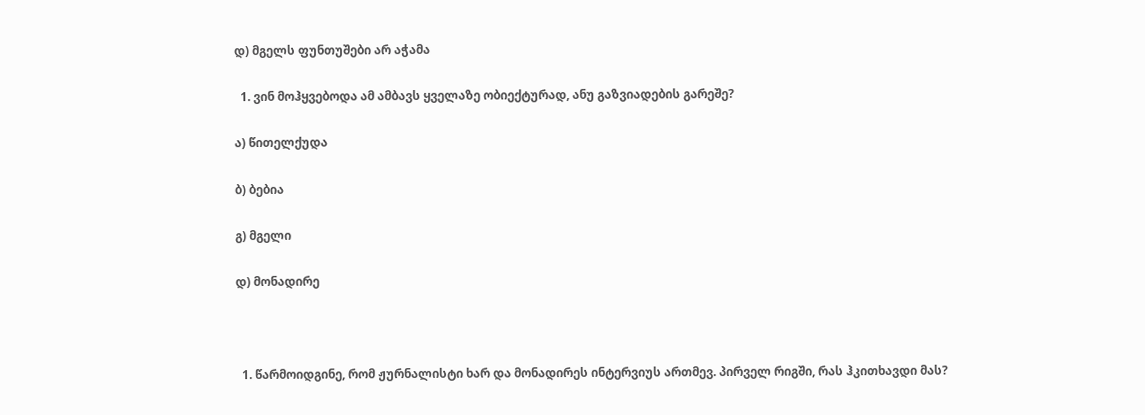დ) მგელს ფუნთუშები არ აჭამა

  1. ვინ მოჰყვებოდა ამ ამბავს ყველაზე ობიექტურად, ანუ გაზვიადების გარეშე?

ა) წითელქუდა

ბ) ბებია

გ) მგელი

დ) მონადირე



  1. წარმოიდგინე, რომ ჟურნალისტი ხარ და მონადირეს ინტერვიუს ართმევ. პირველ რიგში, რას ჰკითხავდი მას?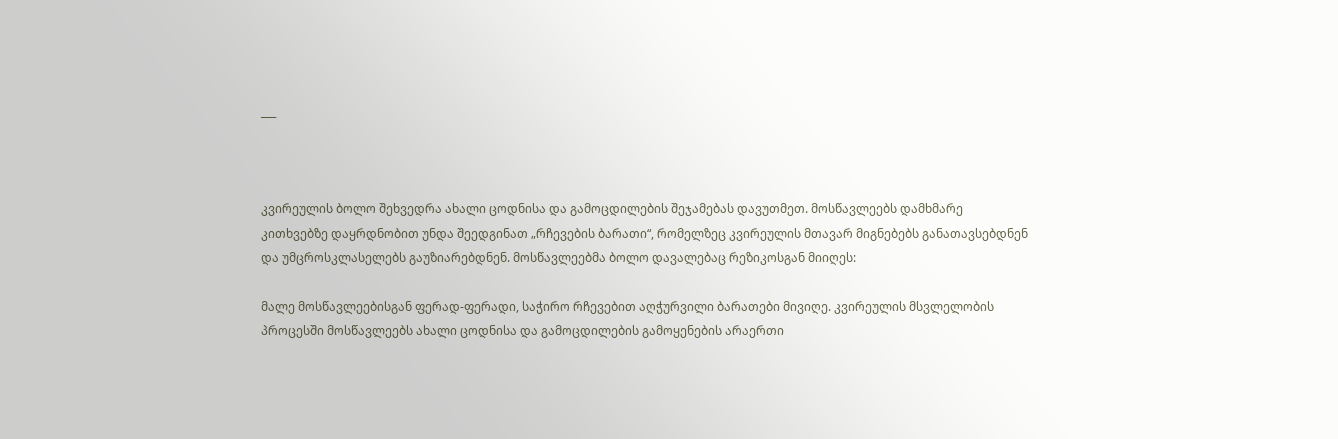___



კვირეულის ბოლო შეხვედრა ახალი ცოდნისა და გამოცდილების შეჯამებას დავუთმეთ. მოსწავლეებს დამხმარე კითხვებზე დაყრდნობით უნდა შეედგინათ „რჩევების ბარათი“, რომელზეც კვირეულის მთავარ მიგნებებს განათავსებდნენ და უმცროსკლასელებს გაუზიარებდნენ. მოსწავლეებმა ბოლო დავალებაც რეზიკოსგან მიიღეს:

მალე მოსწავლეებისგან ფერად-ფერადი, საჭირო რჩევებით აღჭურვილი ბარათები მივიღე. კვირეულის მსვლელობის პროცესში მოსწავლეებს ახალი ცოდნისა და გამოცდილების გამოყენების არაერთი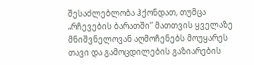შესაძლებლობა ჰქონდათ, თუმცა „რჩევების ბარათში“ მათთვის ყველაზე მნიშვნელოვან აღმოჩენებს მოუყარეს თავი და გამოცდილების გაზიარების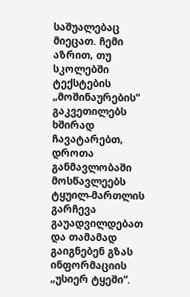საშუალებაც მიეცათ. ჩემი აზრით, თუ სკოლებში ტექსტების „მოშინაურების“ გაკვეთილებს ხშირად ჩავატარებთ, დროთა განმავლობაში მოსწავლეებს ტყუილ-მართლის გარჩევა გაუადვილდებათ და თამამად გაიგნებენ გზას ინფორმაციის „უსიერ ტყეში“.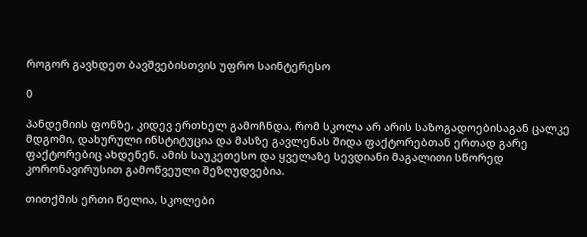როგორ გავხდეთ ბავშვებისთვის უფრო საინტერესო

0

პანდემიის ფონზე, კიდევ ერთხელ გამოჩნდა, რომ სკოლა არ არის საზოგადოებისაგან ცალკე მდგომი, დახურული ინსტიტუცია და მასზე გავლენას შიდა ფაქტორებთან ერთად გარე ფაქტორებიც ახდენენ. ამის საუკეთესო და ყველაზე სევდიანი მაგალითი სწორედ კორონავირუსით გამოწვეული შეზღუდვებია.

თითქმის ერთი წელია, სკოლები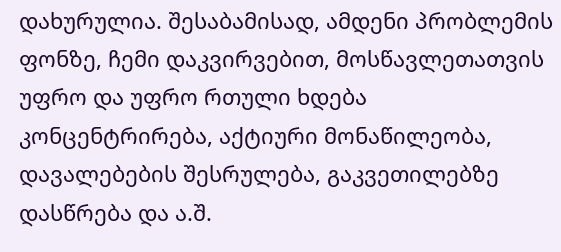დახურულია. შესაბამისად, ამდენი პრობლემის ფონზე, ჩემი დაკვირვებით, მოსწავლეთათვის უფრო და უფრო რთული ხდება კონცენტრირება, აქტიური მონაწილეობა, დავალებების შესრულება, გაკვეთილებზე დასწრება და ა.შ.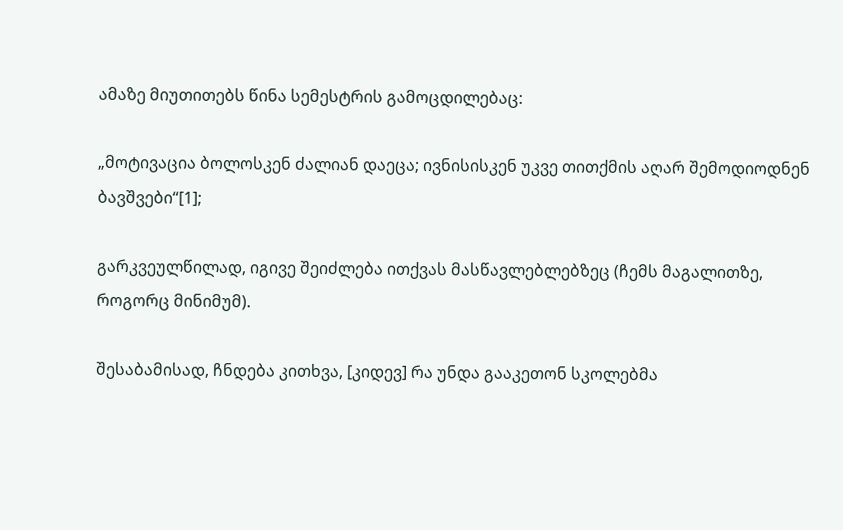ამაზე მიუთითებს წინა სემესტრის გამოცდილებაც:

„მოტივაცია ბოლოსკენ ძალიან დაეცა; ივნისისკენ უკვე თითქმის აღარ შემოდიოდნენ ბავშვები“[1];

გარკვეულწილად, იგივე შეიძლება ითქვას მასწავლებლებზეც (ჩემს მაგალითზე, როგორც მინიმუმ).

შესაბამისად, ჩნდება კითხვა, [კიდევ] რა უნდა გააკეთონ სკოლებმა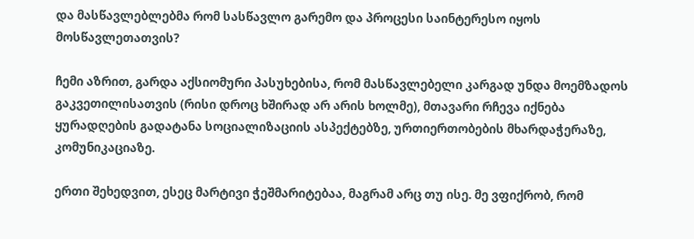და მასწავლებლებმა რომ სასწავლო გარემო და პროცესი საინტერესო იყოს მოსწავლეთათვის?

ჩემი აზრით, გარდა აქსიომური პასუხებისა, რომ მასწავლებელი კარგად უნდა მოემზადოს გაკვეთილისათვის (რისი დროც ხშირად არ არის ხოლმე), მთავარი რჩევა იქნება ყურადღების გადატანა სოციალიზაციის ასპექტებზე, ურთიერთობების მხარდაჭერაზე, კომუნიკაციაზე.

ერთი შეხედვით, ესეც მარტივი ჭეშმარიტებაა, მაგრამ არც თუ ისე. მე ვფიქრობ, რომ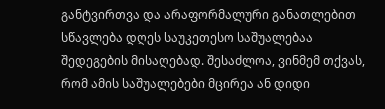განტვირთვა და არაფორმალური განათლებით სწავლება დღეს საუკეთესო საშუალებაა შედეგების მისაღებად. შესაძლოა, ვინმემ თქვას, რომ ამის საშუალებები მცირეა ან დიდი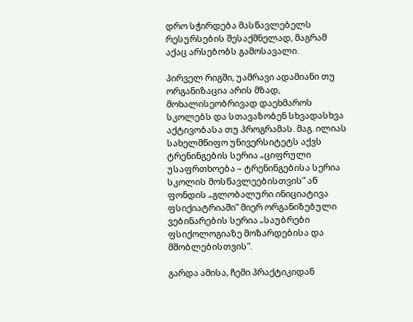დრო სჭირდება მასწავლებელს რესურსების შესაქმნელად, მაგრამ აქაც არსებობს გამოსავალი.

პირველ რიგში, უამრავი ადამიანი თუ ორგანიზაცია არის მზად, მოხალისეობრივად დაეხმაროს სკოლებს და სთავაზობენ სხვადასხვა აქტივობასა თუ პროგრამას. მაგ. ილიას სახელმწიფო უნივერსიტეტს აქვს ტრენინგების სერია „ციფრული უსაფრთხოება – ტრენინგებისა სერია სკოლის მოსწავლეებისთვის“ ან ფონდის „გლობალური ინიციატივა ფსიქიატრიაში“ მიერ ორგანიზებული ვებინარების სერია „საუბრები ფსიქოლოგიაზე მოზარდებისა და მშობლებისთვის“.

გარდა ამისა, ჩემი პრაქტიკიდან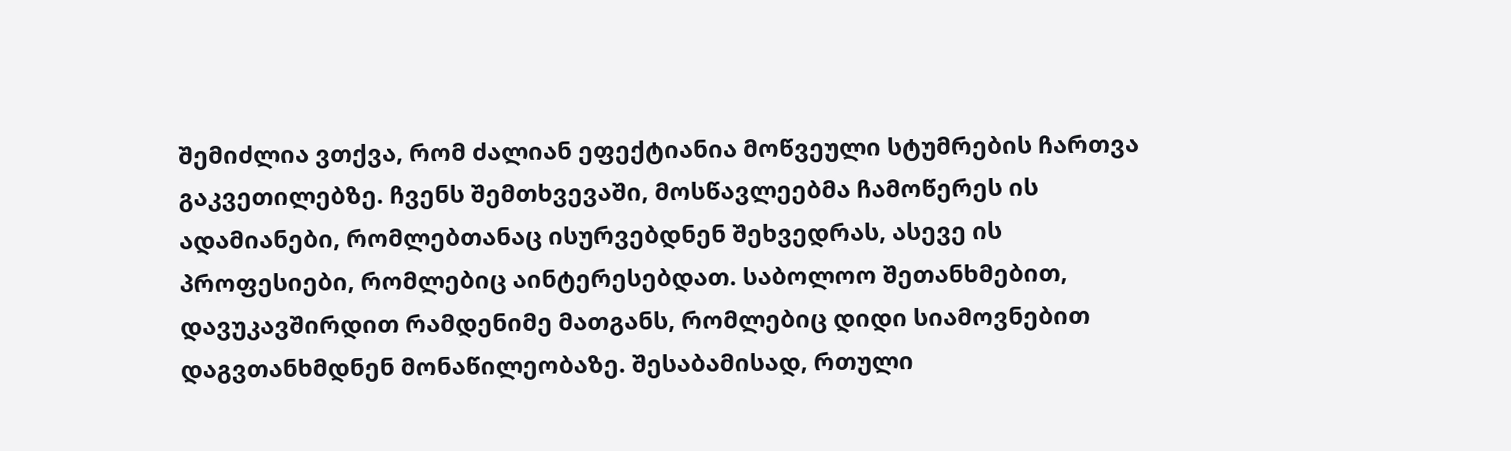შემიძლია ვთქვა, რომ ძალიან ეფექტიანია მოწვეული სტუმრების ჩართვა გაკვეთილებზე. ჩვენს შემთხვევაში, მოსწავლეებმა ჩამოწერეს ის ადამიანები, რომლებთანაც ისურვებდნენ შეხვედრას, ასევე ის პროფესიები, რომლებიც აინტერესებდათ. საბოლოო შეთანხმებით, დავუკავშირდით რამდენიმე მათგანს, რომლებიც დიდი სიამოვნებით დაგვთანხმდნენ მონაწილეობაზე. შესაბამისად, რთული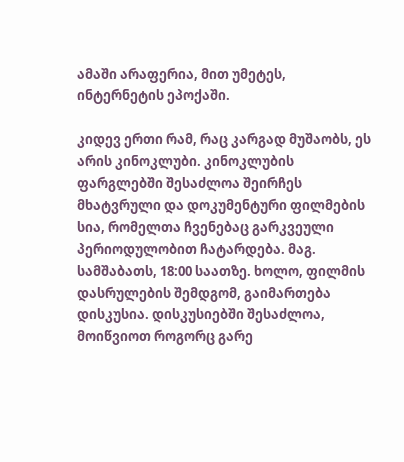ამაში არაფერია, მით უმეტეს, ინტერნეტის ეპოქაში.

კიდევ ერთი რამ, რაც კარგად მუშაობს, ეს არის კინოკლუბი. კინოკლუბის ფარგლებში შესაძლოა შეირჩეს მხატვრული და დოკუმენტური ფილმების სია, რომელთა ჩვენებაც გარკვეული პერიოდულობით ჩატარდება. მაგ. სამშაბათს, 18:00 საათზე. ხოლო, ფილმის დასრულების შემდგომ, გაიმართება დისკუსია. დისკუსიებში შესაძლოა, მოიწვიოთ როგორც გარე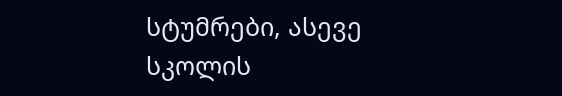სტუმრები, ასევე სკოლის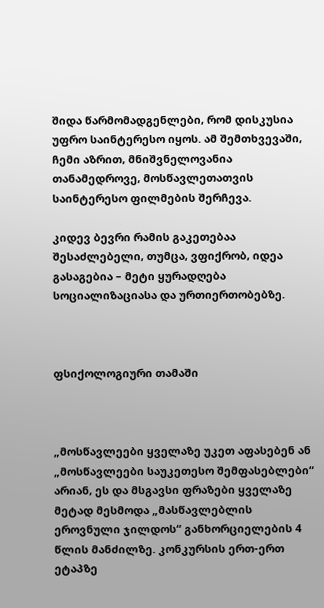შიდა წარმომადგენლები, რომ დისკუსია უფრო საინტერესო იყოს. ამ შემთხვევაში, ჩემი აზრით, მნიშვნელოვანია თანამედროვე, მოსწავლეთათვის საინტერესო ფილმების შერჩევა.

კიდევ ბევრი რამის გაკეთებაა შესაძლებელი, თუმცა, ვფიქრობ, იდეა გასაგებია – მეტი ყურადღება სოციალიზაციასა და ურთიერთობებზე.



ფსიქოლოგიური თამაში



„მოსწავლეები ყველაზე უკეთ აფასებენ ან „მოსწავლეები საუკეთესო შემფასებლები“ არიან, ეს და მსგავსი ფრაზები ყველაზე მეტად მესმოდა „მასწავლებლის ეროვნული ჯილდოს“ განხორციელების 4 წლის მანძილზე. კონკურსის ერთ-ერთ ეტაპზე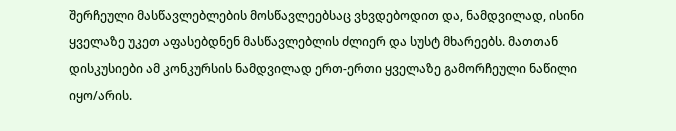შერჩეული მასწავლებლების მოსწავლეებსაც ვხვდებოდით და, ნამდვილად, ისინი ყველაზე უკეთ აფასებდნენ მასწავლებლის ძლიერ და სუსტ მხარეებს. მათთან დისკუსიები ამ კონკურსის ნამდვილად ერთ-ერთი ყველაზე გამორჩეული ნაწილი იყო/არის.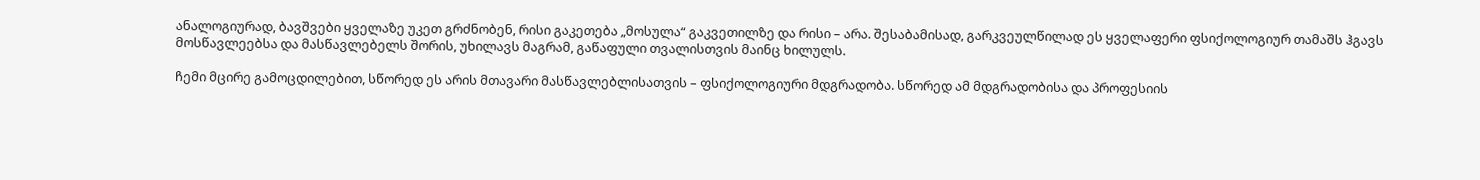ანალოგიურად, ბავშვები ყველაზე უკეთ გრძნობენ, რისი გაკეთება „მოსულა“ გაკვეთილზე და რისი – არა. შესაბამისად, გარკვეულწილად ეს ყველაფერი ფსიქოლოგიურ თამაშს ჰგავს მოსწავლეებსა და მასწავლებელს შორის, უხილავს მაგრამ, გაწაფული თვალისთვის მაინც ხილულს.

ჩემი მცირე გამოცდილებით, სწორედ ეს არის მთავარი მასწავლებლისათვის – ფსიქოლოგიური მდგრადობა. სწორედ ამ მდგრადობისა და პროფესიის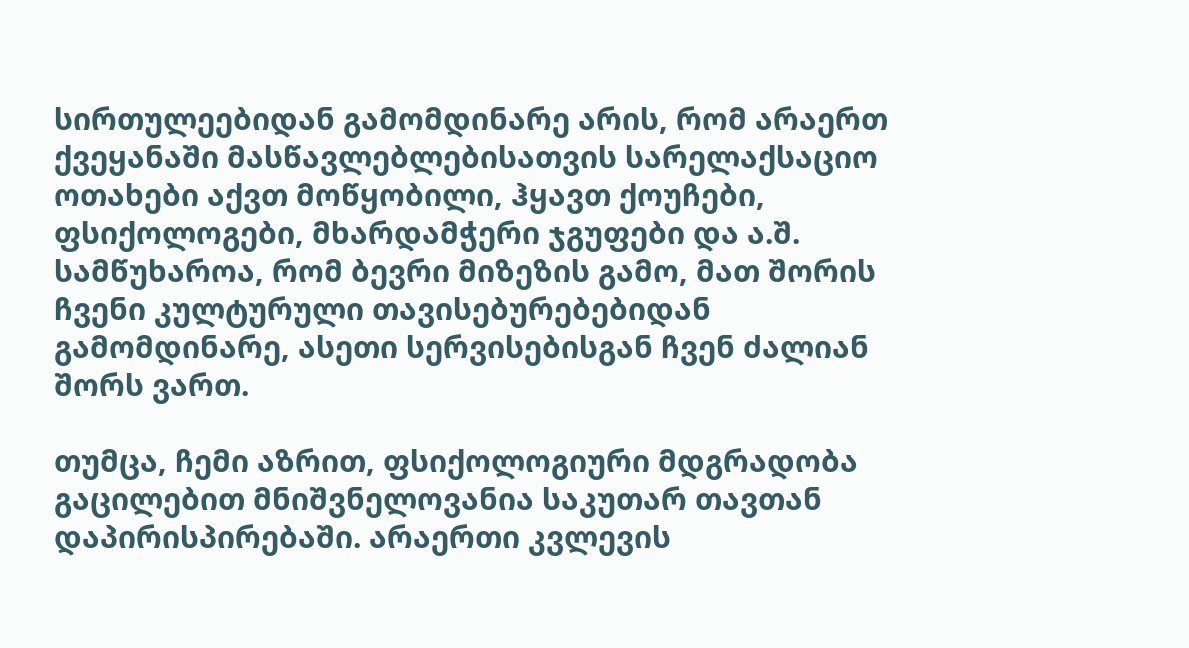სირთულეებიდან გამომდინარე არის, რომ არაერთ ქვეყანაში მასწავლებლებისათვის სარელაქსაციო ოთახები აქვთ მოწყობილი, ჰყავთ ქოუჩები, ფსიქოლოგები, მხარდამჭერი ჯგუფები და ა.შ. სამწუხაროა, რომ ბევრი მიზეზის გამო, მათ შორის ჩვენი კულტურული თავისებურებებიდან გამომდინარე, ასეთი სერვისებისგან ჩვენ ძალიან შორს ვართ.

თუმცა, ჩემი აზრით, ფსიქოლოგიური მდგრადობა გაცილებით მნიშვნელოვანია საკუთარ თავთან დაპირისპირებაში. არაერთი კვლევის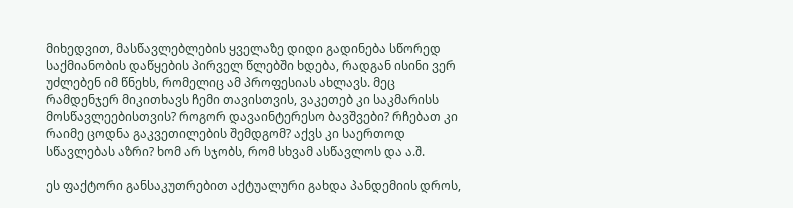მიხედვით, მასწავლებლების ყველაზე დიდი გადინება სწორედ საქმიანობის დაწყების პირველ წლებში ხდება, რადგან ისინი ვერ უძლებენ იმ წნეხს, რომელიც ამ პროფესიას ახლავს. მეც რამდენჯერ მიკითხავს ჩემი თავისთვის, ვაკეთებ კი საკმარისს მოსწავლეებისთვის? როგორ დავაინტერესო ბავშვები? რჩებათ კი რაიმე ცოდნა გაკვეთილების შემდგომ? აქვს კი საერთოდ სწავლებას აზრი? ხომ არ სჯობს, რომ სხვამ ასწავლოს და ა.შ.

ეს ფაქტორი განსაკუთრებით აქტუალური გახდა პანდემიის დროს,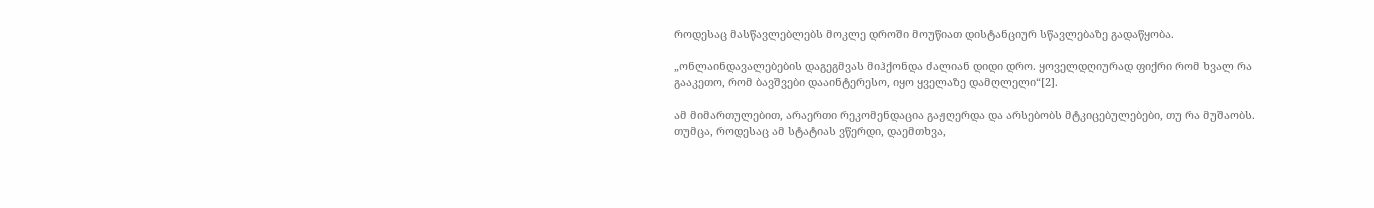როდესაც მასწავლებლებს მოკლე დროში მოუწიათ დისტანციურ სწავლებაზე გადაწყობა.

„ონლაინდავალებების დაგეგმვას მიჰქონდა ძალიან დიდი დრო. ყოველდღიურად ფიქრი რომ ხვალ რა გააკეთო, რომ ბავშვები დააინტერესო, იყო ყველაზე დამღლელი“[2].

ამ მიმართულებით, არაერთი რეკომენდაცია გაჟღერდა და არსებობს მტკიცებულებები, თუ რა მუშაობს. თუმცა, როდესაც ამ სტატიას ვწერდი, დაემთხვა,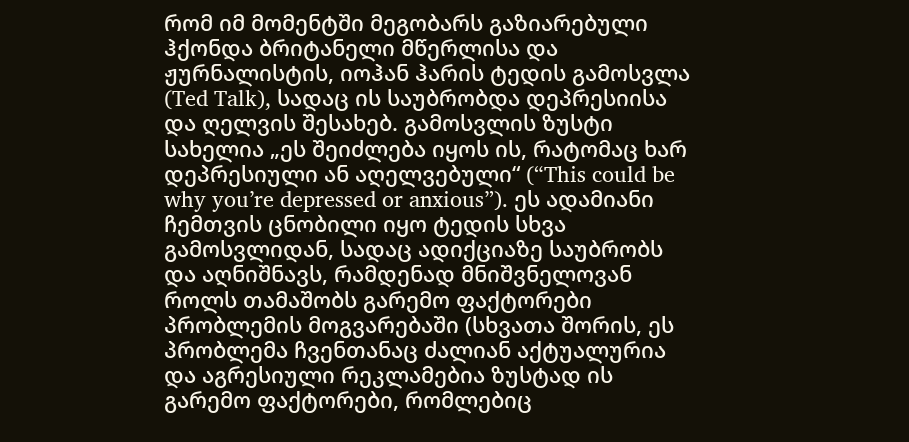რომ იმ მომენტში მეგობარს გაზიარებული ჰქონდა ბრიტანელი მწერლისა და ჟურნალისტის, იოჰან ჰარის ტედის გამოსვლა (Ted Talk), სადაც ის საუბრობდა დეპრესიისა და ღელვის შესახებ. გამოსვლის ზუსტი სახელია „ეს შეიძლება იყოს ის, რატომაც ხარ დეპრესიული ან აღელვებული“ (“This could be why you’re depressed or anxious”). ეს ადამიანი ჩემთვის ცნობილი იყო ტედის სხვა გამოსვლიდან, სადაც ადიქციაზე საუბრობს და აღნიშნავს, რამდენად მნიშვნელოვან როლს თამაშობს გარემო ფაქტორები პრობლემის მოგვარებაში (სხვათა შორის, ეს პრობლემა ჩვენთანაც ძალიან აქტუალურია და აგრესიული რეკლამებია ზუსტად ის გარემო ფაქტორები, რომლებიც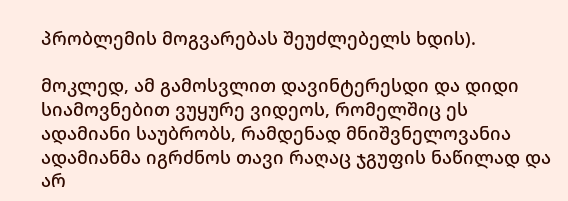პრობლემის მოგვარებას შეუძლებელს ხდის).

მოკლედ, ამ გამოსვლით დავინტერესდი და დიდი სიამოვნებით ვუყურე ვიდეოს, რომელშიც ეს ადამიანი საუბრობს, რამდენად მნიშვნელოვანია ადამიანმა იგრძნოს თავი რაღაც ჯგუფის ნაწილად და არ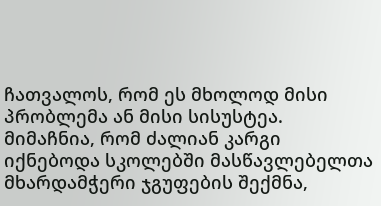ჩათვალოს, რომ ეს მხოლოდ მისი პრობლემა ან მისი სისუსტეა. მიმაჩნია, რომ ძალიან კარგი იქნებოდა სკოლებში მასწავლებელთა მხარდამჭერი ჯგუფების შექმნა,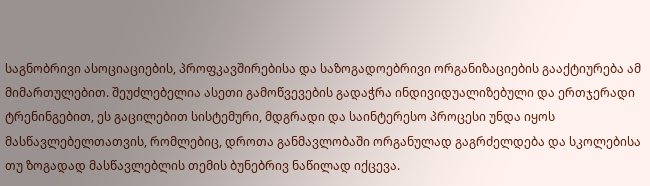საგნობრივი ასოციაციების, პროფკავშირებისა და საზოგადოებრივი ორგანიზაციების გააქტიურება ამ მიმართულებით. შეუძლებელია ასეთი გამოწვევების გადაჭრა ინდივიდუალიზებული და ერთჯერადი ტრენინგებით, ეს გაცილებით სისტემური, მდგრადი და საინტერესო პროცესი უნდა იყოს მასწავლებელთათვის, რომლებიც, დროთა განმავლობაში ორგანულად გაგრძელდება და სკოლებისა თუ ზოგადად მასწავლებლის თემის ბუნებრივ ნაწილად იქცევა.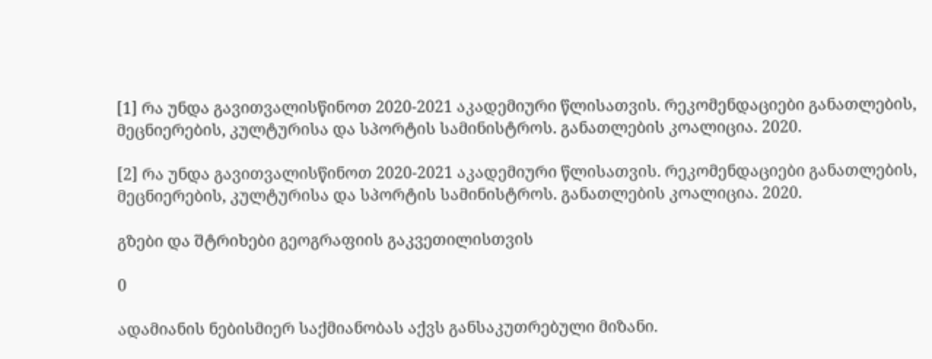[1] რა უნდა გავითვალისწინოთ 2020-2021 აკადემიური წლისათვის. რეკომენდაციები განათლების, მეცნიერების, კულტურისა და სპორტის სამინისტროს. განათლების კოალიცია. 2020.

[2] რა უნდა გავითვალისწინოთ 2020-2021 აკადემიური წლისათვის. რეკომენდაციები განათლების, მეცნიერების, კულტურისა და სპორტის სამინისტროს. განათლების კოალიცია. 2020.

გზები და შტრიხები გეოგრაფიის გაკვეთილისთვის

0

ადამიანის ნებისმიერ საქმიანობას აქვს განსაკუთრებული მიზანი.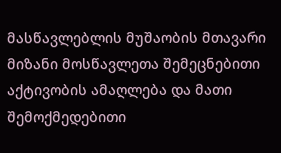მასწავლებლის მუშაობის მთავარი მიზანი მოსწავლეთა შემეცნებითი აქტივობის ამაღლება და მათი შემოქმედებითი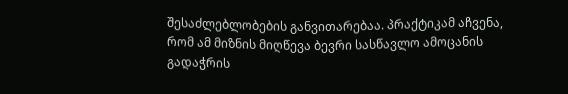შესაძლებლობების განვითარებაა. პრაქტიკამ აჩვენა, რომ ამ მიზნის მიღწევა ბევრი სასწავლო ამოცანის გადაჭრის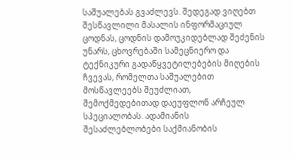საშუალებას გვაძლევს. შედეგად ვიღებთ შესწავლილი მასალის ინფორმაციულ ცოდნას, ცოდნის დამოუკიდებლად შეძენის უნარს, ცხოვრებაში სამეცნიერო და ტექნიკური გადაწყვეტილებების მიღების ჩვევას, რომელთა საშუალებით მოსწავლეებს შეუძლიათ, შემოქმედებითად დაეუფლონ არჩეულ სპეციალობას. ადამიანის შესაძლებლობები საქმიანობის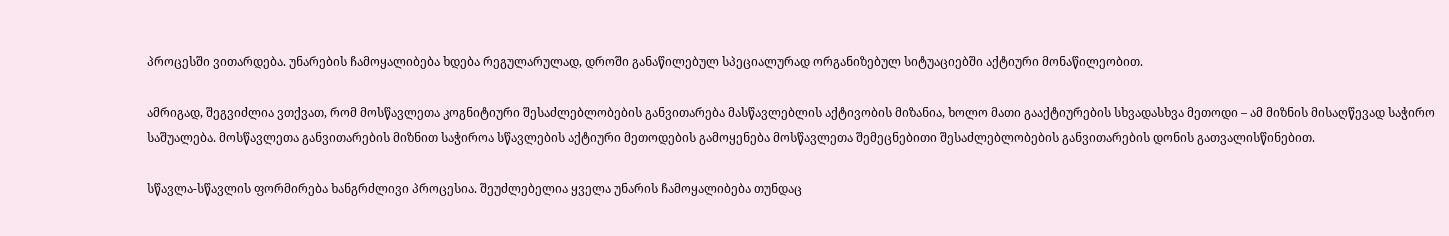პროცესში ვითარდება. უნარების ჩამოყალიბება ხდება რეგულარულად, დროში განაწილებულ სპეციალურად ორგანიზებულ სიტუაციებში აქტიური მონაწილეობით.

ამრიგად, შეგვიძლია ვთქვათ, რომ მოსწავლეთა კოგნიტიური შესაძლებლობების განვითარება მასწავლებლის აქტივობის მიზანია, ხოლო მათი გააქტიურების სხვადასხვა მეთოდი – ამ მიზნის მისაღწევად საჭირო საშუალება. მოსწავლეთა განვითარების მიზნით საჭიროა სწავლების აქტიური მეთოდების გამოყენება მოსწავლეთა შემეცნებითი შესაძლებლობების განვითარების დონის გათვალისწინებით.

სწავლა-სწავლის ფორმირება ხანგრძლივი პროცესია. შეუძლებელია ყველა უნარის ჩამოყალიბება თუნდაც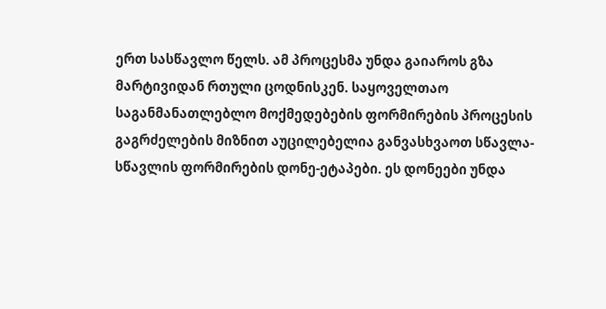ერთ სასწავლო წელს. ამ პროცესმა უნდა გაიაროს გზა მარტივიდან რთული ცოდნისკენ. საყოველთაო საგანმანათლებლო მოქმედებების ფორმირების პროცესის გაგრძელების მიზნით აუცილებელია განვასხვაოთ სწავლა-სწავლის ფორმირების დონე-ეტაპები. ეს დონეები უნდა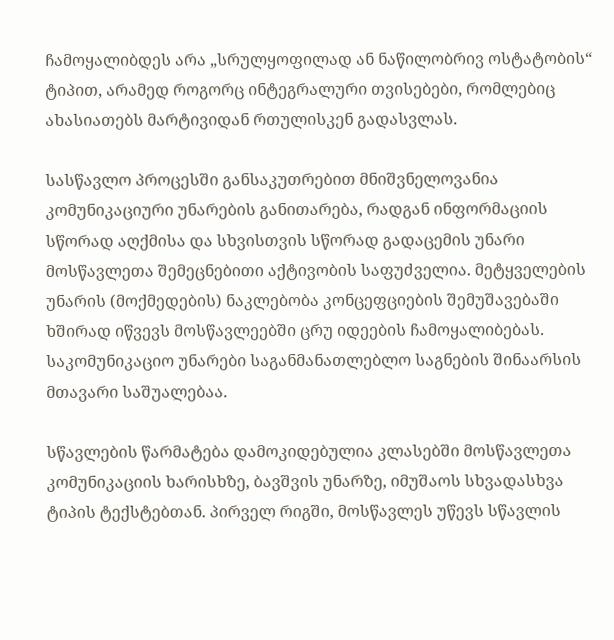ჩამოყალიბდეს არა „სრულყოფილად ან ნაწილობრივ ოსტატობის“ ტიპით, არამედ როგორც ინტეგრალური თვისებები, რომლებიც ახასიათებს მარტივიდან რთულისკენ გადასვლას.

სასწავლო პროცესში განსაკუთრებით მნიშვნელოვანია კომუნიკაციური უნარების განითარება, რადგან ინფორმაციის სწორად აღქმისა და სხვისთვის სწორად გადაცემის უნარი მოსწავლეთა შემეცნებითი აქტივობის საფუძველია. მეტყველების უნარის (მოქმედების) ნაკლებობა კონცეფციების შემუშავებაში ხშირად იწვევს მოსწავლეებში ცრუ იდეების ჩამოყალიბებას. საკომუნიკაციო უნარები საგანმანათლებლო საგნების შინაარსის მთავარი საშუალებაა.

სწავლების წარმატება დამოკიდებულია კლასებში მოსწავლეთა კომუნიკაციის ხარისხზე, ბავშვის უნარზე, იმუშაოს სხვადასხვა ტიპის ტექსტებთან. პირველ რიგში, მოსწავლეს უწევს სწავლის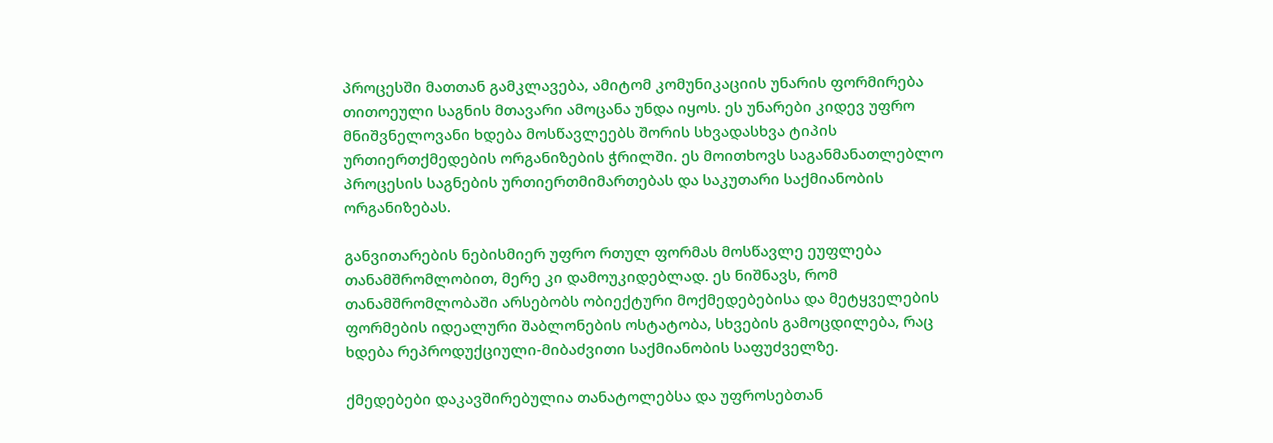პროცესში მათთან გამკლავება, ამიტომ კომუნიკაციის უნარის ფორმირება თითოეული საგნის მთავარი ამოცანა უნდა იყოს. ეს უნარები კიდევ უფრო მნიშვნელოვანი ხდება მოსწავლეებს შორის სხვადასხვა ტიპის ურთიერთქმედების ორგანიზების ჭრილში. ეს მოითხოვს საგანმანათლებლო პროცესის საგნების ურთიერთმიმართებას და საკუთარი საქმიანობის ორგანიზებას.

განვითარების ნებისმიერ უფრო რთულ ფორმას მოსწავლე ეუფლება თანამშრომლობით, მერე კი დამოუკიდებლად. ეს ნიშნავს, რომ თანამშრომლობაში არსებობს ობიექტური მოქმედებებისა და მეტყველების ფორმების იდეალური შაბლონების ოსტატობა, სხვების გამოცდილება, რაც ხდება რეპროდუქციული-მიბაძვითი საქმიანობის საფუძველზე.

ქმედებები დაკავშირებულია თანატოლებსა და უფროსებთან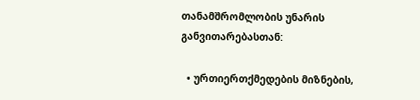თანამშრომლობის უნარის განვითარებასთან:

  • ურთიერთქმედების მიზნების,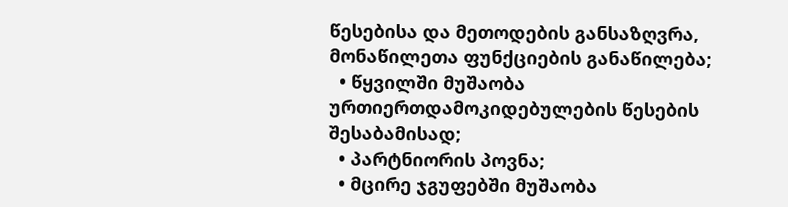წესებისა და მეთოდების განსაზღვრა, მონაწილეთა ფუნქციების განაწილება;
  • წყვილში მუშაობა ურთიერთდამოკიდებულების წესების შესაბამისად;
  • პარტნიორის პოვნა;
  • მცირე ჯგუფებში მუშაობა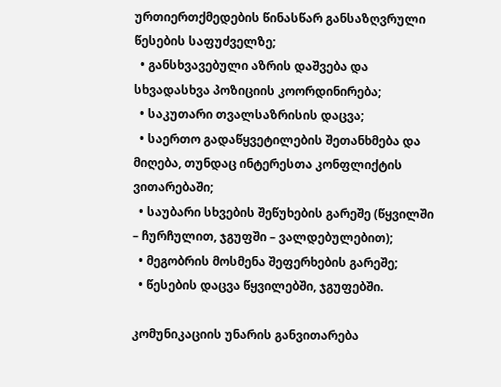ურთიერთქმედების წინასწარ განსაზღვრული წესების საფუძველზე;
  • განსხვავებული აზრის დაშვება და სხვადასხვა პოზიციის კოორდინირება;
  • საკუთარი თვალსაზრისის დაცვა;
  • საერთო გადაწყვეტილების შეთანხმება და მიღება, თუნდაც ინტერესთა კონფლიქტის ვითარებაში;
  • საუბარი სხვების შეწუხების გარეშე (წყვილში – ჩურჩულით, ჯგუფში – ვალდებულებით);
  • მეგობრის მოსმენა შეფერხების გარეშე;
  • წესების დაცვა წყვილებში, ჯგუფებში.

კომუნიკაციის უნარის განვითარება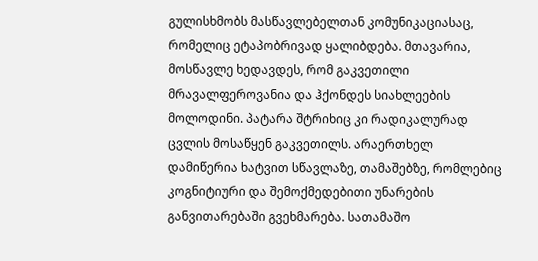გულისხმობს მასწავლებელთან კომუნიკაციასაც, რომელიც ეტაპობრივად ყალიბდება. მთავარია, მოსწავლე ხედავდეს, რომ გაკვეთილი მრავალფეროვანია და ჰქონდეს სიახლეების მოლოდინი. პატარა შტრიხიც კი რადიკალურად ცვლის მოსაწყენ გაკვეთილს. არაერთხელ დამიწერია ხატვით სწავლაზე, თამაშებზე, რომლებიც კოგნიტიური და შემოქმედებითი უნარების განვითარებაში გვეხმარება. სათამაშო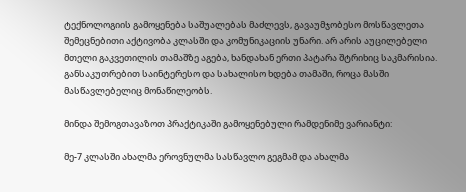ტექნოლოგიის გამოყენება საშუალებას მაძლევს, გავაუმჯობესო მოსწავლეთა შემეცნებითი აქტივობა კლასში და კომუნიკაციის უნარი. არ არის აუცილებელი მთელი გაკვეთილის თამაშზე აგება, ხანდახან ერთი პატარა შტრიხიც საკმარისია. განსაკუთრებით საინტერესო და სახალისო ხდება თამაში, როცა მასში მასწავლებელიც მონაწილეობს.

მინდა შემოგთავაზოთ პრაქტიკაში გამოყენებული რამდენიმე ვარიანტი:

მე-7 კლასში ახალმა ეროვნულმა სასწავლო გეგმამ და ახალმა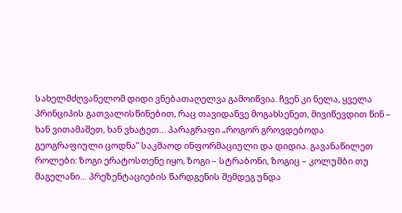სახელმძღვანელომ დიდი ვნებათაღელვა გამოიწვია. ჩვენ კი ნელა, ყველა პრინციპის გათვალისწინებით, რაც თავიდანვე მოგახსენეთ, მივიწევდით წინ – ხან ვითამაშეთ, ხან ვხატეთ… პარაგრაფი „როგორ გროვდებოდა გეოგრაფიული ცოდნა“ საკმაოდ ინფორმაციული და დიდია. გავანაწილეთ როლები: ზოგი ერატოსთენე იყო, ზოგი – სტრაბონი, ზოგიც – კოლუმბი თუ მაგელანი… პრეზენტაციების წარდგენის შემდეგ უნდა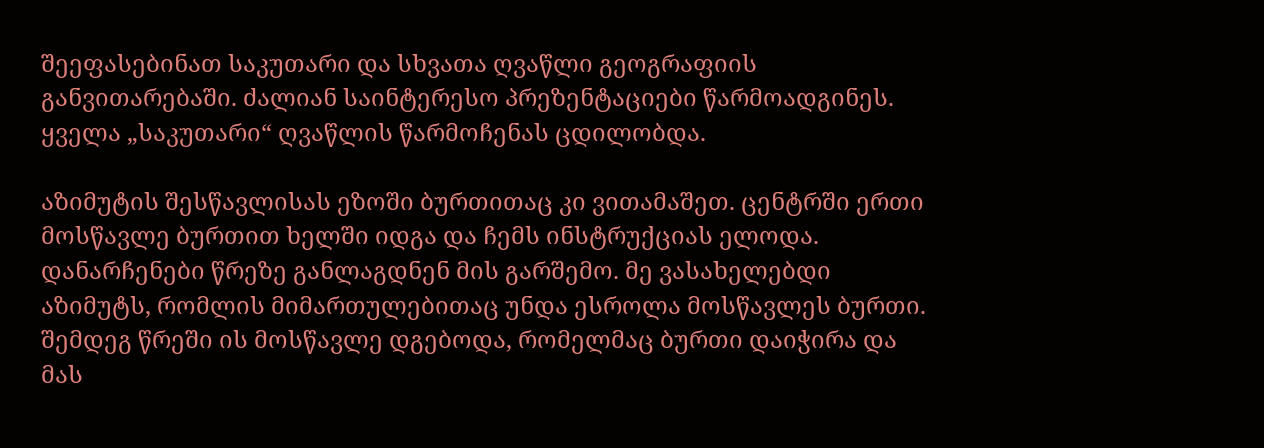შეეფასებინათ საკუთარი და სხვათა ღვაწლი გეოგრაფიის განვითარებაში. ძალიან საინტერესო პრეზენტაციები წარმოადგინეს. ყველა „საკუთარი“ ღვაწლის წარმოჩენას ცდილობდა.

აზიმუტის შესწავლისას ეზოში ბურთითაც კი ვითამაშეთ. ცენტრში ერთი მოსწავლე ბურთით ხელში იდგა და ჩემს ინსტრუქციას ელოდა. დანარჩენები წრეზე განლაგდნენ მის გარშემო. მე ვასახელებდი აზიმუტს, რომლის მიმართულებითაც უნდა ესროლა მოსწავლეს ბურთი. შემდეგ წრეში ის მოსწავლე დგებოდა, რომელმაც ბურთი დაიჭირა და მას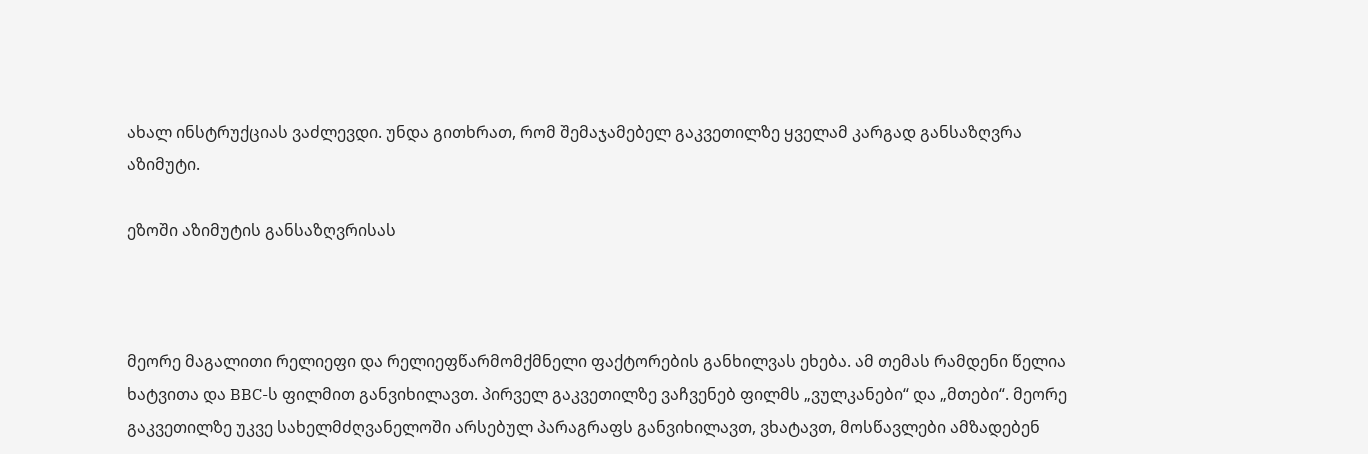ახალ ინსტრუქციას ვაძლევდი. უნდა გითხრათ, რომ შემაჯამებელ გაკვეთილზე ყველამ კარგად განსაზღვრა აზიმუტი.

ეზოში აზიმუტის განსაზღვრისას



მეორე მაგალითი რელიეფი და რელიეფწარმომქმნელი ფაქტორების განხილვას ეხება. ამ თემას რამდენი წელია ხატვითა და BBC-ს ფილმით განვიხილავთ. პირველ გაკვეთილზე ვაჩვენებ ფილმს „ვულკანები“ და „მთები“. მეორე გაკვეთილზე უკვე სახელმძღვანელოში არსებულ პარაგრაფს განვიხილავთ, ვხატავთ, მოსწავლები ამზადებენ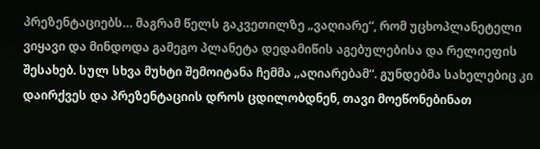პრეზენტაციებს… მაგრამ წელს გაკვეთილზე „ვაღიარე“, რომ უცხოპლანეტელი ვიყავი და მინდოდა გამეგო პლანეტა დედამიწის აგებულებისა და რელიეფის შესახებ. სულ სხვა მუხტი შემოიტანა ჩემმა „აღიარებამ“. გუნდებმა სახელებიც კი დაირქვეს და პრეზენტაციის დროს ცდილობდნენ, თავი მოეწონებინათ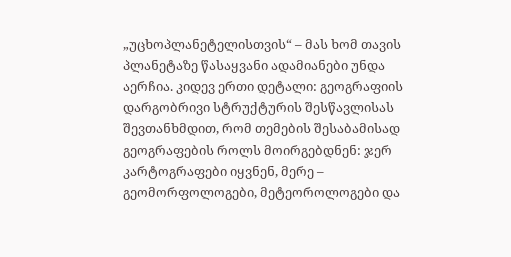„უცხოპლანეტელისთვის“ – მას ხომ თავის პლანეტაზე წასაყვანი ადამიანები უნდა აერჩია. კიდევ ერთი დეტალი: გეოგრაფიის დარგობრივი სტრუქტურის შესწავლისას შევთანხმდით, რომ თემების შესაბამისად გეოგრაფების როლს მოირგებდნენ: ჯერ კარტოგრაფები იყვნენ, მერე – გეომორფოლოგები, მეტეოროლოგები და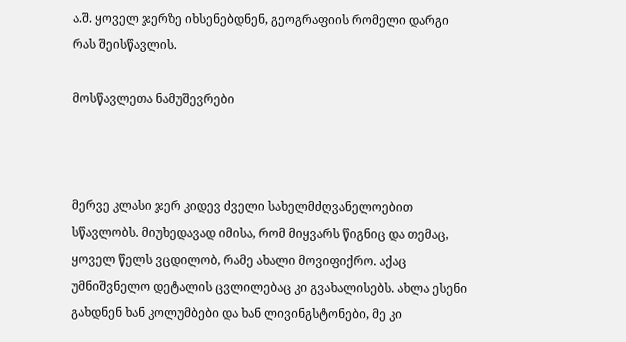ა.შ. ყოველ ჯერზე იხსენებდნენ, გეოგრაფიის რომელი დარგი რას შეისწავლის.

მოსწავლეთა ნამუშევრები



მერვე კლასი ჯერ კიდევ ძველი სახელმძღვანელოებით სწავლობს. მიუხედავად იმისა, რომ მიყვარს წიგნიც და თემაც, ყოველ წელს ვცდილობ, რამე ახალი მოვიფიქრო. აქაც უმნიშვნელო დეტალის ცვლილებაც კი გვახალისებს. ახლა ესენი გახდნენ ხან კოლუმბები და ხან ლივინგსტონები, მე კი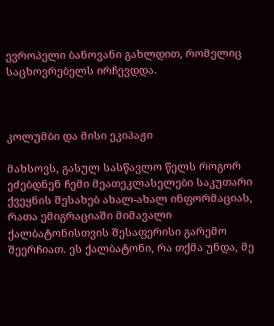ევროპელი ბანოვანი გახლდით, რომელიც საცხოვრებელს ირჩევდდა.



კოლუმბი და მისი ეკიპაჟი

მახსოვს, გასულ სასწავლო წელს როგორ ეძებდნენ ჩემი მეათეკლასელები საკუთარი ქვეყნის შესახებ ახალ-ახალ ინფორმაციას, რათა ემიგრაციაში მიმავალი ქალბატონისთვის შესაფერისი გარემო შეერჩიათ. ეს ქალბატონი, რა თქმა უნდა, მე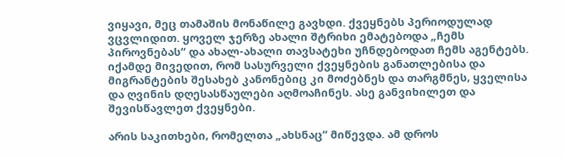ვიყავი, მეც თამაშის მონაწილე გავხდი. ქვეყნებს პერიოდულად ვცვლიდით. ყოველ ჯერზე ახალი შტრიხი ემატებოდა „ჩემს პიროვნებას“ და ახალ-ახალი თავსატეხი უჩნდებოდათ ჩემს აგენტებს. იქამდე მივედით, რომ სასურველი ქვეყნების განათლებისა და მიგრანტების შესახებ კანონებიც კი მოძებნეს და თარგმნეს, ყველისა და ღვინის დღესასწაულები აღმოაჩინეს. ასე განვიხილეთ და შევისწავლეთ ქვეყნები.

არის საკითხები, რომელთა „ახსნაც“ მიწევდა. ამ დროს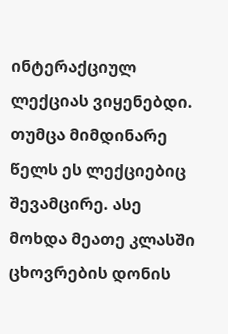ინტერაქციულ ლექციას ვიყენებდი. თუმცა მიმდინარე წელს ეს ლექციებიც შევამცირე. ასე მოხდა მეათე კლასში ცხოვრების დონის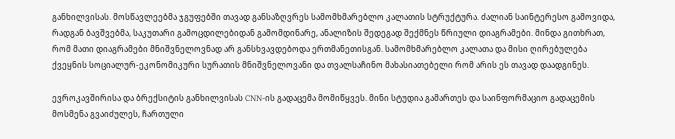განხილვისას. მოსწავლეებმა ჯგუფებში თავად განსაზღვრეს სამომხმარებლო კალათის სტრუქტურა. ძალიან საინტერესო გამოვიდა, რადგან ბავშვებმა, საკუთარი გამოცდილებიდან გამომდინარე, ანალიზის შედეგად შექმნეს წრიული დიაგრამები. მინდა გითხრათ, რომ მათი დიაგრამები მნიშვნელოვნად არ განსხვავდებოდა ერთმანეთისგან. სამომხმარებლო კალათა და მისი ღირებულება ქვეყნის სოციალურ-ეკონომიკური სურათის მნიშვნელოვანი და თვალსაჩინო მახასიათებელი რომ არის ეს თავად დაადგინეს.

ევროკავშირისა და ბრექსიტის განხილვისას CNN-ის გადაცემა მომიწყვეს. მინი სტუდია გამართეს და საინფორმაციო გადაცემის მოსმენა გვაიძულეს, ჩართული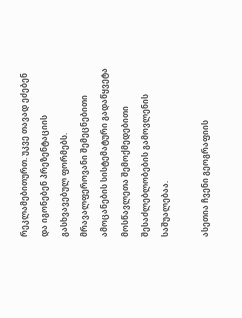რეკლამებითურთ. უკვე თავად ეძებენ და იგონებენ პრეზენტაციის გასხვავებულ ფორმებს. მრავალფეროვანი შემეცნებითი ამოცანების სისტემატური გადაწყვეტა მოსწავლეთა შემოქმედებითი შესაძლებლობების გამოვლენის საშუალებაა.

ასეთია ჩვენი გეოგრაფიის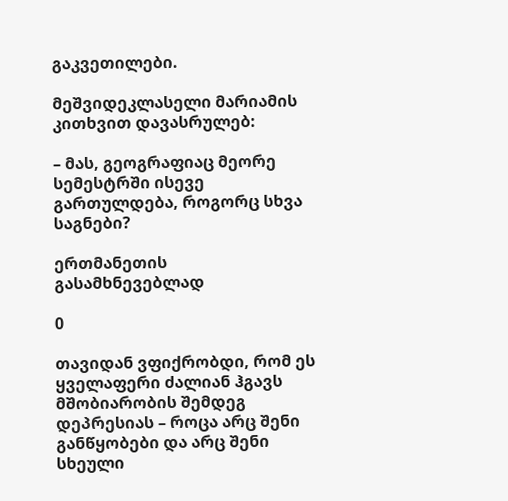გაკვეთილები.

მეშვიდეკლასელი მარიამის კითხვით დავასრულებ:

– მას, გეოგრაფიაც მეორე სემესტრში ისევე გართულდება, როგორც სხვა საგნები?

ერთმანეთის გასამხნევებლად

0

თავიდან ვფიქრობდი, რომ ეს ყველაფერი ძალიან ჰგავს მშობიარობის შემდეგ დეპრესიას – როცა არც შენი განწყობები და არც შენი სხეული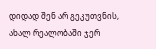დიდად შენ არ გეკუთვნის, ახალ რეალობაში ჯერ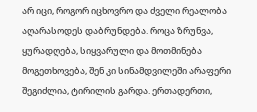არ იცი, როგორ იცხოვრო და ძველი რეალობა აღარასოდეს დაბრუნდება. როცა ზრუნვა, ყურადღება, სიყვარული და მოთმინება მოგეთხოვება, შენ კი სინამდვილეში არაფერი შეგიძლია, ტირილის გარდა. ერთადერთი,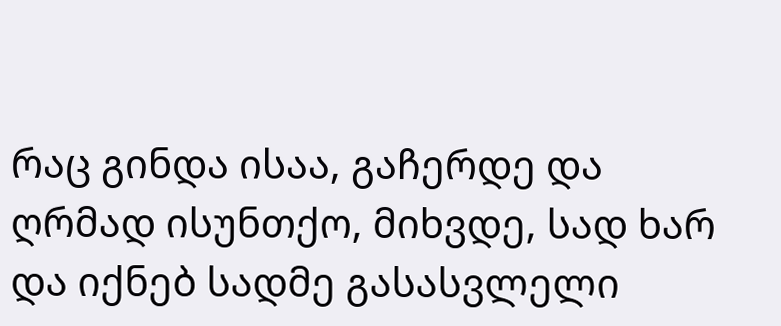რაც გინდა ისაა, გაჩერდე და ღრმად ისუნთქო, მიხვდე, სად ხარ და იქნებ სადმე გასასვლელი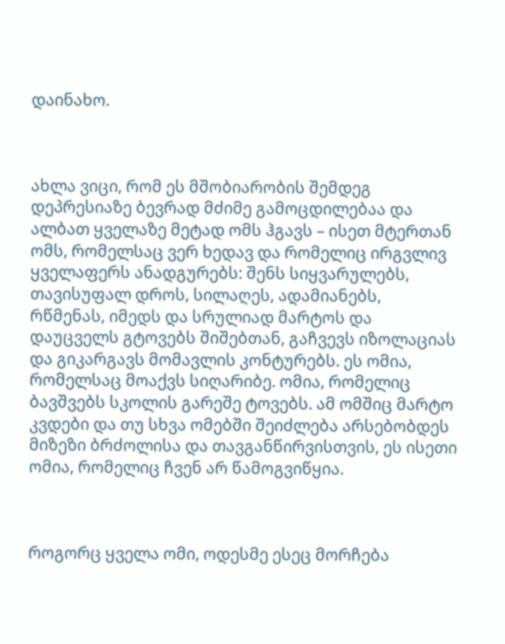დაინახო.



ახლა ვიცი, რომ ეს მშობიარობის შემდეგ დეპრესიაზე ბევრად მძიმე გამოცდილებაა და ალბათ ყველაზე მეტად ომს ჰგავს – ისეთ მტერთან ომს, რომელსაც ვერ ხედავ და რომელიც ირგვლივ ყველაფერს ანადგურებს: შენს სიყვარულებს, თავისუფალ დროს, სილაღეს, ადამიანებს, რწმენას, იმედს და სრულიად მარტოს და დაუცველს გტოვებს შიშებთან, გაჩვევს იზოლაციას და გიკარგავს მომავლის კონტურებს. ეს ომია, რომელსაც მოაქვს სიღარიბე. ომია, რომელიც ბავშვებს სკოლის გარეშე ტოვებს. ამ ომშიც მარტო კვდები და თუ სხვა ომებში შეიძლება არსებობდეს მიზეზი ბრძოლისა და თავგანწირვისთვის, ეს ისეთი ომია, რომელიც ჩვენ არ წამოგვიწყია.



როგორც ყველა ომი, ოდესმე ესეც მორჩება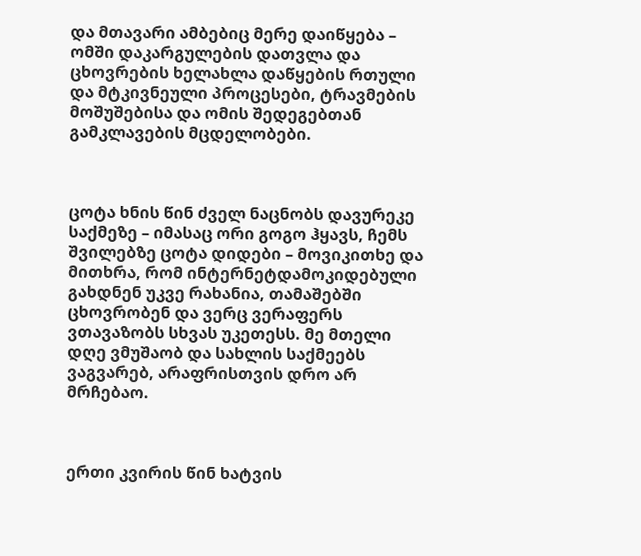და მთავარი ამბებიც მერე დაიწყება – ომში დაკარგულების დათვლა და ცხოვრების ხელახლა დაწყების რთული და მტკივნეული პროცესები, ტრავმების მოშუშებისა და ომის შედეგებთან გამკლავების მცდელობები.



ცოტა ხნის წინ ძველ ნაცნობს დავურეკე საქმეზე – იმასაც ორი გოგო ჰყავს, ჩემს შვილებზე ცოტა დიდები – მოვიკითხე და მითხრა, რომ ინტერნეტდამოკიდებული გახდნენ უკვე რახანია, თამაშებში ცხოვრობენ და ვერც ვერაფერს ვთავაზობს სხვას უკეთესს. მე მთელი დღე ვმუშაობ და სახლის საქმეებს ვაგვარებ, არაფრისთვის დრო არ მრჩებაო.



ერთი კვირის წინ ხატვის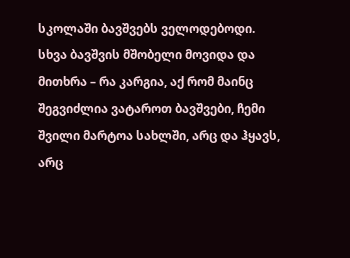სკოლაში ბავშვებს ველოდებოდი. სხვა ბავშვის მშობელი მოვიდა და მითხრა – რა კარგია, აქ რომ მაინც შეგვიძლია ვატაროთ ბავშვები, ჩემი შვილი მარტოა სახლში, არც და ჰყავს, არც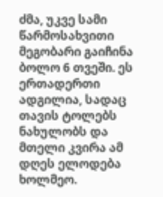ძმა, უკვე სამი წარმოსახვითი მეგობარი გაიჩინა ბოლო 6 თვეში. ეს ერთადერთი ადგილია, სადაც თავის ტოლებს ნახულობს და მთელი კვირა ამ დღეს ელოდება ხოლმეო.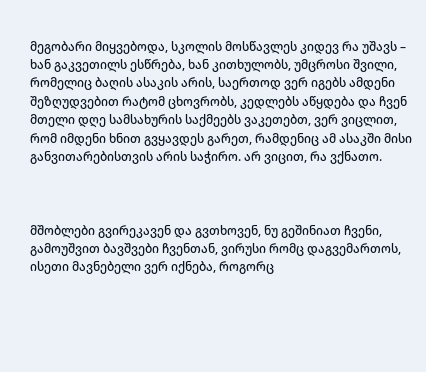მეგობარი მიყვებოდა, სკოლის მოსწავლეს კიდევ რა უშავს – ხან გაკვეთილს ესწრება, ხან კითხულობს, უმცროსი შვილი, რომელიც ბაღის ასაკის არის, საერთოდ ვერ იგებს ამდენი შეზღუდვებით რატომ ცხოვრობს, კედლებს აწყდება და ჩვენ მთელი დღე სამსახურის საქმეებს ვაკეთებთ, ვერ ვიცლით, რომ იმდენი ხნით გვყავდეს გარეთ, რამდენიც ამ ასაკში მისი განვითარებისთვის არის საჭირო. არ ვიცით, რა ვქნათო.



მშობლები გვირეკავენ და გვთხოვენ, ნუ გეშინიათ ჩვენი, გამოუშვით ბავშვები ჩვენთან, ვირუსი რომც დაგვემართოს, ისეთი მავნებელი ვერ იქნება, როგორც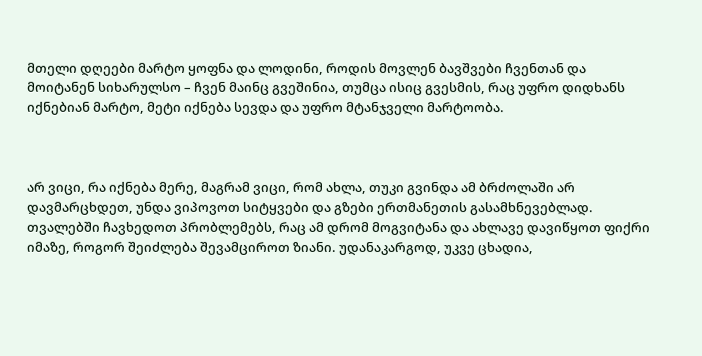მთელი დღეები მარტო ყოფნა და ლოდინი, როდის მოვლენ ბავშვები ჩვენთან და მოიტანენ სიხარულსო – ჩვენ მაინც გვეშინია, თუმცა ისიც გვესმის, რაც უფრო დიდხანს იქნებიან მარტო, მეტი იქნება სევდა და უფრო მტანჯველი მარტოობა.



არ ვიცი, რა იქნება მერე, მაგრამ ვიცი, რომ ახლა, თუკი გვინდა ამ ბრძოლაში არ დავმარცხდეთ, უნდა ვიპოვოთ სიტყვები და გზები ერთმანეთის გასამხნევებლად. თვალებში ჩავხედოთ პრობლემებს, რაც ამ დრომ მოგვიტანა და ახლავე დავიწყოთ ფიქრი იმაზე, როგორ შეიძლება შევამციროთ ზიანი. უდანაკარგოდ, უკვე ცხადია,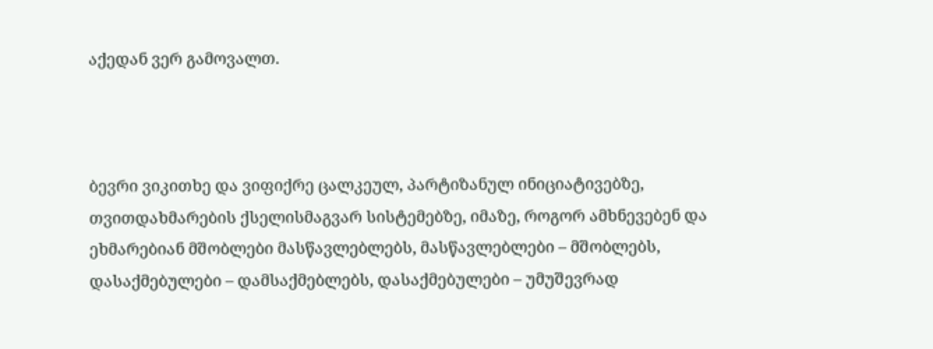აქედან ვერ გამოვალთ.



ბევრი ვიკითხე და ვიფიქრე ცალკეულ, პარტიზანულ ინიციატივებზე, თვითდახმარების ქსელისმაგვარ სისტემებზე, იმაზე, როგორ ამხნევებენ და ეხმარებიან მშობლები მასწავლებლებს, მასწავლებლები – მშობლებს, დასაქმებულები – დამსაქმებლებს, დასაქმებულები – უმუშევრად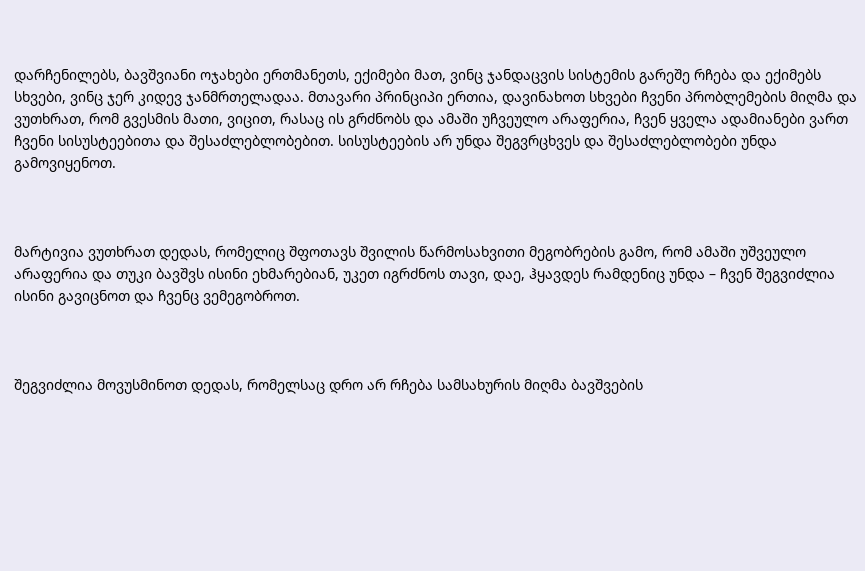დარჩენილებს, ბავშვიანი ოჯახები ერთმანეთს, ექიმები მათ, ვინც ჯანდაცვის სისტემის გარეშე რჩება და ექიმებს სხვები, ვინც ჯერ კიდევ ჯანმრთელადაა. მთავარი პრინციპი ერთია, დავინახოთ სხვები ჩვენი პრობლემების მიღმა და ვუთხრათ, რომ გვესმის მათი, ვიცით, რასაც ის გრძნობს და ამაში უჩვეულო არაფერია, ჩვენ ყველა ადამიანები ვართ ჩვენი სისუსტეებითა და შესაძლებლობებით. სისუსტეების არ უნდა შეგვრცხვეს და შესაძლებლობები უნდა გამოვიყენოთ.



მარტივია ვუთხრათ დედას, რომელიც შფოთავს შვილის წარმოსახვითი მეგობრების გამო, რომ ამაში უშვეულო არაფერია და თუკი ბავშვს ისინი ეხმარებიან, უკეთ იგრძნოს თავი, დაე, ჰყავდეს რამდენიც უნდა – ჩვენ შეგვიძლია ისინი გავიცნოთ და ჩვენც ვემეგობროთ.



შეგვიძლია მოვუსმინოთ დედას, რომელსაც დრო არ რჩება სამსახურის მიღმა ბავშვების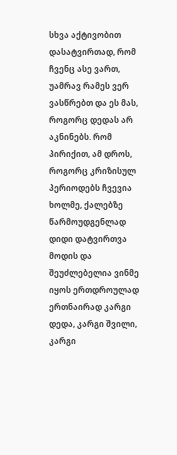სხვა აქტივობით დასატვირთად, რომ ჩვენც ასე ვართ, უამრავ რამეს ვერ ვასწრებთ და ეს მას, როგორც დედას არ აკნინებს. რომ პირიქით, ამ დროს, როგორც კრიზისულ პერიოდებს ჩვევია ხოლმე, ქალებზე წარმოუდგენლად დიდი დატვირთვა მოდის და შეუძლებელია ვინმე იყოს ერთდროულად ერთნაირად კარგი დედა, კარგი შვილი, კარგი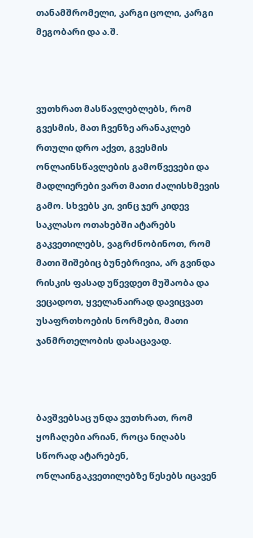თანამშრომელი, კარგი ცოლი, კარგი მეგობარი და ა.შ.



ვუთხრათ მასწავლებლებს, რომ გვესმის, მათ ჩვენზე არანაკლებ რთული დრო აქვთ, გვესმის ონლაინსწავლების გამოწვევები და მადლიერები ვართ მათი ძალისხმევის გამო. სხვებს კი, ვინც ჯერ კიდევ საკლასო ოთახებში ატარებს გაკვეთილებს, ვაგრძნობინოთ, რომ მათი შიშებიც ბუნებრივია, არ გვინდა რისკის ფასად უწევდეთ მუშაობა და ვეცადოთ, ყველანაირად დავიცვათ უსაფრთხოების ნორმები, მათი ჯანმრთელობის დასაცავად.



ბავშვებსაც უნდა ვუთხრათ, რომ ყოჩაღები არიან, როცა ნიღაბს სწორად ატარებენ, ონლაინგაკვეთილებზე წესებს იცავენ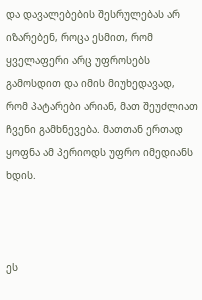და დავალებების შესრულებას არ იზარებენ, როცა ესმით, რომ ყველაფერი არც უფროსებს გამოსდით და იმის მიუხედავად, რომ პატარები არიან, მათ შეუძლიათ ჩვენი გამხნევება. მათთან ერთად ყოფნა ამ პერიოდს უფრო იმედიანს ხდის.



ეს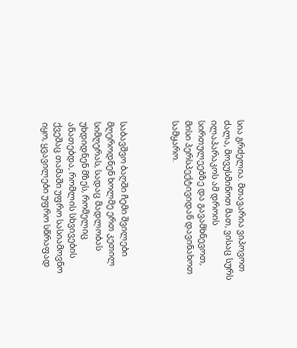სია გრძელია. მთავარია ვიპოვოთ ძალა, მოვუსმინოთ მათ, ვისაც სურს ილაპარაკოს ამ დროის სირთულეებზე და გავამხნევოთ, მისი პერსპექტივიდან დავინახოთ სამყარო.



საბავშვო ბაღში ჩემი შვილები მღეროდნენ ხოლმე ერთ კეთილ სიმღერას, სადაც მადლობას უხდიდნენ მზეს, რომელიც ანათებდა, რომლის სხვივების ქვეშაც თამაში უფრო სასიამოვნო იყო, ყვავილები უფრო სწრაფად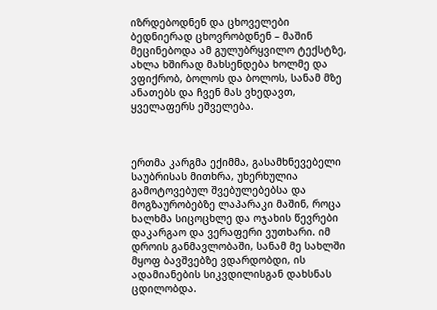იზრდებოდნენ და ცხოველები ბედნიერად ცხოვრობდნენ – მაშინ მეცინებოდა ამ გულუბრყვილო ტექსტზე, ახლა ხშირად მახსენდება ხოლმე და ვფიქრობ, ბოლოს და ბოლოს, სანამ მზე ანათებს და ჩვენ მას ვხედავთ, ყველაფერს ეშველება.



ერთმა კარგმა ექიმმა, გასამხნევებელი საუბრისას მითხრა, უხერხულია გამოტოვებულ შვებულებებსა და მოგზაურობებზე ლაპარაკი მაშინ, როცა ხალხმა სიცოცხლე და ოჯახის წევრები დაკარგაო და ვერაფერი ვუთხარი. იმ დროის განმავლობაში, სანამ მე სახლში მყოფ ბავშვებზე ვდარდობდი, ის ადამიანების სიკვდილისგან დახსნას ცდილობდა.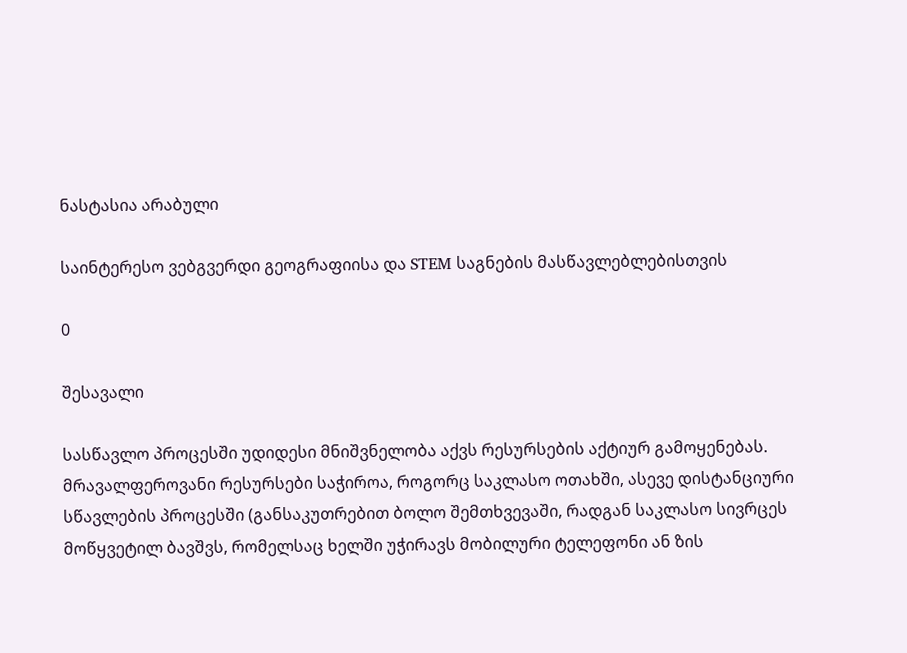ნასტასია არაბული

საინტერესო ვებგვერდი გეოგრაფიისა და STEM საგნების მასწავლებლებისთვის

0

შესავალი

სასწავლო პროცესში უდიდესი მნიშვნელობა აქვს რესურსების აქტიურ გამოყენებას.  მრავალფეროვანი რესურსები საჭიროა, როგორც საკლასო ოთახში, ასევე დისტანციური სწავლების პროცესში (განსაკუთრებით ბოლო შემთხვევაში, რადგან საკლასო სივრცეს მოწყვეტილ ბავშვს, რომელსაც ხელში უჭირავს მობილური ტელეფონი ან ზის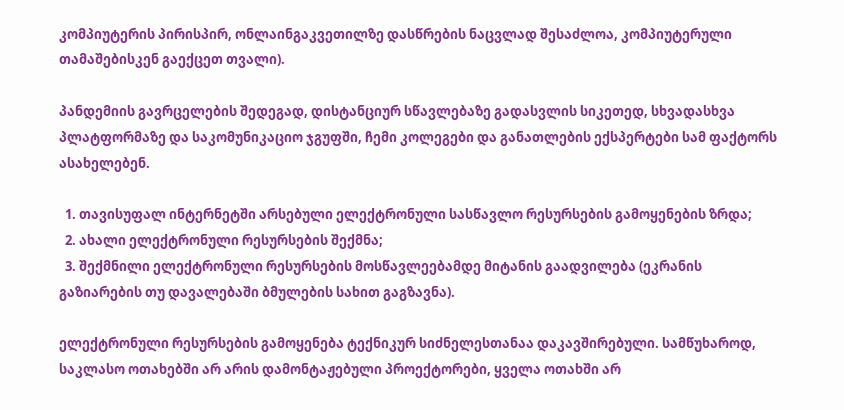კომპიუტერის პირისპირ, ონლაინგაკვეთილზე დასწრების ნაცვლად შესაძლოა, კომპიუტერული თამაშებისკენ გაექცეთ თვალი).

პანდემიის გავრცელების შედეგად, დისტანციურ სწავლებაზე გადასვლის სიკეთედ, სხვადასხვა პლატფორმაზე და საკომუნიკაციო ჯგუფში, ჩემი კოლეგები და განათლების ექსპერტები სამ ფაქტორს ასახელებენ.

  1. თავისუფალ ინტერნეტში არსებული ელექტრონული სასწავლო რესურსების გამოყენების ზრდა;
  2. ახალი ელექტრონული რესურსების შექმნა;
  3. შექმნილი ელექტრონული რესურსების მოსწავლეებამდე მიტანის გაადვილება (ეკრანის გაზიარების თუ დავალებაში ბმულების სახით გაგზავნა).

ელექტრონული რესურსების გამოყენება ტექნიკურ სიძნელესთანაა დაკავშირებული. სამწუხაროდ, საკლასო ოთახებში არ არის დამონტაჟებული პროექტორები, ყველა ოთახში არ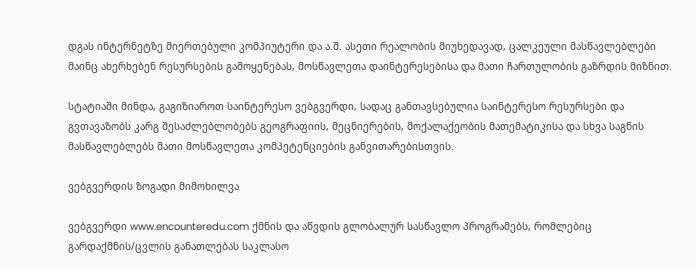დგას ინტერნეტზე მიერთებული კომპიუტერი და ა.შ. ასეთი რეალობის მიუხედავად, ცალკეული მასწავლებლები მაინც ახერხებენ რესურსების გამოყენებას, მოსწავლეთა დაინტერესებისა და მათი ჩართულობის გაზრდის მიზნით.

სტატიაში მინდა, გაგიზიაროთ საინტერესო ვებგვერდი, სადაც განთავსებულია საინტერესო რესურსები და გვთავაზობს კარგ შესაძლებლობებს გეოგრაფიის, მეცნიერების, მოქალაქეობის მათემატიკისა და სხვა საგნის მასწავლებლებს მათი მოსწავლეთა კომპეტენციების განვითარებისთვის.

ვებგვერდის ზოგადი მიმოხილვა

ვებგვერდი www.encounteredu.com ქმნის და აწვდის გლობალურ სასწავლო პროგრამებს, რომლებიც გარდაქმნის/ცვლის განათლებას საკლასო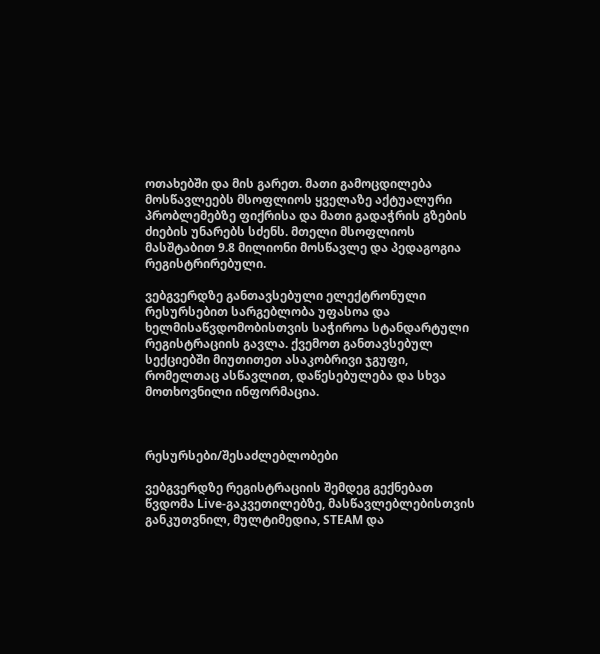ოთახებში და მის გარეთ. მათი გამოცდილება მოსწავლეებს მსოფლიოს ყველაზე აქტუალური პრობლემებზე ფიქრისა და მათი გადაჭრის გზების ძიების უნარებს სძენს. მთელი მსოფლიოს მასშტაბით 9.8 მილიონი მოსწავლე და პედაგოგია რეგისტრირებული.

ვებგვერდზე განთავსებული ელექტრონული რესურსებით სარგებლობა უფასოა და ხელმისაწვდომობისთვის საჭიროა სტანდარტული რეგისტრაციის გავლა. ქვემოთ განთავსებულ სექციებში მიუთითეთ ასაკობრივი ჯგუფი, რომელთაც ასწავლით, დაწესებულება და სხვა მოთხოვნილი ინფორმაცია.



რესურსები/შესაძლებლობები

ვებგვერდზე რეგისტრაციის შემდეგ გექნებათ წვდომა Live-გაკვეთილებზე, მასწავლებლებისთვის განკუთვნილ, მულტიმედია, STEAM და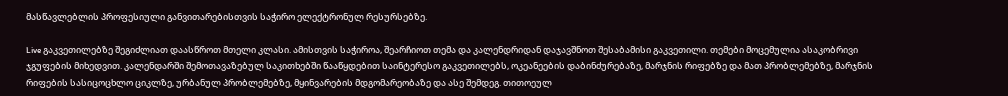მასწავლებლის პროფესიული განვითარებისთვის საჭირო ელექტრონულ რესურსებზე.

Live გაკვეთილებზე შეგიძლიათ დაასწროთ მთელი კლასი. ამისთვის საჭიროა, შეარჩიოთ თემა და კალენდრიდან დაჯავშნოთ შესაბამისი გაკვეთილი. თემები მოცემულია ასაკობრივი ჯგუფების მიხედვით. კალენდარში შემოთავაზებულ საკითხებში წააწყდებით საინტერესო გაკვეთილებს, ოკეანეების დაბინძურებაზე, მარჯნის რიფებზე და მათ პრობლემებზე, მარჯნის რიფების სასიცოცხლო ციკლზე, ურბანულ პრობლემებზე, მყინვარების მდგომარეობაზე და ასე შემდეგ. თითოეულ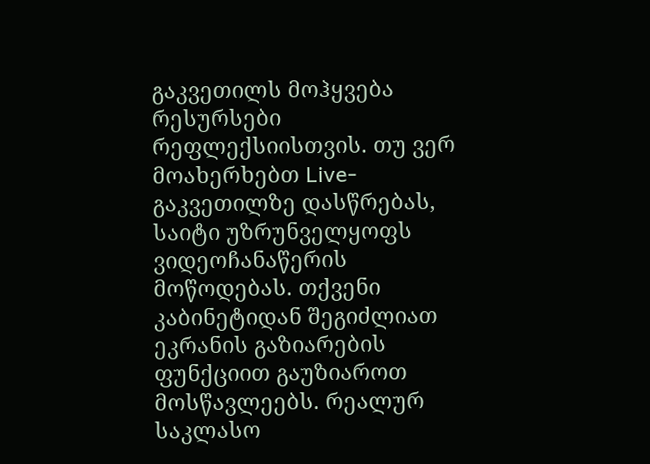გაკვეთილს მოჰყვება რესურსები რეფლექსიისთვის. თუ ვერ მოახერხებთ Live-გაკვეთილზე დასწრებას, საიტი უზრუნველყოფს ვიდეოჩანაწერის მოწოდებას. თქვენი კაბინეტიდან შეგიძლიათ ეკრანის გაზიარების ფუნქციით გაუზიაროთ მოსწავლეებს. რეალურ საკლასო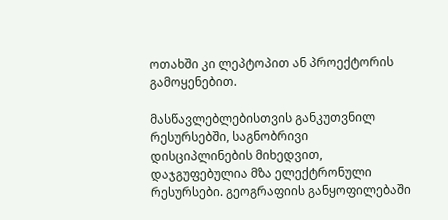ოთახში კი ლეპტოპით ან პროექტორის გამოყენებით.

მასწავლებლებისთვის განკუთვნილ რესურსებში, საგნობრივი დისციპლინების მიხედვით, დაჯგუფებულია მზა ელექტრონული რესურსები. გეოგრაფიის განყოფილებაში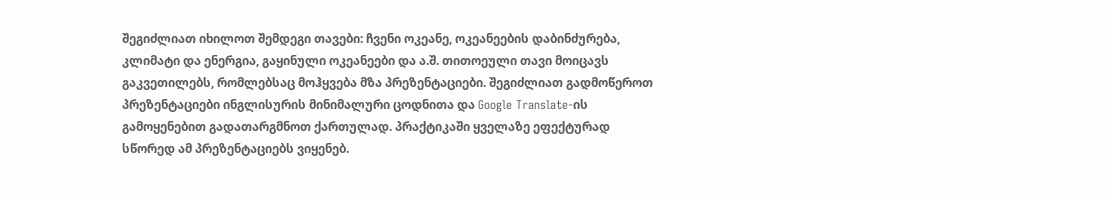შეგიძლიათ იხილოთ შემდეგი თავები: ჩვენი ოკეანე, ოკეანეების დაბინძურება, კლიმატი და ენერგია, გაყინული ოკეანეები და ა.შ. თითოეული თავი მოიცავს გაკვეთილებს, რომლებსაც მოჰყვება მზა პრეზენტაციები. შეგიძლიათ გადმოწეროთ პრეზენტაციები ინგლისურის მინიმალური ცოდნითა და Google Translate-ის გამოყენებით გადათარგმნოთ ქართულად. პრაქტიკაში ყველაზე ეფექტურად სწორედ ამ პრეზენტაციებს ვიყენებ.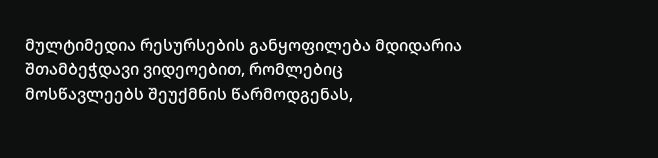მულტიმედია რესურსების განყოფილება მდიდარია შთამბეჭდავი ვიდეოებით, რომლებიც მოსწავლეებს შეუქმნის წარმოდგენას,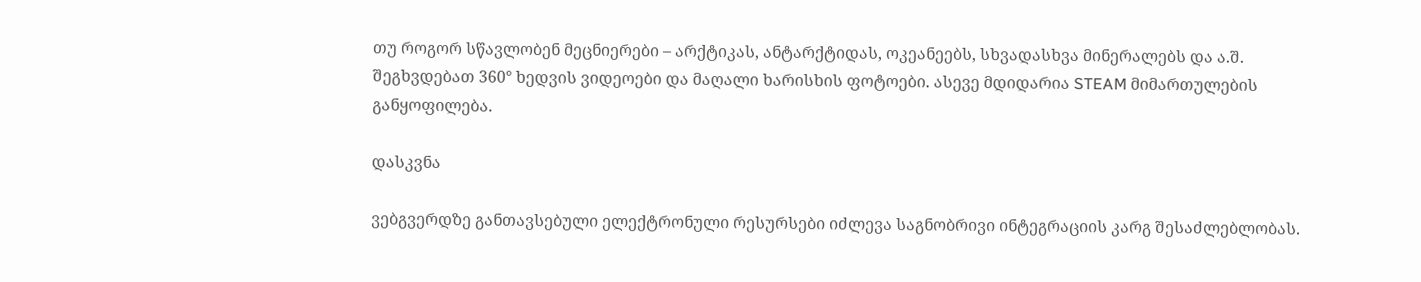თუ როგორ სწავლობენ მეცნიერები – არქტიკას, ანტარქტიდას, ოკეანეებს, სხვადასხვა მინერალებს და ა.შ. შეგხვდებათ 360° ხედვის ვიდეოები და მაღალი ხარისხის ფოტოები. ასევე მდიდარია STEAM მიმართულების განყოფილება.

დასკვნა

ვებგვერდზე განთავსებული ელექტრონული რესურსები იძლევა საგნობრივი ინტეგრაციის კარგ შესაძლებლობას.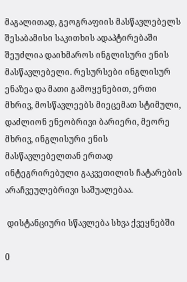მაგალითად, გეოგრაფიის მასწავლებელს შესაბამისი საკითხის ადაპტირებაში შეუძლია დაიხმაროს ინგლისური ენის მასწავლებელი. რესურსები ინგლისურ ენაზეა და მათი გამოყენებით, ერთი მხრივ, მოსწავლეებს მიეცემათ სტიმული, დაძლიონ ენეობრივი ბარიერი, მეორე მხრივ, ინგლისური ენის მასწავლებელთან ერთად ინტეგრირებული გაკვეთილის ჩატარების არაჩვეულებრივი საშუალებაა.

 დისტანციური სწავლება სხვა ქვეყნებში

0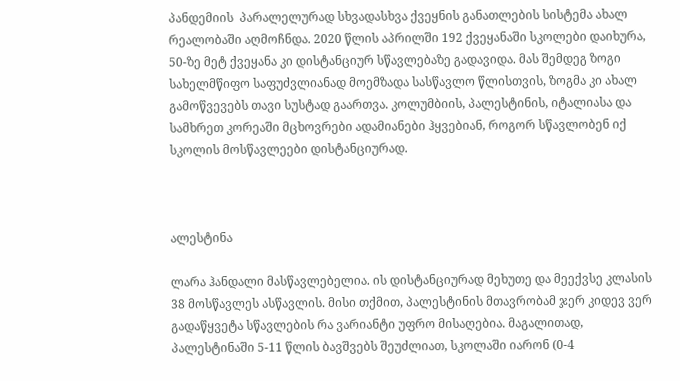პანდემიის  პარალელურად სხვადასხვა ქვეყნის განათლების სისტემა ახალ რეალობაში აღმოჩნდა. 2020 წლის აპრილში 192 ქვეყანაში სკოლები დაიხურა, 50-ზე მეტ ქვეყანა კი დისტანციურ სწავლებაზე გადავიდა. მას შემდეგ ზოგი სახელმწიფო საფუძვლიანად მოემზადა სასწავლო წლისთვის, ზოგმა კი ახალ გამოწვევებს თავი სუსტად გაართვა. კოლუმბიის, პალესტინის, იტალიასა და სამხრეთ კორეაში მცხოვრები ადამიანები ჰყვებიან, როგორ სწავლობენ იქ სკოლის მოსწავლეები დისტანციურად.



ალესტინა

ლარა ჰანდალი მასწავლებელია. ის დისტანციურად მეხუთე და მეექვსე კლასის 38 მოსწავლეს ასწავლის. მისი თქმით, პალესტინის მთავრობამ ჯერ კიდევ ვერ გადაწყვეტა სწავლების რა ვარიანტი უფრო მისაღებია. მაგალითად, პალესტინაში 5-11 წლის ბავშვებს შეუძლიათ, სკოლაში იარონ (0-4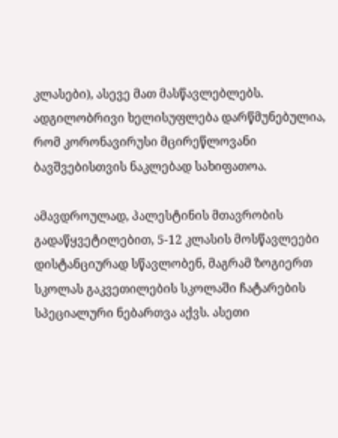კლასები), ასევე მათ მასწავლებლებს. ადგილობრივი ხელისუფლება დარწმუნებულია, რომ კორონავირუსი მცირეწლოვანი ბავშვებისთვის ნაკლებად სახიფათოა.

ამავდროულად, პალესტინის მთავრობის გადაწყვეტილებით, 5-12 კლასის მოსწავლეები   დისტანციურად სწავლობენ, მაგრამ ზოგიერთ სკოლას გაკვეთილების სკოლაში ჩატარების სპეციალური ნებართვა აქვს. ასეთი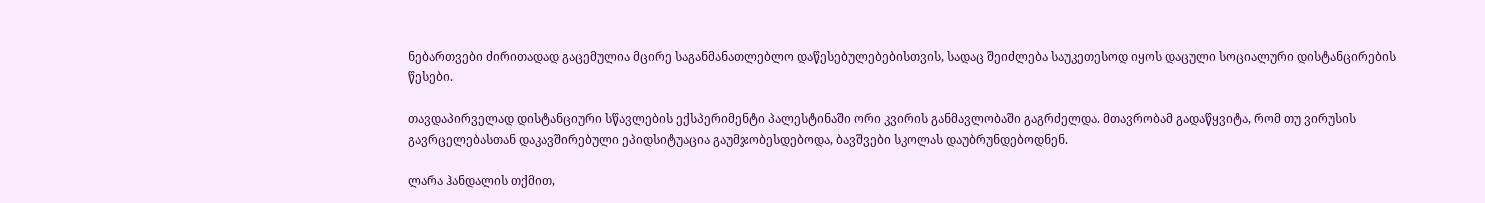ნებართვები ძირითადად გაცემულია მცირე საგანმანათლებლო დაწესებულებებისთვის, სადაც შეიძლება საუკეთესოდ იყოს დაცული სოციალური დისტანცირების წესები.

თავდაპირველად დისტანციური სწავლების ექსპერიმენტი პალესტინაში ორი კვირის განმავლობაში გაგრძელდა. მთავრობამ გადაწყვიტა, რომ თუ ვირუსის გავრცელებასთან დაკავშირებული ეპიდსიტუაცია გაუმჯობესდებოდა, ბავშვები სკოლას დაუბრუნდებოდნენ.

ლარა ჰანდალის თქმით,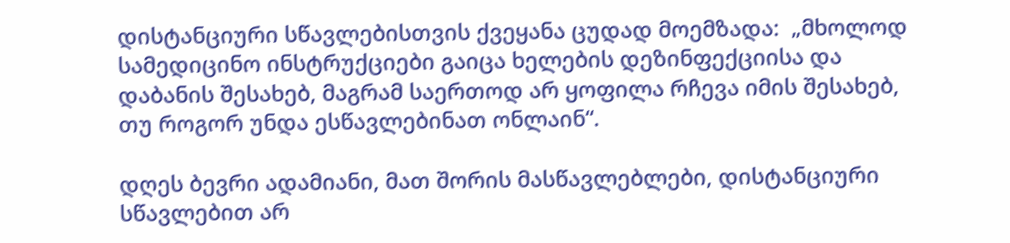დისტანციური სწავლებისთვის ქვეყანა ცუდად მოემზადა:  „მხოლოდ სამედიცინო ინსტრუქციები გაიცა ხელების დეზინფექციისა და დაბანის შესახებ, მაგრამ საერთოდ არ ყოფილა რჩევა იმის შესახებ, თუ როგორ უნდა ესწავლებინათ ონლაინ“.

დღეს ბევრი ადამიანი, მათ შორის მასწავლებლები, დისტანციური სწავლებით არ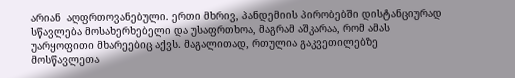არიან  აღფრთოვანებული. ერთი მხრივ, პანდემიის პირობებში დისტანციურად სწავლება მოსახერხებელი და უსაფრთხოა, მაგრამ აშკარაა, რომ ამას უარყოფითი მხარეებიც აქვს. მაგალითად, რთულია გაკვეთილებზე მოსწავლეთა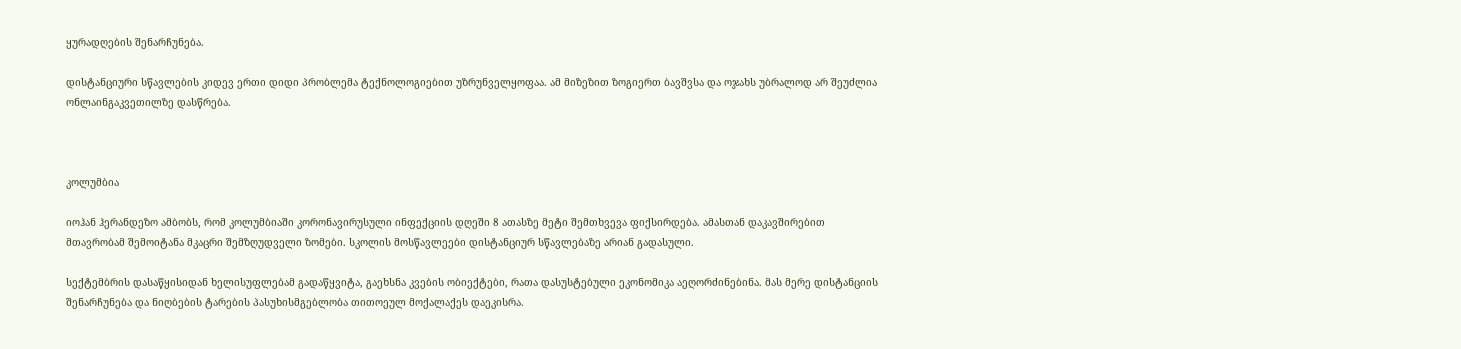ყურადღების შენარჩუნება.

დისტანციური სწავლების კიდევ ერთი დიდი პრობლემა ტექნოლოგიებით უზრუნველყოფაა. ამ მიზეზით ზოგიერთ ბავშვსა და ოჯახს უბრალოდ არ შეუძლია ონლაინგაკვეთილზე დასწრება.



კოლუმბია

იოჰან ჰერანდეზო ამბობს, რომ კოლუმბიაში კორონავირუსული ინფექციის დღეში 8 ათასზე მეტი შემთხვევა ფიქსირდება. ამასთან დაკავშირებით მთავრობამ შემოიტანა მკაცრი შემზღუდველი ზომები. სკოლის მოსწავლეები დისტანციურ სწავლებაზე არიან გადასული.

სექტემბრის დასაწყისიდან ხელისუფლებამ გადაწყვიტა, გაეხსნა კვების ობიექტები, რათა დასუსტებული ეკონომიკა აეღორძინებინა. მას მერე დისტანციის შენარჩუნება და ნიღბების ტარების პასუხისმგებლობა თითოეულ მოქალაქეს დაეკისრა.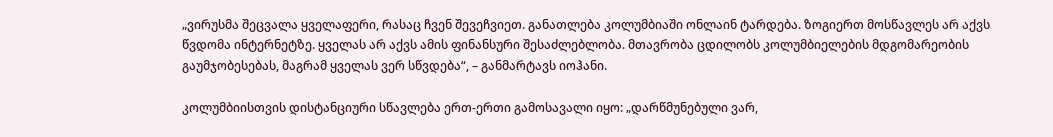„ვირუსმა შეცვალა ყველაფერი, რასაც ჩვენ შევეჩვიეთ. განათლება კოლუმბიაში ონლაინ ტარდება. ზოგიერთ მოსწავლეს არ აქვს წვდომა ინტერნეტზე. ყველას არ აქვს ამის ფინანსური შესაძლებლობა. მთავრობა ცდილობს კოლუმბიელების მდგომარეობის გაუმჯობესებას, მაგრამ ყველას ვერ სწვდება“, – განმარტავს იოჰანი.

კოლუმბიისთვის დისტანციური სწავლება ერთ-ერთი გამოსავალი იყო: „დარწმუნებული ვარ,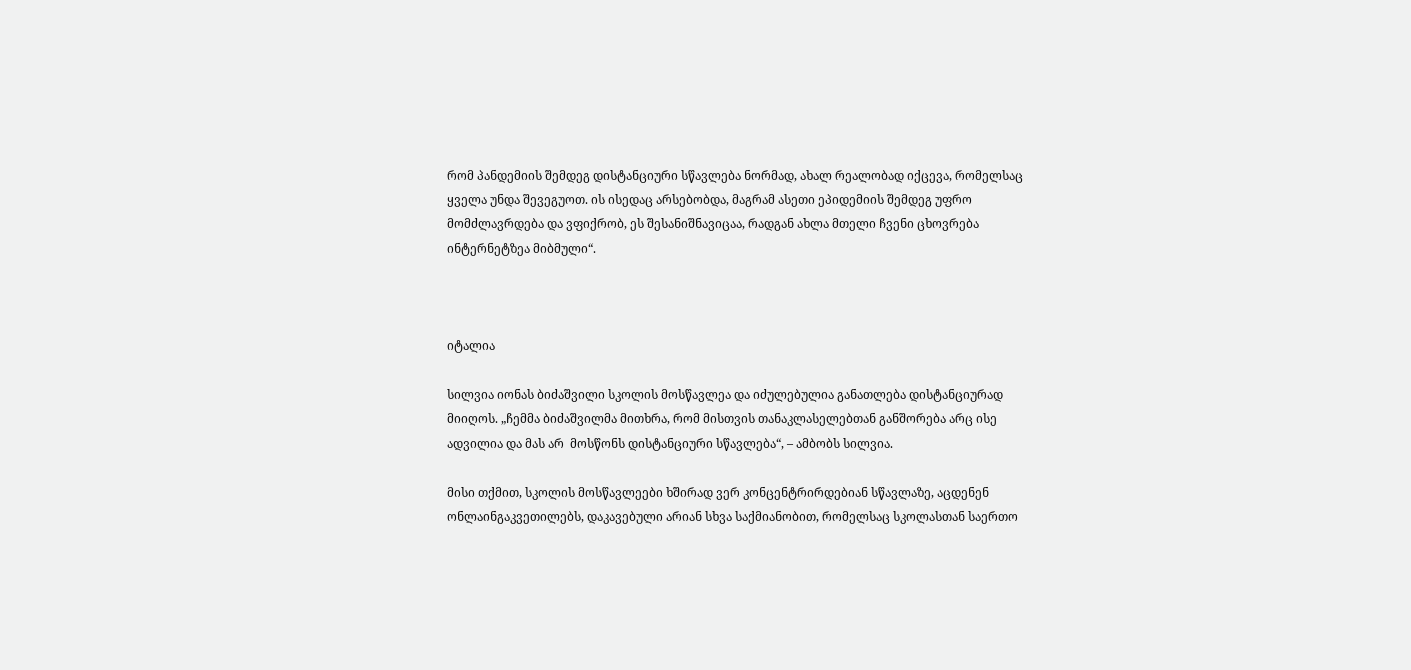რომ პანდემიის შემდეგ დისტანციური სწავლება ნორმად, ახალ რეალობად იქცევა, რომელსაც ყველა უნდა შევეგუოთ. ის ისედაც არსებობდა, მაგრამ ასეთი ეპიდემიის შემდეგ უფრო მომძლავრდება და ვფიქრობ, ეს შესანიშნავიცაა, რადგან ახლა მთელი ჩვენი ცხოვრება ინტერნეტზეა მიბმული“.



იტალია

სილვია იონას ბიძაშვილი სკოლის მოსწავლეა და იძულებულია განათლება დისტანციურად მიიღოს. „ჩემმა ბიძაშვილმა მითხრა, რომ მისთვის თანაკლასელებთან განშორება არც ისე ადვილია და მას არ  მოსწონს დისტანციური სწავლება“, – ამბობს სილვია.

მისი თქმით, სკოლის მოსწავლეები ხშირად ვერ კონცენტრირდებიან სწავლაზე, აცდენენ ონლაინგაკვეთილებს, დაკავებული არიან სხვა საქმიანობით, რომელსაც სკოლასთან საერთო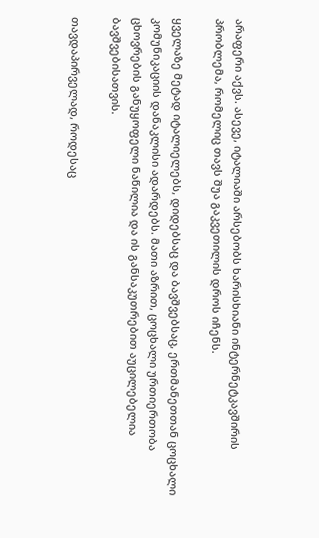არაფერი აქვს. ასევე, იტალიაში არსებობს ხარისხიანი ინტერნეტკავშირის პრობლემა, რომელიც თავს შუა გაკვეთილის დროს იჩენს.

ყველაზე მეტად იტალიელებს, დიდებსაც და ბავშვებსაც, ერთმანეთთან ცოცხალი კომუნიკაციის დანაკლისი ადარდებს. მათი აზრით, ცოცხალი ურთიერთობა ცხოვრების განუყოფელი ნაწილია და ის განსაკუთრებით აუცილებელია ბავშვებისათვის.

თავდაპირველად, როდესაც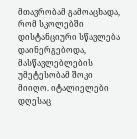მთავრობამ გამოაცხადა, რომ სკოლებში დისტანციური სწავლება დაინერგებოდა, მასწავლებლების უმეტესობამ შოკი მიიღო. იტალიელები დღესაც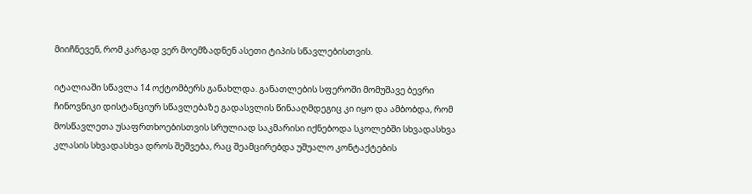მიიჩნევენ, რომ კარგად ვერ მოემზადნენ ასეთი ტიპის სწავლებისთვის.

იტალიაში სწავლა 14 ოქტომბერს განახლდა. განათლების სფეროში მომუშავე ბევრი ჩინოვნიკი დისტანციურ სწავლებაზე გადასვლის წინააღმდეგიც კი იყო და ამბობდა, რომ მოსწავლეთა უსაფრთხოებისთვის სრულიად საკმარისი იქნებოდა სკოლებში სხვადასხვა კლასის სხვადასხვა დროს შეშვება, რაც შეამცირებდა უშუალო კონტაქტების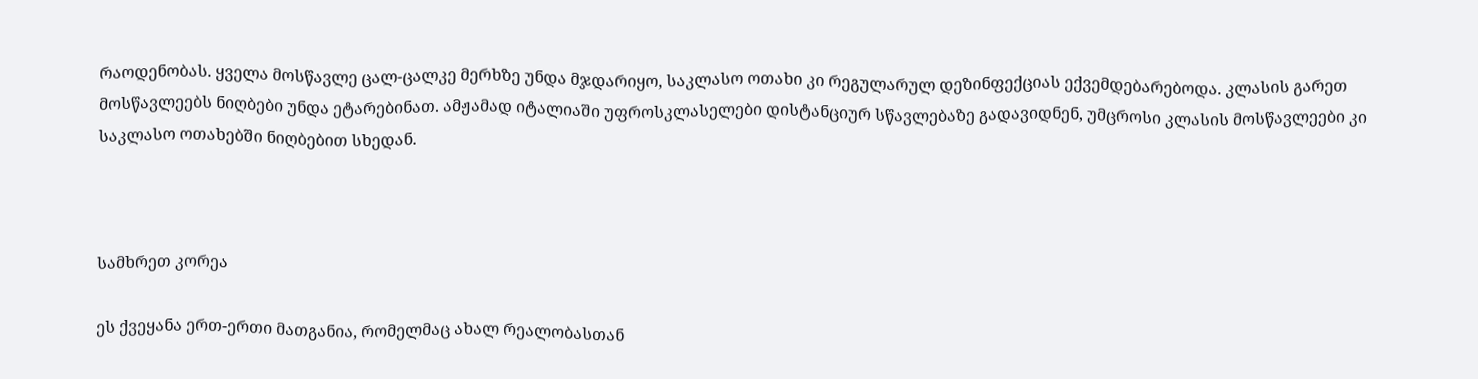რაოდენობას. ყველა მოსწავლე ცალ-ცალკე მერხზე უნდა მჯდარიყო, საკლასო ოთახი კი რეგულარულ დეზინფექციას ექვემდებარებოდა. კლასის გარეთ მოსწავლეებს ნიღბები უნდა ეტარებინათ. ამჟამად იტალიაში უფროსკლასელები დისტანციურ სწავლებაზე გადავიდნენ, უმცროსი კლასის მოსწავლეები კი საკლასო ოთახებში ნიღბებით სხედან.



სამხრეთ კორეა

ეს ქვეყანა ერთ-ერთი მათგანია, რომელმაც ახალ რეალობასთან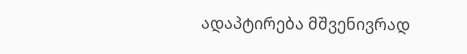ადაპტირება მშვენივრად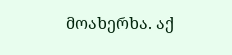მოახერხა. აქ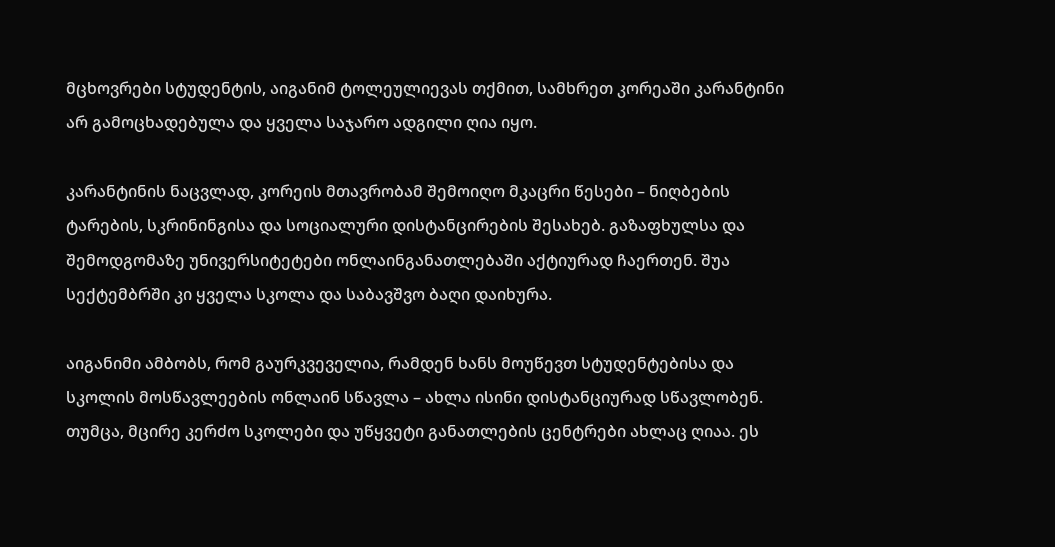მცხოვრები სტუდენტის, აიგანიმ ტოლეულიევას თქმით, სამხრეთ კორეაში კარანტინი არ გამოცხადებულა და ყველა საჯარო ადგილი ღია იყო.

კარანტინის ნაცვლად, კორეის მთავრობამ შემოიღო მკაცრი წესები – ნიღბების ტარების, სკრინინგისა და სოციალური დისტანცირების შესახებ. გაზაფხულსა და შემოდგომაზე უნივერსიტეტები ონლაინგანათლებაში აქტიურად ჩაერთენ. შუა სექტემბრში კი ყველა სკოლა და საბავშვო ბაღი დაიხურა.

აიგანიმი ამბობს, რომ გაურკვეველია, რამდენ ხანს მოუწევთ სტუდენტებისა და სკოლის მოსწავლეების ონლაინ სწავლა – ახლა ისინი დისტანციურად სწავლობენ. თუმცა, მცირე კერძო სკოლები და უწყვეტი განათლების ცენტრები ახლაც ღიაა. ეს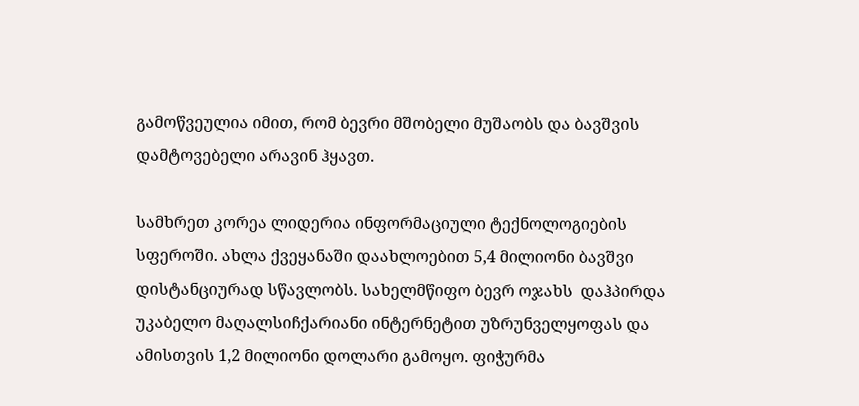გამოწვეულია იმით, რომ ბევრი მშობელი მუშაობს და ბავშვის დამტოვებელი არავინ ჰყავთ.

სამხრეთ კორეა ლიდერია ინფორმაციული ტექნოლოგიების სფეროში. ახლა ქვეყანაში დაახლოებით 5,4 მილიონი ბავშვი დისტანციურად სწავლობს. სახელმწიფო ბევრ ოჯახს  დაჰპირდა უკაბელო მაღალსიჩქარიანი ინტერნეტით უზრუნველყოფას და ამისთვის 1,2 მილიონი დოლარი გამოყო. ფიჭურმა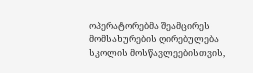ოპერატორებმა შეამცირეს მომსახურების ღირებულება სკოლის მოსწავლეებისთვის,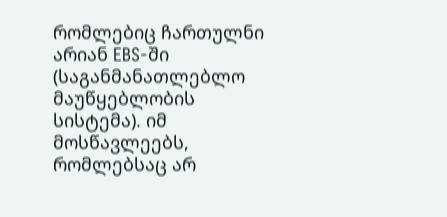რომლებიც ჩართულნი არიან EBS-ში (საგანმანათლებლო მაუწყებლობის სისტემა). იმ მოსწავლეებს, რომლებსაც არ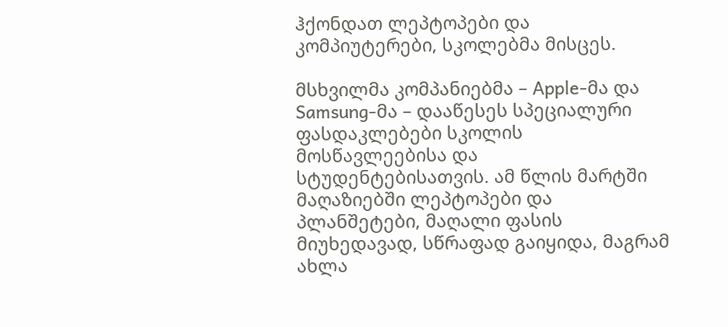ჰქონდათ ლეპტოპები და კომპიუტერები, სკოლებმა მისცეს.

მსხვილმა კომპანიებმა – Apple-მა და Samsung-მა – დააწესეს სპეციალური ფასდაკლებები სკოლის მოსწავლეებისა და სტუდენტებისათვის. ამ წლის მარტში მაღაზიებში ლეპტოპები და პლანშეტები, მაღალი ფასის მიუხედავად, სწრაფად გაიყიდა, მაგრამ ახლა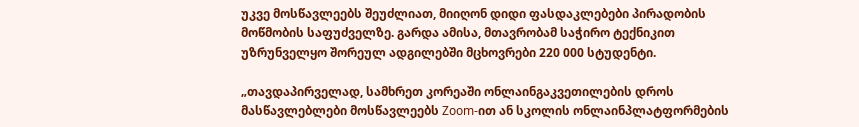უკვე მოსწავლეებს შეუძლიათ, მიიღონ დიდი ფასდაკლებები პირადობის მოწმობის საფუძველზე. გარდა ამისა, მთავრობამ საჭირო ტექნიკით უზრუნველყო შორეულ ადგილებში მცხოვრები 220 000 სტუდენტი.

„თავდაპირველად, სამხრეთ კორეაში ონლაინგაკვეთილების დროს მასწავლებლები მოსწავლეებს Zoom-ით ან სკოლის ონლაინპლატფორმების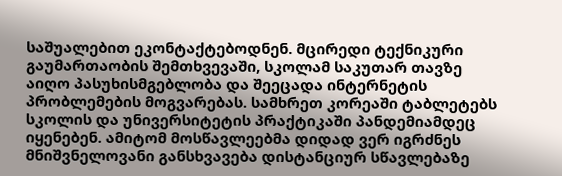საშუალებით ეკონტაქტებოდნენ. მცირედი ტექნიკური გაუმართაობის შემთხვევაში, სკოლამ საკუთარ თავზე აიღო პასუხისმგებლობა და შეეცადა ინტერნეტის პრობლემების მოგვარებას. სამხრეთ კორეაში ტაბლეტებს სკოლის და უნივერსიტეტის პრაქტიკაში პანდემიამდეც იყენებენ. ამიტომ მოსწავლეებმა დიდად ვერ იგრძნეს მნიშვნელოვანი განსხვავება დისტანციურ სწავლებაზე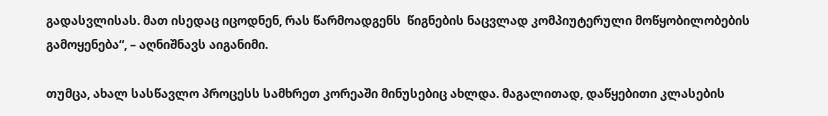გადასვლისას. მათ ისედაც იცოდნენ, რას წარმოადგენს  წიგნების ნაცვლად კომპიუტერული მოწყობილობების გამოყენება“, – აღნიშნავს აიგანიმი.

თუმცა, ახალ სასწავლო პროცესს სამხრეთ კორეაში მინუსებიც ახლდა. მაგალითად, დაწყებითი კლასების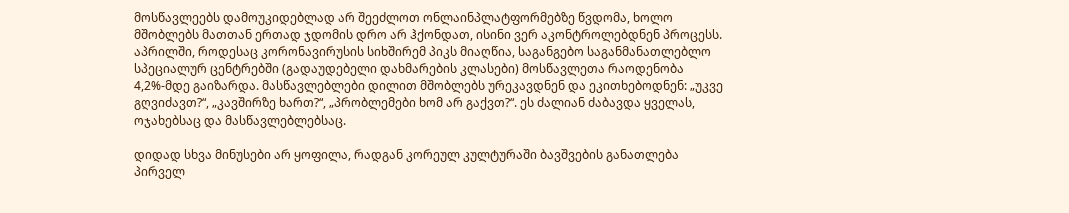მოსწავლეებს დამოუკიდებლად არ შეეძლოთ ონლაინპლატფორმებზე წვდომა, ხოლო მშობლებს მათთან ერთად ჯდომის დრო არ ჰქონდათ, ისინი ვერ აკონტროლებდნენ პროცესს. აპრილში, როდესაც კორონავირუსის სიხშირემ პიკს მიაღწია, საგანგებო საგანმანათლებლო სპეციალურ ცენტრებში (გადაუდებელი დახმარების კლასები) მოსწავლეთა რაოდენობა 4,2%-მდე გაიზარდა. მასწავლებლები დილით მშობლებს ურეკავდნენ და ეკითხებოდნენ: „უკვე გღვიძავთ?“, „კავშირზე ხართ?“, „პრობლემები ხომ არ გაქვთ?“. ეს ძალიან ძაბავდა ყველას, ოჯახებსაც და მასწავლებლებსაც.

დიდად სხვა მინუსები არ ყოფილა, რადგან კორეულ კულტურაში ბავშვების განათლება პირველ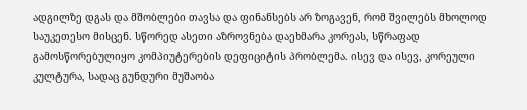ადგილზე დგას და მშობლები თავსა და ფინანსებს არ ზოგავენ, რომ შვილებს მხოლოდ საუკეთესო მისცენ. სწორედ ასეთი აზროვნება დაეხმარა კორეას, სწრაფად გამოსწორებულიყო კომპიუტერების დეფიციტის პრობლემა. ისევ და ისევ, კორეული კულტურა, სადაც გუნდური მუშაობა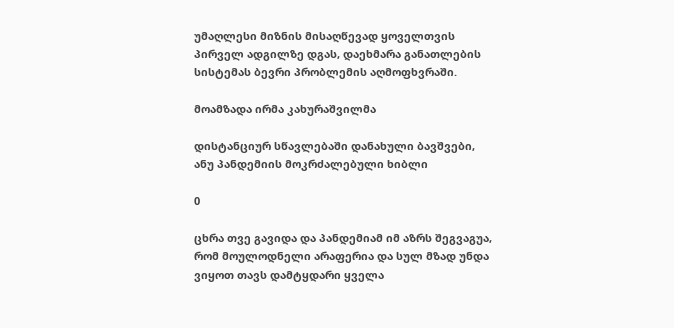უმაღლესი მიზნის მისაღწევად ყოველთვის პირველ ადგილზე დგას, დაეხმარა განათლების სისტემას ბევრი პრობლემის აღმოფხვრაში.

მოამზადა ირმა კახურაშვილმა

დისტანციურ სწავლებაში დანახული ბავშვები, ანუ პანდემიის მოკრძალებული ხიბლი

0

ცხრა თვე გავიდა და პანდემიამ იმ აზრს შეგვაგუა, რომ მოულოდნელი არაფერია და სულ მზად უნდა ვიყოთ თავს დამტყდარი ყველა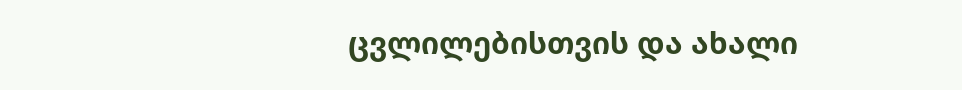ცვლილებისთვის და ახალი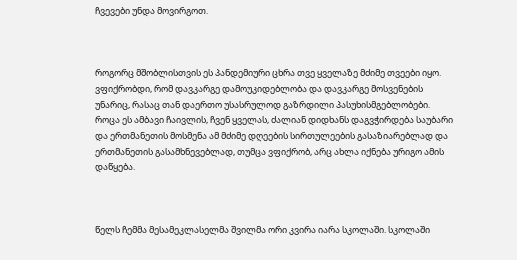ჩვევები უნდა მოვირგოთ.



როგორც მშობლისთვის ეს პანდემიური ცხრა თვე ყველაზე მძიმე თვეები იყო. ვფიქრობდი, რომ დავკარგე დამოუკიდებლობა და დავკარგე მოსვენების უნარიც, რასაც თან დაერთო უსასრულოდ გაზრდილი პასუხისმგებლობები.  როცა ეს ამბავი ჩაივლის, ჩვენ ყველას, ძალიან დიდხანს დაგვჭირდება საუბარი და ერთმანეთის მოსმენა ამ მძიმე დღეების სირთულეების გასაზიარებლად და ერთმანეთის გასამხნევებლად, თუმცა ვფიქრობ, არც ახლა იქნება ურიგო ამის დაწყება.



წელს ჩემმა მესამეკლასელმა შვილმა ორი კვირა იარა სკოლაში. სკოლაში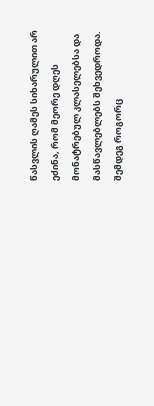წასვლის ღამეს სიხარულით არ ეძინა, რომ მეორე დღეს მონატრებულ კლასელებსა და მასწავლებლებს შეხვედროდა. შემდეგ როგორც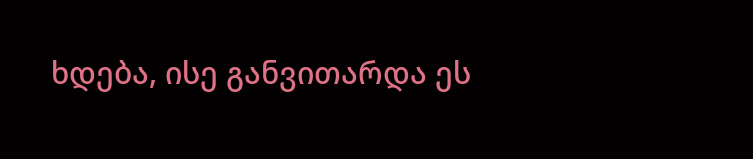ხდება, ისე განვითარდა ეს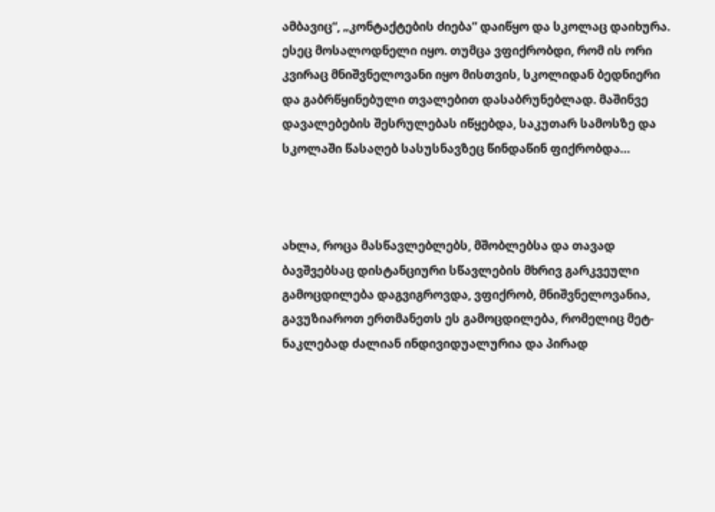ამბავიც“, „კონტაქტების ძიება” დაიწყო და სკოლაც დაიხურა. ესეც მოსალოდნელი იყო. თუმცა ვფიქრობდი, რომ ის ორი კვირაც მნიშვნელოვანი იყო მისთვის, სკოლიდან ბედნიერი და გაბრწყინებული თვალებით დასაბრუნებლად. მაშინვე დავალებების შესრულებას იწყებდა, საკუთარ სამოსზე და სკოლაში წასაღებ სასუსნავზეც წინდაწინ ფიქრობდა…



ახლა, როცა მასწავლებლებს, მშობლებსა და თავად ბავშვებსაც დისტანციური სწავლების მხრივ გარკვეული გამოცდილება დაგვიგროვდა, ვფიქრობ, მნიშვნელოვანია, გავუზიაროთ ერთმანეთს ეს გამოცდილება, რომელიც მეტ-ნაკლებად ძალიან ინდივიდუალურია და პირად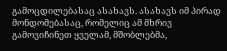გამოცდილებასაც ასახავს. ასახავს იმ პირად მონდომებასაც, რომელიც ამ მხრივ გამოვიჩინეთ ყველამ, მშობლებმა,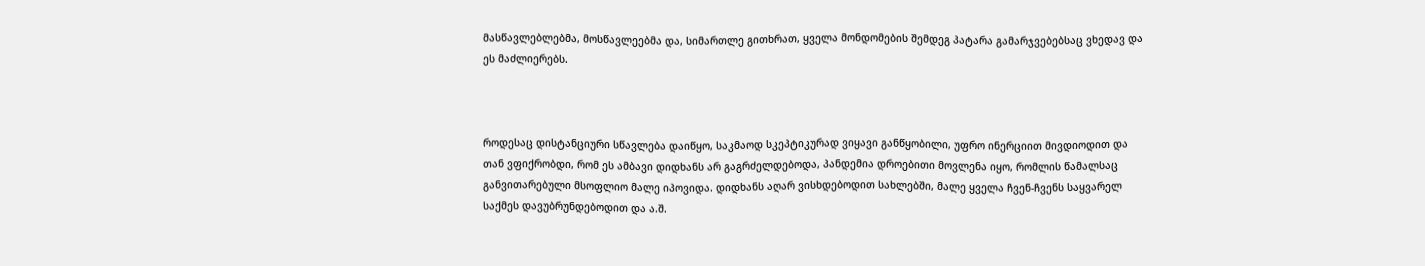მასწავლებლებმა, მოსწავლეებმა და, სიმართლე გითხრათ, ყველა მონდომების შემდეგ პატარა გამარჯვებებსაც ვხედავ და ეს მაძლიერებს.



როდესაც დისტანციური სწავლება დაიწყო, საკმაოდ სკეპტიკურად ვიყავი განწყობილი, უფრო ინერციით მივდიოდით და თან ვფიქრობდი, რომ ეს ამბავი დიდხანს არ გაგრძელდებოდა, პანდემია დროებითი მოვლენა იყო, რომლის წამალსაც განვითარებული მსოფლიო მალე იპოვიდა. დიდხანს აღარ ვისხდებოდით სახლებში, მალე ყველა ჩვენ-ჩვენს საყვარელ საქმეს დავუბრუნდებოდით და ა.შ.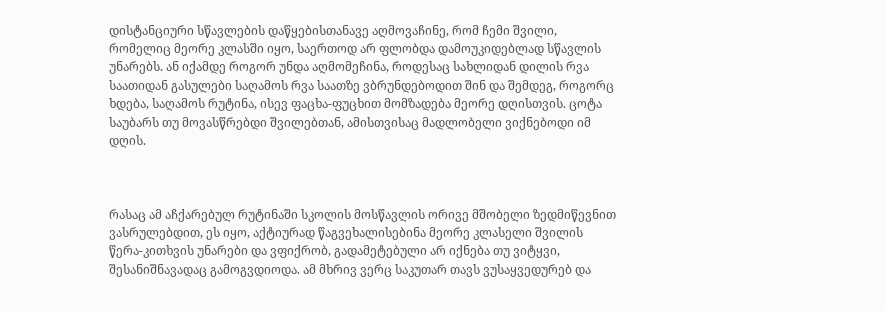დისტანციური სწავლების დაწყებისთანავე აღმოვაჩინე, რომ ჩემი შვილი, რომელიც მეორე კლასში იყო, საერთოდ არ ფლობდა დამოუკიდებლად სწავლის უნარებს. ან იქამდე როგორ უნდა აღმომეჩინა, როდესაც სახლიდან დილის რვა საათიდან გასულები საღამოს რვა საათზე ვბრუნდებოდით შინ და შემდეგ, როგორც ხდება, საღამოს რუტინა, ისევ ფაცხა-ფუცხით მომზადება მეორე დღისთვის. ცოტა საუბარს თუ მოვასწრებდი შვილებთან, ამისთვისაც მადლობელი ვიქნებოდი იმ დღის.



რასაც ამ აჩქარებულ რუტინაში სკოლის მოსწავლის ორივე მშობელი ზედმიწევნით ვასრულებდით, ეს იყო, აქტიურად წაგვეხალისებინა მეორე კლასელი შვილის წერა-კითხვის უნარები და ვფიქრობ, გადამეტებული არ იქნება თუ ვიტყვი, შესანიშნავადაც გამოგვდიოდა. ამ მხრივ ვერც საკუთარ თავს ვუსაყვედურებ და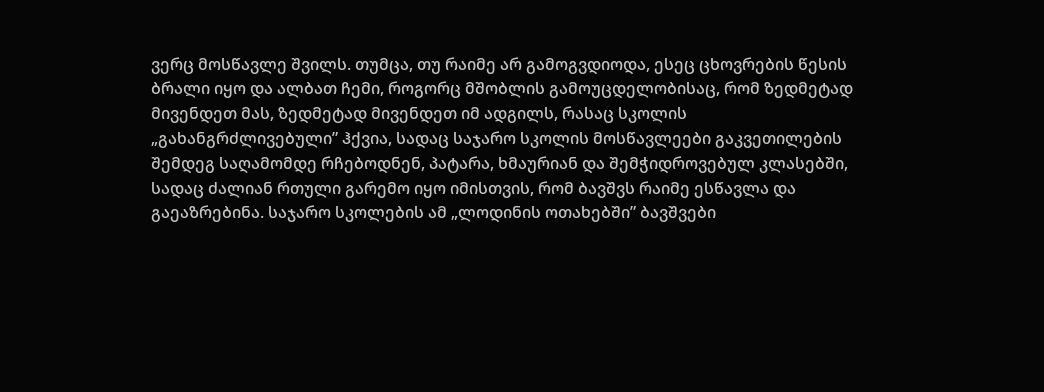ვერც მოსწავლე შვილს. თუმცა, თუ რაიმე არ გამოგვდიოდა, ესეც ცხოვრების წესის ბრალი იყო და ალბათ ჩემი, როგორც მშობლის გამოუცდელობისაც, რომ ზედმეტად მივენდეთ მას, ზედმეტად მივენდეთ იმ ადგილს, რასაც სკოლის „გახანგრძლივებული” ჰქვია, სადაც საჯარო სკოლის მოსწავლეები გაკვეთილების შემდეგ საღამომდე რჩებოდნენ, პატარა, ხმაურიან და შემჭიდროვებულ კლასებში, სადაც ძალიან რთული გარემო იყო იმისთვის, რომ ბავშვს რაიმე ესწავლა და გაეაზრებინა. საჯარო სკოლების ამ „ლოდინის ოთახებში” ბავშვები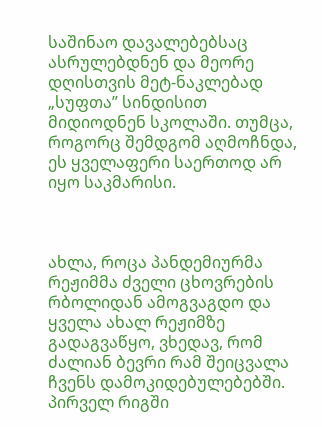საშინაო დავალებებსაც ასრულებდნენ და მეორე დღისთვის მეტ-ნაკლებად „სუფთა” სინდისით მიდიოდნენ სკოლაში. თუმცა, როგორც შემდგომ აღმოჩნდა, ეს ყველაფერი საერთოდ არ იყო საკმარისი.



ახლა, როცა პანდემიურმა რეჟიმმა ძველი ცხოვრების რბოლიდან ამოგვაგდო და ყველა ახალ რეჟიმზე გადაგვაწყო, ვხედავ, რომ ძალიან ბევრი რამ შეიცვალა ჩვენს დამოკიდებულებებში. პირველ რიგში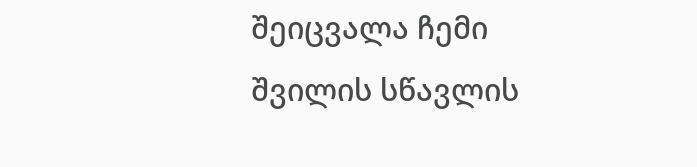შეიცვალა ჩემი შვილის სწავლის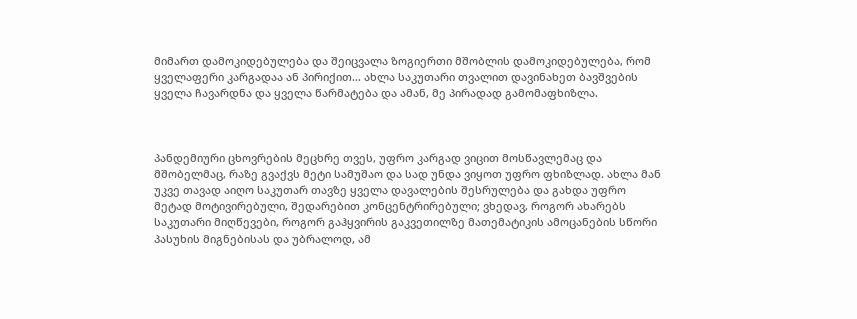მიმართ დამოკიდებულება და შეიცვალა ზოგიერთი მშობლის დამოკიდებულება, რომ ყველაფერი კარგადაა ან პირიქით… ახლა საკუთარი თვალით დავინახეთ ბავშვების ყველა ჩავარდნა და ყველა წარმატება და ამან, მე პირადად გამომაფხიზლა.



პანდემიური ცხოვრების მეცხრე თვეს, უფრო კარგად ვიცით მოსწავლემაც და მშობელმაც, რაზე გვაქვს მეტი სამუშაო და სად უნდა ვიყოთ უფრო ფხიზლად. ახლა მან უკვე თავად აიღო საკუთარ თავზე ყველა დავალების შესრულება და გახდა უფრო მეტად მოტივირებული, შედარებით კონცენტრირებული; ვხედავ, როგორ ახარებს საკუთარი მიღწევები, როგორ გაჰყვირის გაკვეთილზე მათემატიკის ამოცანების სწორი პასუხის მიგნებისას და უბრალოდ, ამ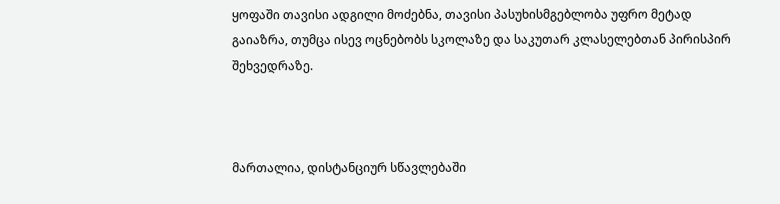ყოფაში თავისი ადგილი მოძებნა, თავისი პასუხისმგებლობა უფრო მეტად გაიაზრა, თუმცა ისევ ოცნებობს სკოლაზე და საკუთარ კლასელებთან პირისპირ შეხვედრაზე.



მართალია, დისტანციურ სწავლებაში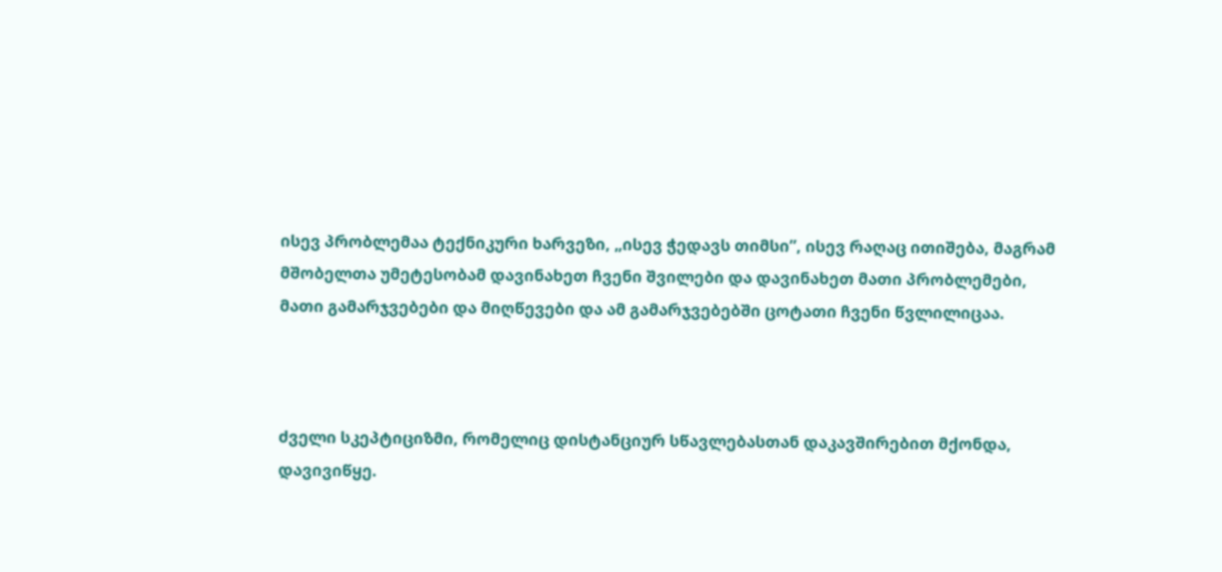ისევ პრობლემაა ტექნიკური ხარვეზი, „ისევ ჭედავს თიმსი”, ისევ რაღაც ითიშება, მაგრამ მშობელთა უმეტესობამ დავინახეთ ჩვენი შვილები და დავინახეთ მათი პრობლემები, მათი გამარჯვებები და მიღწევები და ამ გამარჯვებებში ცოტათი ჩვენი წვლილიცაა.



ძველი სკეპტიციზმი, რომელიც დისტანციურ სწავლებასთან დაკავშირებით მქონდა, დავივიწყე.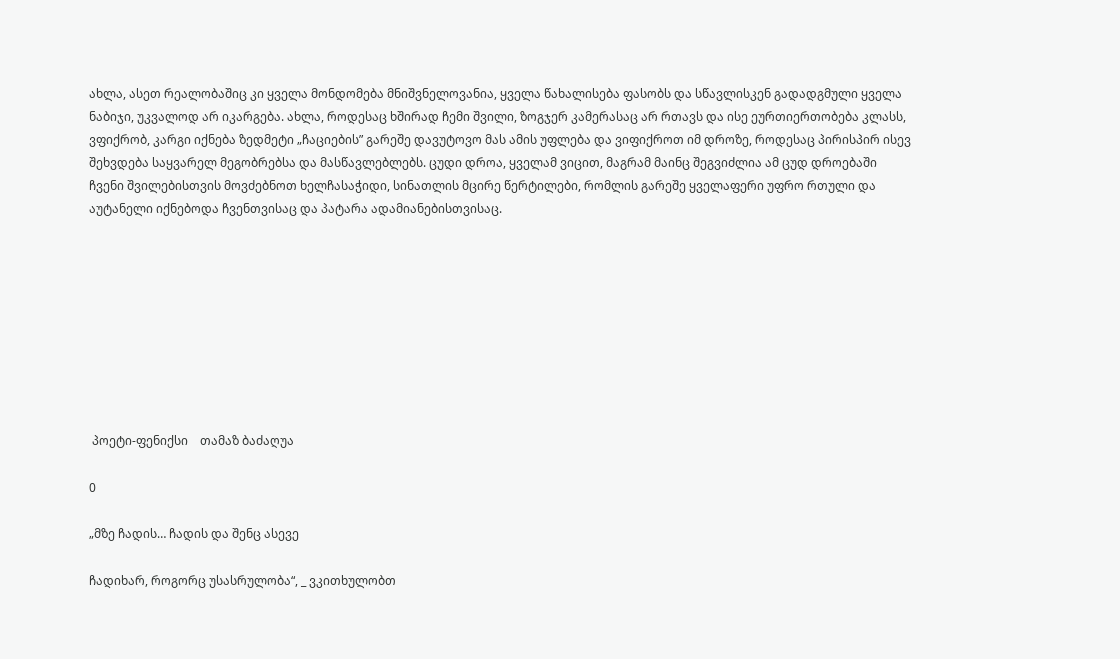ახლა, ასეთ რეალობაშიც კი ყველა მონდომება მნიშვნელოვანია, ყველა წახალისება ფასობს და სწავლისკენ გადადგმული ყველა ნაბიჯი, უკვალოდ არ იკარგება. ახლა, როდესაც ხშირად ჩემი შვილი, ზოგჯერ კამერასაც არ რთავს და ისე ეურთიერთობება კლასს, ვფიქრობ, კარგი იქნება ზედმეტი „ჩაციების” გარეშე დავუტოვო მას ამის უფლება და ვიფიქროთ იმ დროზე, როდესაც პირისპირ ისევ შეხვდება საყვარელ მეგობრებსა და მასწავლებლებს. ცუდი დროა, ყველამ ვიცით, მაგრამ მაინც შეგვიძლია ამ ცუდ დროებაში ჩვენი შვილებისთვის მოვძებნოთ ხელჩასაჭიდი, სინათლის მცირე წერტილები, რომლის გარეშე ყველაფერი უფრო რთული და აუტანელი იქნებოდა ჩვენთვისაც და პატარა ადამიანებისთვისაც.









 პოეტი-ფენიქსი    თამაზ ბაძაღუა

0

„მზე ჩადის… ჩადის და შენც ასევე

ჩადიხარ, როგორც უსასრულობა“, _ ვკითხულობთ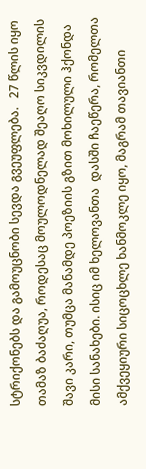სტრიქონებს და გამოუცნობი სევდა გვეუფლება.   27 წლის იყო თამაზ ბაძაღუა, როდესაც მოულოდნელად შეაღო სიკვდილის შავი კარი, თუმცა მანამდე პოეზიის გზით მოხილული ჰქონდა მისი სანახები. ისიც იმ ხელოვანთა  დასში ჩაეწერა, რომელთა ამქვეყიური სიცოცხლე ხანმოკლე იყო, მაგრამ თავიანთი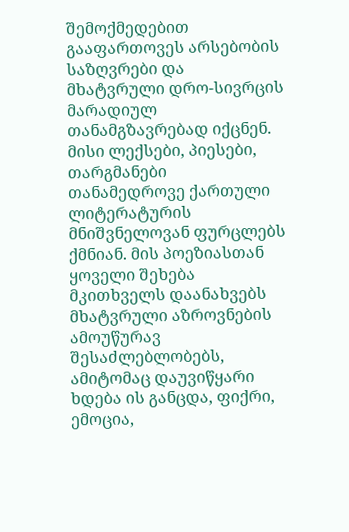შემოქმედებით გააფართოვეს არსებობის საზღვრები და მხატვრული დრო-სივრცის მარადიულ თანამგზავრებად იქცნენ. მისი ლექსები, პიესები, თარგმანები თანამედროვე ქართული ლიტერატურის მნიშვნელოვან ფურცლებს ქმნიან. მის პოეზიასთან ყოველი შეხება მკითხველს დაანახვებს მხატვრული აზროვნების ამოუწურავ შესაძლებლობებს, ამიტომაც დაუვიწყარი ხდება ის განცდა, ფიქრი, ემოცია,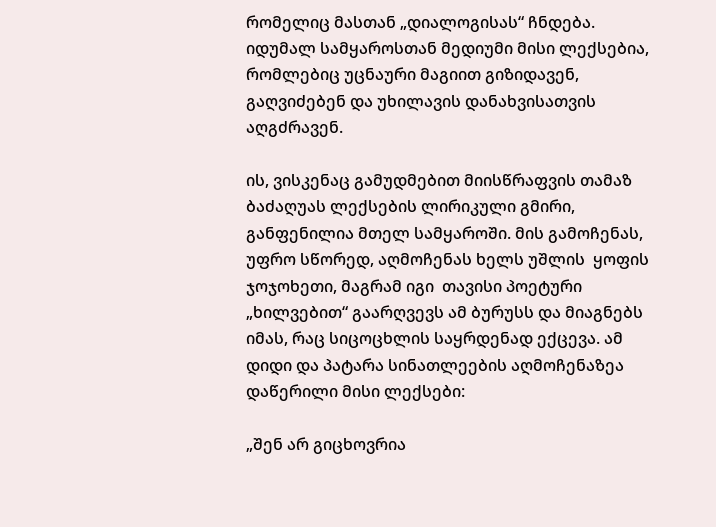რომელიც მასთან „დიალოგისას“ ჩნდება. იდუმალ სამყაროსთან მედიუმი მისი ლექსებია, რომლებიც უცნაური მაგიით გიზიდავენ, გაღვიძებენ და უხილავის დანახვისათვის აღგძრავენ.

ის, ვისკენაც გამუდმებით მიისწრაფვის თამაზ ბაძაღუას ლექსების ლირიკული გმირი,  განფენილია მთელ სამყაროში. მის გამოჩენას, უფრო სწორედ, აღმოჩენას ხელს უშლის  ყოფის ჯოჯოხეთი, მაგრამ იგი  თავისი პოეტური „ხილვებით“ გაარღვევს ამ ბურუსს და მიაგნებს იმას, რაც სიცოცხლის საყრდენად ექცევა. ამ დიდი და პატარა სინათლეების აღმოჩენაზეა დაწერილი მისი ლექსები:

„შენ არ გიცხოვრია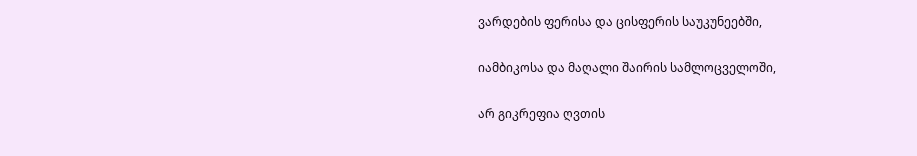ვარდების ფერისა და ცისფერის საუკუნეებში,

იამბიკოსა და მაღალი შაირის სამლოცველოში,

არ გიკრეფია ღვთის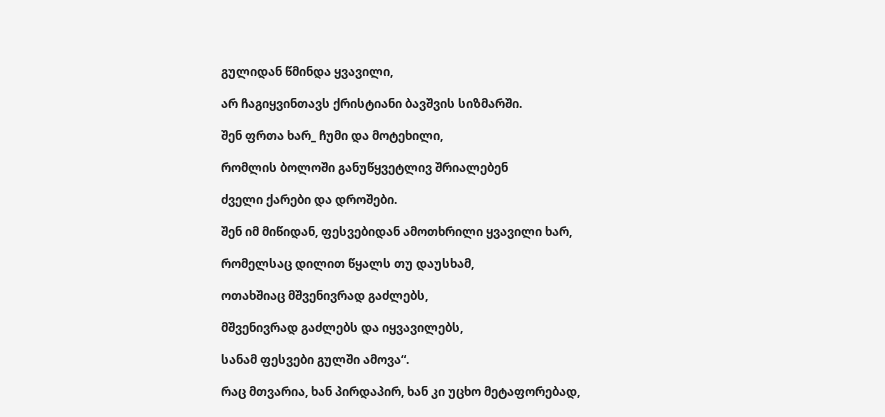გულიდან წმინდა ყვავილი,

არ ჩაგიყვინთავს ქრისტიანი ბავშვის სიზმარში.

შენ ფრთა ხარ_ ჩუმი და მოტეხილი,

რომლის ბოლოში განუწყვეტლივ შრიალებენ

ძველი ქარები და დროშები.

შენ იმ მიწიდან, ფესვებიდან ამოთხრილი ყვავილი ხარ,

რომელსაც დილით წყალს თუ დაუსხამ,

ოთახშიაც მშვენივრად გაძლებს,

მშვენივრად გაძლებს და იყვავილებს,

სანამ ფესვები გულში ამოვა“.

რაც მთვარია, ხან პირდაპირ, ხან კი უცხო მეტაფორებად,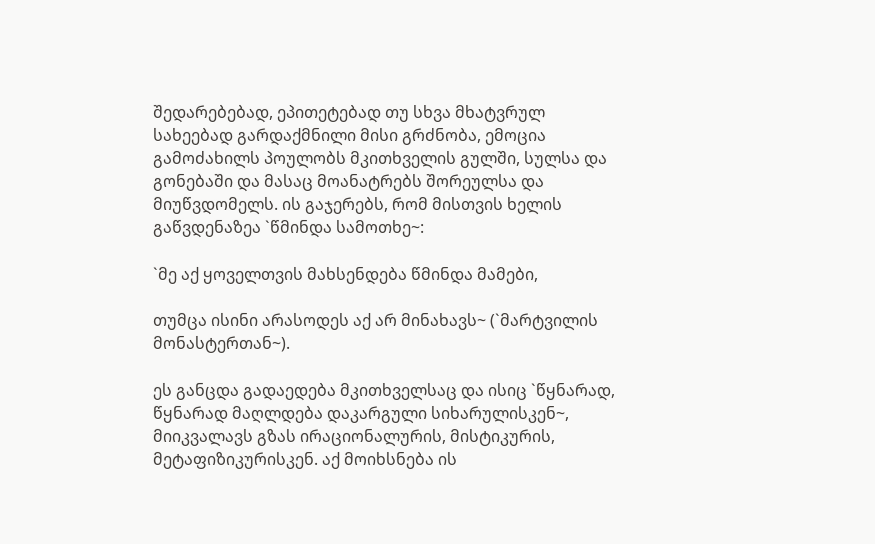შედარებებად, ეპითეტებად თუ სხვა მხატვრულ სახეებად გარდაქმნილი მისი გრძნობა, ემოცია გამოძახილს პოულობს მკითხველის გულში, სულსა და გონებაში და მასაც მოანატრებს შორეულსა და მიუწვდომელს. ის გაჯერებს, რომ მისთვის ხელის გაწვდენაზეა `წმინდა სამოთხე~:

`მე აქ ყოველთვის მახსენდება წმინდა მამები,

თუმცა ისინი არასოდეს აქ არ მინახავს~ (`მარტვილის მონასტერთან~).

ეს განცდა გადაედება მკითხველსაც და ისიც `წყნარად, წყნარად მაღლდება დაკარგული სიხარულისკენ~, მიიკვალავს გზას ირაციონალურის, მისტიკურის, მეტაფიზიკურისკენ. აქ მოიხსნება ის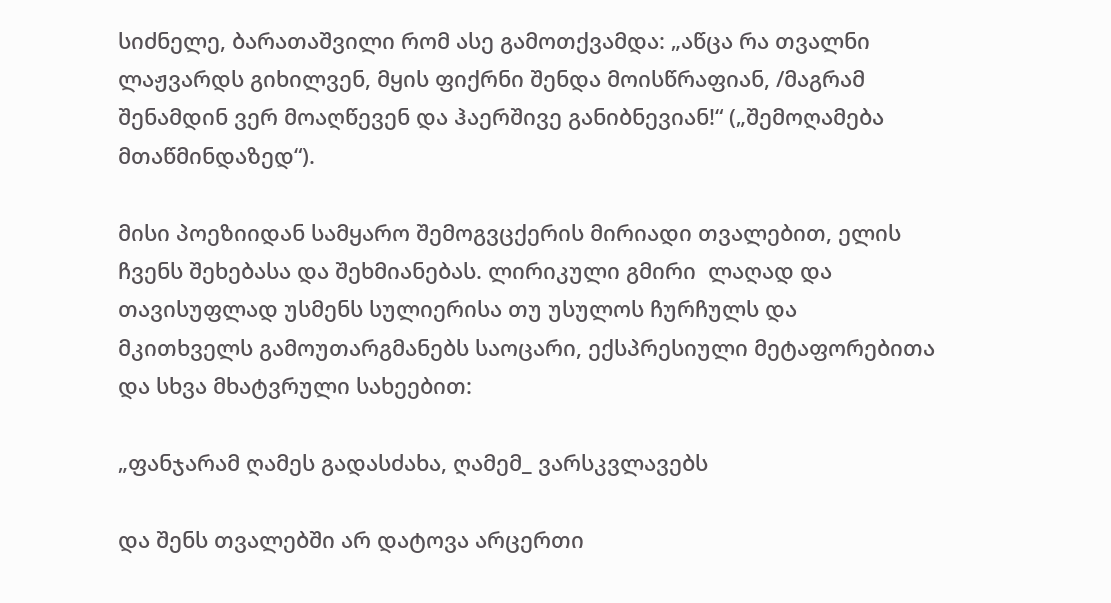სიძნელე, ბარათაშვილი რომ ასე გამოთქვამდა: „აწცა რა თვალნი ლაჟვარდს გიხილვენ, მყის ფიქრნი შენდა მოისწრაფიან, /მაგრამ შენამდინ ვერ მოაღწევენ და ჰაერშივე განიბნევიან!“ („შემოღამება მთაწმინდაზედ“).

მისი პოეზიიდან სამყარო შემოგვცქერის მირიადი თვალებით, ელის ჩვენს შეხებასა და შეხმიანებას. ლირიკული გმირი  ლაღად და თავისუფლად უსმენს სულიერისა თუ უსულოს ჩურჩულს და  მკითხველს გამოუთარგმანებს საოცარი, ექსპრესიული მეტაფორებითა და სხვა მხატვრული სახეებით:

„ფანჯარამ ღამეს გადასძახა, ღამემ_ ვარსკვლავებს

და შენს თვალებში არ დატოვა არცერთი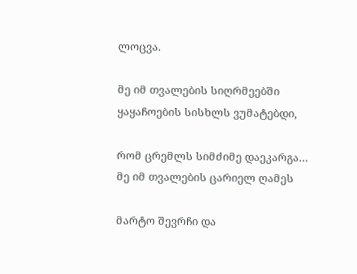ლოცვა.

მე იმ თვალების სიღრმეებში ყაყაჩოების სისხლს ვუმატებდი,

რომ ცრემლს სიმძიმე დაეკარგა… მე იმ თვალების ცარიელ ღამეს

მარტო შევრჩი და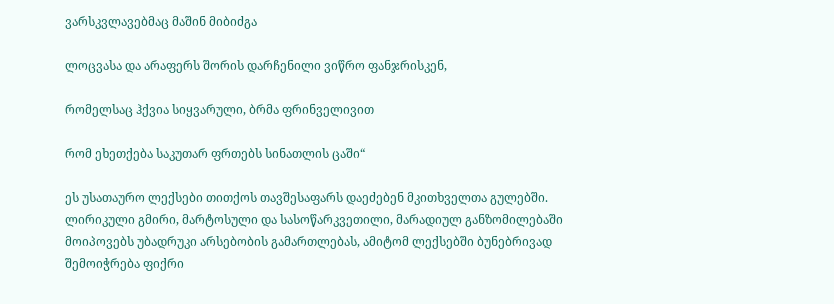ვარსკვლავებმაც მაშინ მიბიძგა

ლოცვასა და არაფერს შორის დარჩენილი ვიწრო ფანჯრისკენ,

რომელსაც ჰქვია სიყვარული, ბრმა ფრინველივით

რომ ეხეთქება საკუთარ ფრთებს სინათლის ცაში“

ეს უსათაურო ლექსები თითქოს თავშესაფარს დაეძებენ მკითხველთა გულებში. ლირიკული გმირი, მარტოსული და სასოწარკვეთილი, მარადიულ განზომილებაში მოიპოვებს უბადრუკი არსებობის გამართლებას, ამიტომ ლექსებში ბუნებრივად შემოიჭრება ფიქრი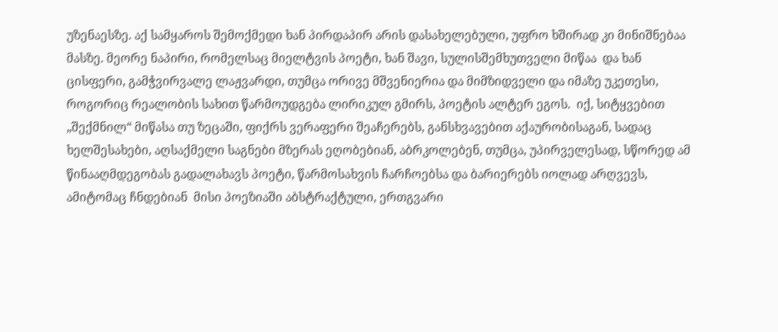უზენაესზე. აქ სამყაროს შემოქმედი ხან პირდაპირ არის დასახელებული, უფრო ხშირად კი მინიშნებაა მასზე. მეორე ნაპირი, რომელსაც მიელტვის პოეტი, ხან შავი, სულისშემხუთველი მიწაა  და ხან ცისფერი, გამჭვირვალე ლაჟვარდი, თუმცა ორივე მშვენიერია და მიმზიდველი და იმაზე უკეთესი, როგორიც რეალობის სახით წარმოუდგება ლირიკულ გმირს, პოეტის ალტერ ეგოს.  იქ, სიტყვებით „შექმნილ“ მიწასა თუ ზეცაში, ფიქრს ვერაფერი შეაჩერებს, განსხვავებით აქაურობისაგან, სადაც ხელშესახები, აღსაქმელი საგნები მზერას ეღობებიან, აბრკოლებენ, თუმცა, უპირველესად, სწორედ ამ წინააღმდეგობას გადალახავს პოეტი, წარმოსახვის ჩარჩოებსა და ბარიერებს იოლად არღვევს, ამიტომაც ჩნდებიან  მისი პოეზიაში აბსტრაქტული, ერთგვარი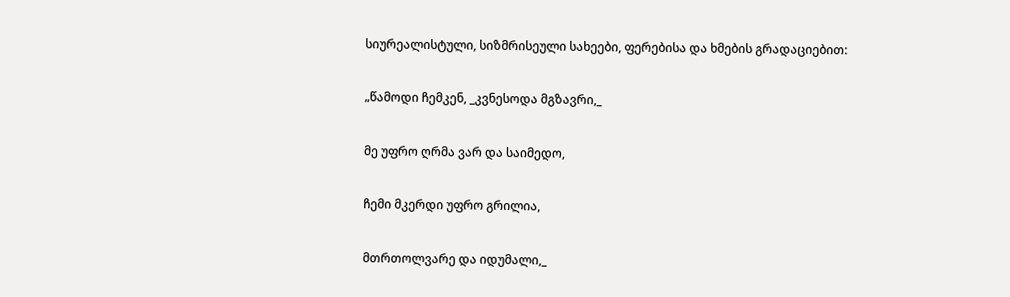სიურეალისტული, სიზმრისეული სახეები, ფერებისა და ხმების გრადაციებით:

„წამოდი ჩემკენ, _კვნესოდა მგზავრი,_

მე უფრო ღრმა ვარ და საიმედო,

ჩემი მკერდი უფრო გრილია,

მთრთოლვარე და იდუმალი,_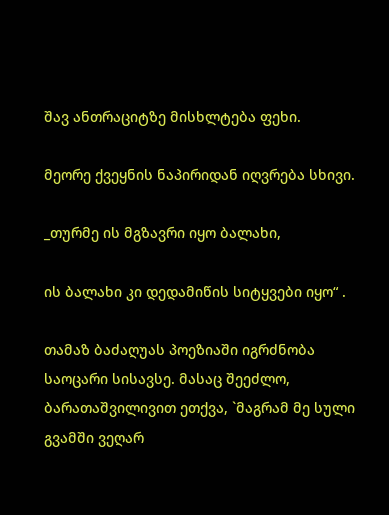შავ ანთრაციტზე მისხლტება ფეხი.

მეორე ქვეყნის ნაპირიდან იღვრება სხივი.

_თურმე ის მგზავრი იყო ბალახი,

ის ბალახი კი დედამიწის სიტყვები იყო“ .

თამაზ ბაძაღუას პოეზიაში იგრძნობა საოცარი სისავსე. მასაც შეეძლო, ბარათაშვილივით ეთქვა, `მაგრამ მე სული გვამში ვეღარ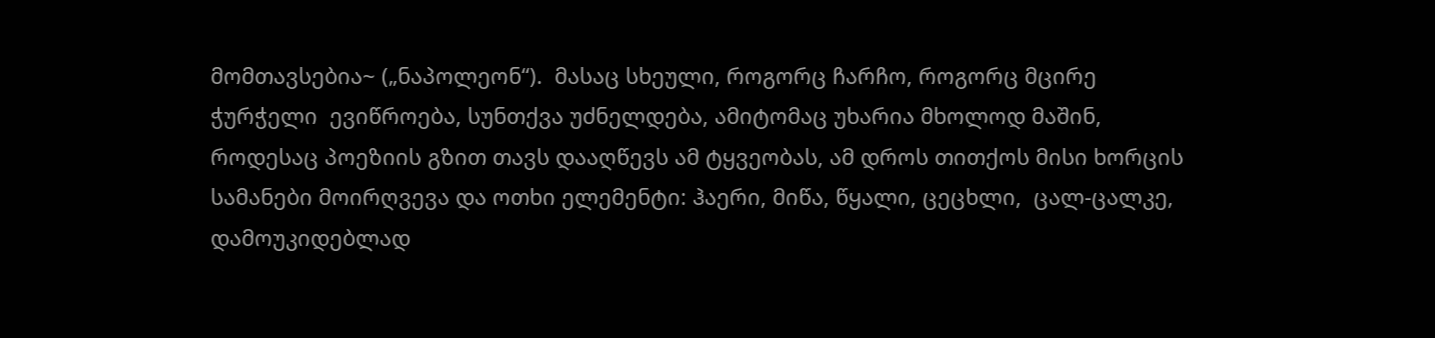მომთავსებია~ („ნაპოლეონ“).  მასაც სხეული, როგორც ჩარჩო, როგორც მცირე ჭურჭელი  ევიწროება, სუნთქვა უძნელდება, ამიტომაც უხარია მხოლოდ მაშინ, როდესაც პოეზიის გზით თავს დააღწევს ამ ტყვეობას, ამ დროს თითქოს მისი ხორცის სამანები მოირღვევა და ოთხი ელემენტი: ჰაერი, მიწა, წყალი, ცეცხლი,  ცალ-ცალკე, დამოუკიდებლად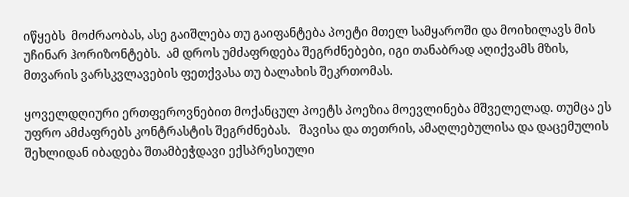იწყებს  მოძრაობას, ასე გაიშლება თუ გაიფანტება პოეტი მთელ სამყაროში და მოიხილავს მის  უჩინარ ჰორიზონტებს.  ამ დროს უმძაფრდება შეგრძნებები, იგი თანაბრად აღიქვამს მზის, მთვარის ვარსკვლავების ფეთქვასა თუ ბალახის შეკრთომას.

ყოველდღიური ერთფეროვნებით მოქანცულ პოეტს პოეზია მოევლინება მშველელად. თუმცა ეს უფრო ამძაფრებს კონტრასტის შეგრძნებას.   შავისა და თეთრის, ამაღლებულისა და დაცემულის შეხლიდან იბადება შთამბეჭდავი ექსპრესიული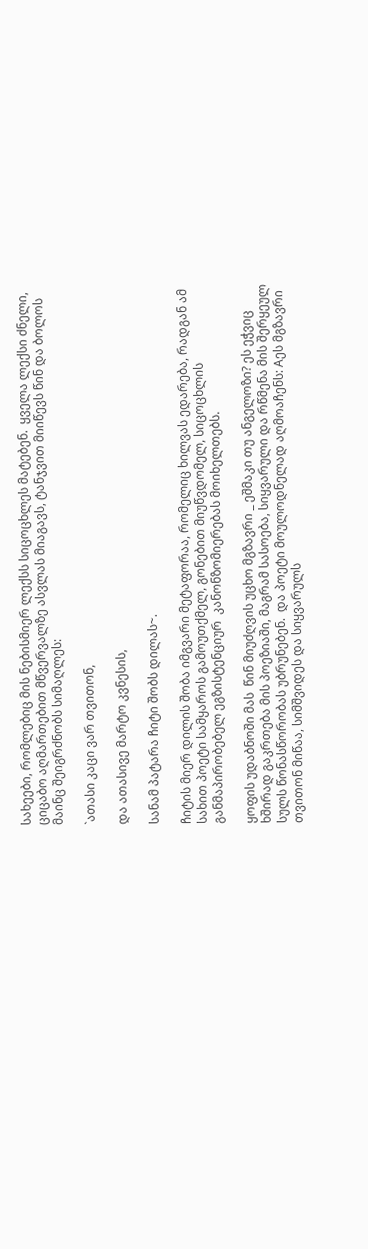სახეები, რომლებიც მის ნებისმიერ ლექსს სიცოცხლეს მატებენ.  ყველა ლექსი ძნელი, ციცაბო აღმართებით მწვერვალზე ასვლას მიაგავს, ტანჯვით მიიწევს წინ და ბოლოს მაინც შეიგრძნობს სიმაღლეს:

`ათასი კაცი ვარ თვითონ,

და ათასივე მარტო კვნესის,

სანამ პატარა ჩიტი შობს დილას~.

ჩიტის მიერ დილის შობა იმგვარი მეტაფორაა, რომელიც ხილვას ედარება, რადგან ამ სახით პოეტი სამყაროს გამოუთქმელ, გონებით მიუწვდომელ, სიცოცხლის განმაპირობებელ ეგზისტენციურ  კანონზომიერებას მოიხელთებს.

ყოფის უდაბნოში მას  წინ მიუძღვის უცხო მგზავრი _ ეშმაკი თუ ანგელოზი? ეს ეჭვიც ხშირად გაკრთება მის პოეზიაში, მაგრამ სასოება, სიყვარული და რწმენა მის შერყეულ სულს წონასწორობას უბრუნებენ.  და პოეტი მოულოდნელად აღმოაჩენს: Aეს მგზავრი თვითონ მიწაა, სიმშვიდეს და სიყვარულს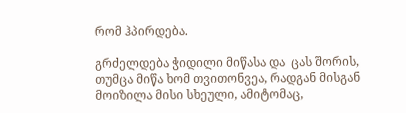რომ ჰპირდება.

გრძელდება ჭიდილი მიწასა და  ცას შორის, თუმცა მიწა ხომ თვითონვეა, რადგან მისგან მოიზილა მისი სხეული, ამიტომაც,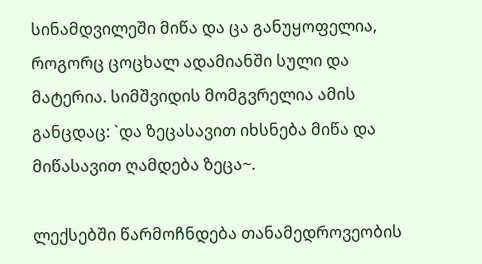სინამდვილეში მიწა და ცა განუყოფელია, როგორც ცოცხალ ადამიანში სული და მატერია. სიმშვიდის მომგვრელია ამის განცდაც: `და ზეცასავით იხსნება მიწა და მიწასავით ღამდება ზეცა~.

ლექსებში წარმოჩნდება თანამედროვეობის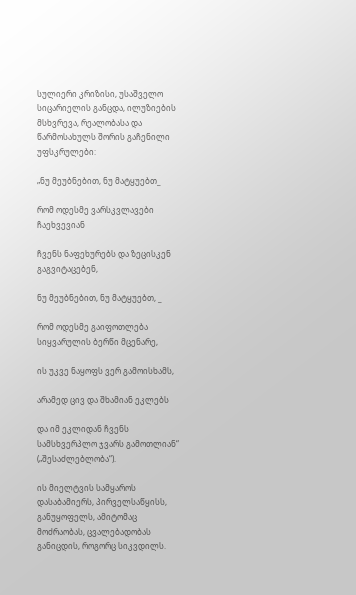სულიერი კრიზისი, უსაშველო სიცარიელის განცდა, ილუზიების მსხვრევა, რეალობასა და წარმოსახულს შორის გაჩენილი უფსკრულები:

„ნუ მეუბნებით, ნუ მატყუებთ_

რომ ოდესმე ვარსკვლავები ჩაეხვევიან

ჩვენს ნაფეხურებს და ზეცისკენ გაგვიტაცებენ,

ნუ მეუბნებით, ნუ მატყუებთ, _

რომ ოდესმე გაიფოთლება სიყვარულის ბერწი მცენარე,

ის უკვე ნაყოფს ვერ გამოისხამს,

არამედ ცივ და შხამიან ეკლებს

და იმ ეკლიდან ჩვენს სამსხვერპლო ჯვარს გამოთლიან“ („შესაძლებლობა“).

ის მიელტვის სამყაროს დასაბამიერს, პირველსაწყისს, განუყოფელს, ამიტომაც მოძრაობას, ცვალებადობას განიცდის, როგორც სიკვდილს.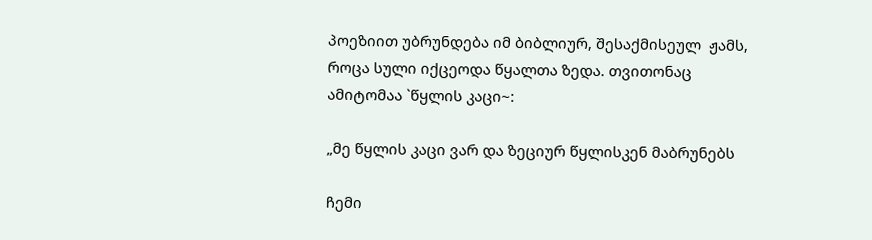პოეზიით უბრუნდება იმ ბიბლიურ, შესაქმისეულ  ჟამს, როცა სული იქცეოდა წყალთა ზედა. თვითონაც ამიტომაა `წყლის კაცი~:

„მე წყლის კაცი ვარ და ზეციურ წყლისკენ მაბრუნებს

ჩემი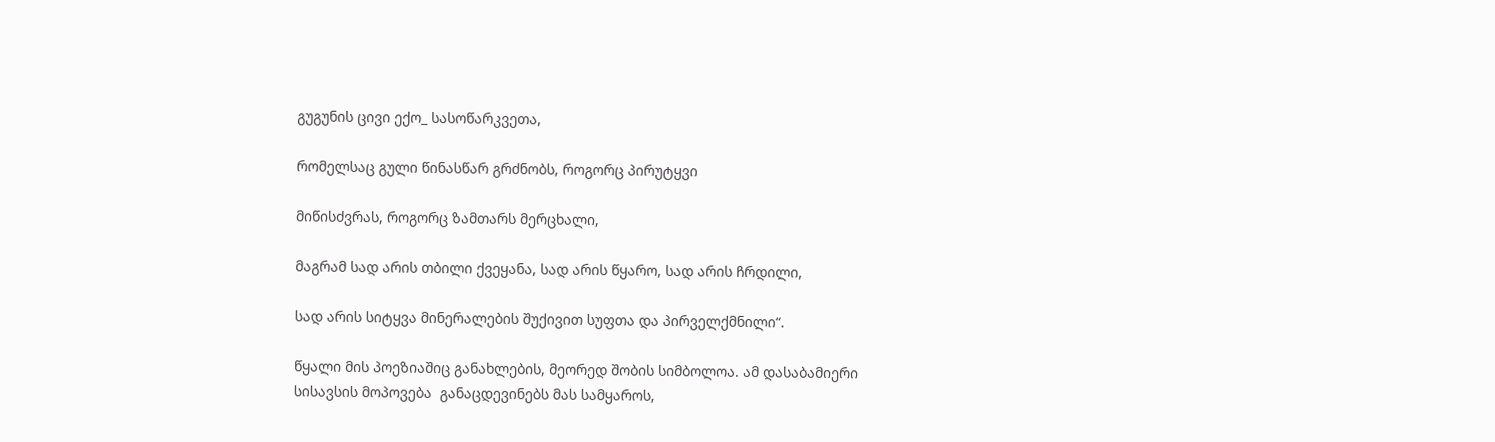გუგუნის ცივი ექო_ სასოწარკვეთა,

რომელსაც გული წინასწარ გრძნობს, როგორც პირუტყვი

მიწისძვრას, როგორც ზამთარს მერცხალი,

მაგრამ სად არის თბილი ქვეყანა, სად არის წყარო, სად არის ჩრდილი,

სად არის სიტყვა მინერალების შუქივით სუფთა და პირველქმნილი“.

წყალი მის პოეზიაშიც განახლების, მეორედ შობის სიმბოლოა. ამ დასაბამიერი სისავსის მოპოვება  განაცდევინებს მას სამყაროს,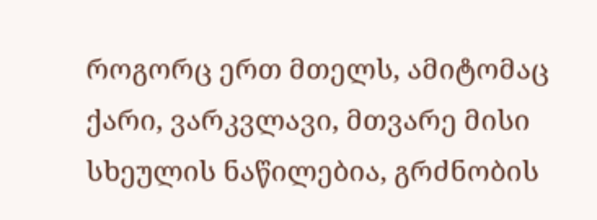როგორც ერთ მთელს, ამიტომაც ქარი, ვარკვლავი, მთვარე მისი სხეულის ნაწილებია, გრძნობის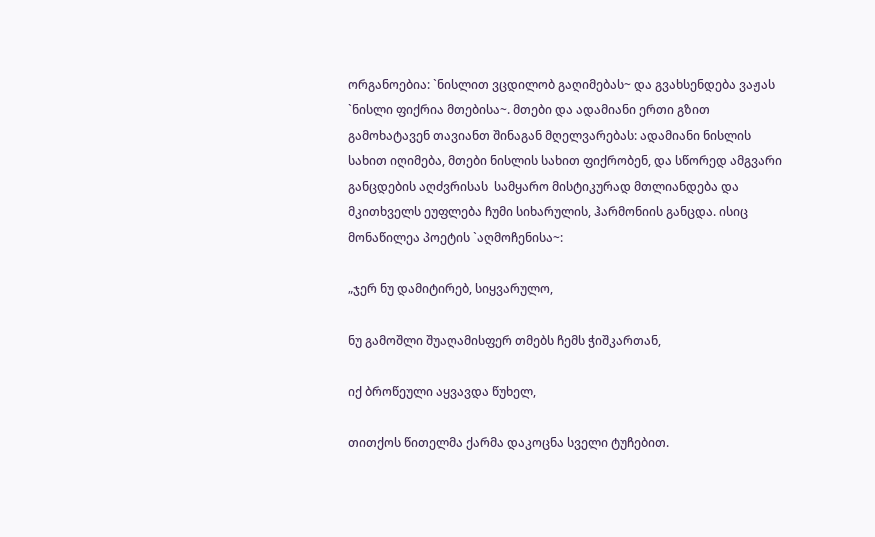ორგანოებია: `ნისლით ვცდილობ გაღიმებას~ და გვახსენდება ვაჟას `ნისლი ფიქრია მთებისა~. მთები და ადამიანი ერთი გზით გამოხატავენ თავიანთ შინაგან მღელვარებას: ადამიანი ნისლის სახით იღიმება, მთები ნისლის სახით ფიქრობენ, და სწორედ ამგვარი განცდების აღძვრისას  სამყარო მისტიკურად მთლიანდება და მკითხველს ეუფლება ჩუმი სიხარულის, ჰარმონიის განცდა. ისიც მონაწილეა პოეტის `აღმოჩენისა~:

„ჯერ ნუ დამიტირებ, სიყვარულო,

ნუ გამოშლი შუაღამისფერ თმებს ჩემს ჭიშკართან,

იქ ბროწეული აყვავდა წუხელ,

თითქოს წითელმა ქარმა დაკოცნა სველი ტუჩებით.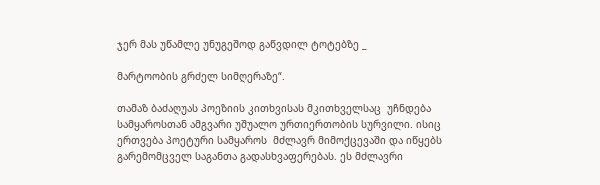ჯერ მას უწამლე უნუგეშოდ გაწვდილ ტოტებზე _

მარტოობის გრძელ სიმღერაზე“.

თამაზ ბაძაღუას პოეზიის კითხვისას მკითხველსაც  უჩნდება სამყაროსთან ამგვარი უშუალო ურთიერთობის სურვილი. ისიც  ერთვება პოეტური სამყაროს  მძლავრ მიმოქცევაში და იწყებს გარემომცველ საგანთა გადასხვაფერებას. ეს მძლავრი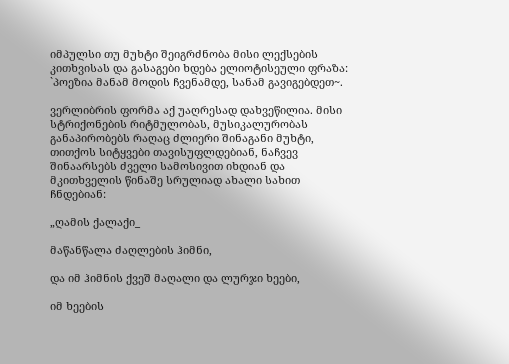იმპულსი თუ მუხტი შეიგრძნობა მისი ლექსების კითხვისას და გასაგები ხდება ელიოტისეული ფრაზა: `პოეზია მანამ მოდის ჩვენამდე, სანამ გავიგებდეთ~.

ვერლიბრის ფორმა აქ უაღრესად დახვეწილია. მისი სტრიქონების რიტმულობას, მუსიკალურობას განაპირობებს რაღაც ძლიერი შინაგანი მუხტი, თითქოს სიტყვები თავისუფლდებიან, ნაჩვევ შინაარსებს ძველი სამოსივით იხდიან და მკითხველის წინაშე სრულიად ახალი სახით ჩნდებიან:

„ღამის ქალაქი_

მაწანწალა ძაღლების ჰიმნი,

და იმ ჰიმნის ქვეშ მაღალი და ლურჯი ხეები,

იმ ხეების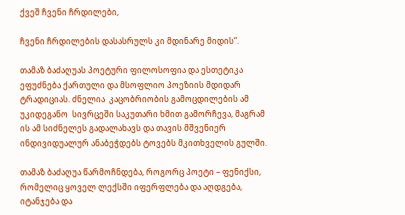ქვეშ ჩვენი ჩრდილები,

ჩვენი ჩრდილების დასასრულს კი მდინარე მიდის“.

თამაზ ბაძაღუას პოეტური ფილოსოფია და ესთეტიკა ეფუძნება ქართული და მსოფლიო პოეზიის მდიდარ ტრადიციას. ძნელია  კაცობრიობის გამოცდილების ამ უკიდეგანო  სივრცეში საკუთარი ხმით გამორჩევა, მაგრამ ის ამ სიძნელეს გადალახავს და თავის მშვენიერ ინდივიდუალურ ანაბეჭდებს ტოვებს მკითხველის გულში.

თამაზ ბაძაღუა წარმოჩნდება, როგორც პოეტი – ფენიქსი, რომელიც ყოველ ლექსში იფერფლება და აღდგება, იტანჯება და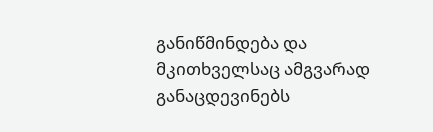განიწმინდება და მკითხველსაც ამგვარად განაცდევინებს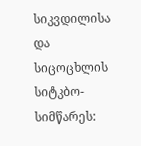სიკვდილისა და სიცოცხლის სიტკბო-სიმწარეს: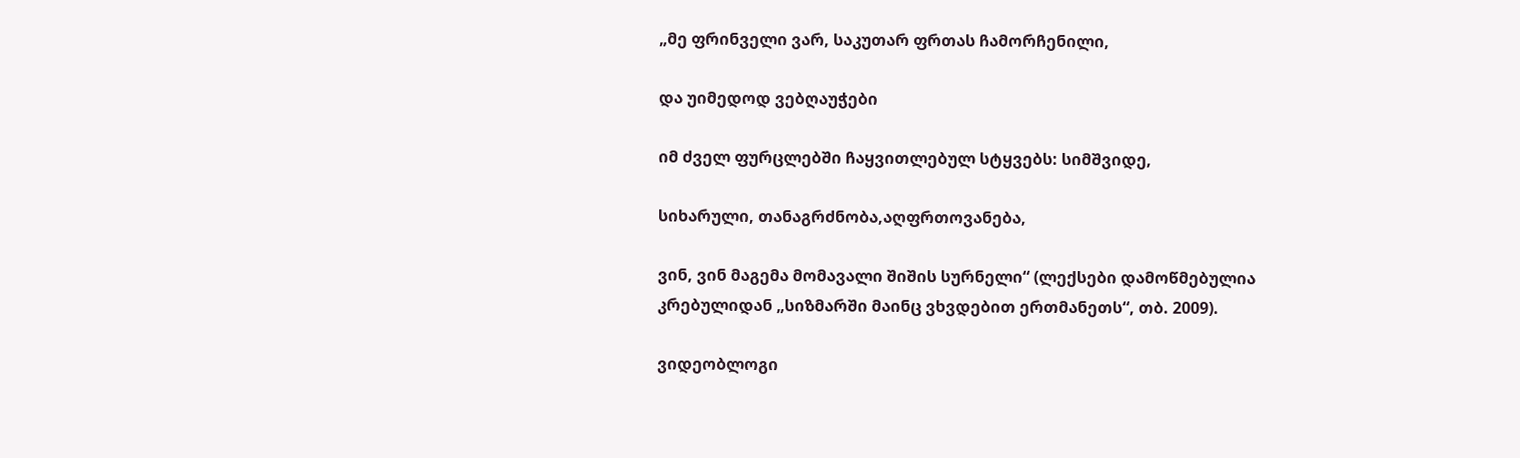„მე ფრინველი ვარ, საკუთარ ფრთას ჩამორჩენილი,

და უიმედოდ ვებღაუჭები

იმ ძველ ფურცლებში ჩაყვითლებულ სტყვებს: სიმშვიდე,

სიხარული, თანაგრძნობა,აღფრთოვანება,

ვინ, ვინ მაგემა მომავალი შიშის სურნელი“ (ლექსები დამოწმებულია კრებულიდან „სიზმარში მაინც ვხვდებით ერთმანეთს“, თბ. 2009).

ვიდეობლოგი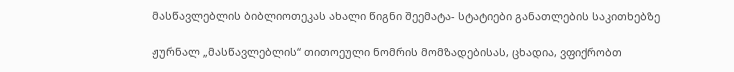მასწავლებლის ბიბლიოთეკას ახალი წიგნი შეემატა- სტატიები განათლების საკითხებზე

ჟურნალ „მასწავლებლის“ თითოეული ნომრის მომზადებისას, ცხადია, ვფიქრობთ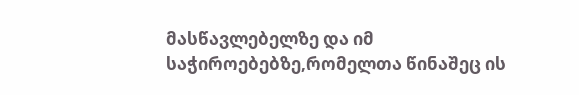მასწავლებელზე და იმ საჭიროებებზე,რომელთა წინაშეც ის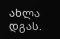ახლა დგას.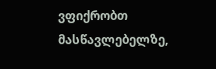ვფიქრობთ მასწავლებელზე,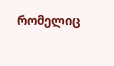რომელიც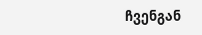ჩვენგან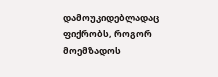დამოუკიდებლადაც ფიქრობს, როგორ მოემზადოს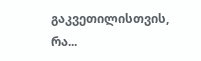გაკვეთილისთვის, რა...